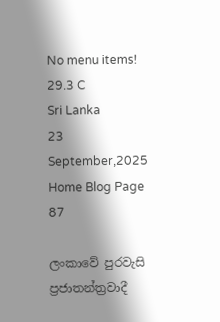No menu items!
29.3 C
Sri Lanka
23 September,2025
Home Blog Page 87

ලංකාවේ පුරවැසි ප්‍රජාතන්ත්‍රවාදී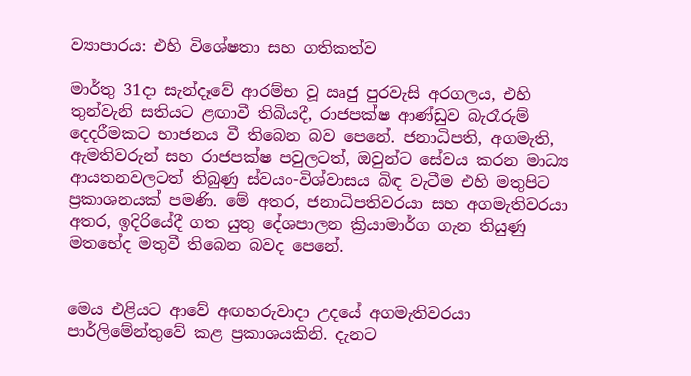ව්‍යාපාරය: එහි විශේෂතා සහ ගතිකත්ව

මාර්තු 31දා සැන්දෑවේ ආරම්භ වූ ඍජු පුරවැසි අරගලය, එහි තුන්වැනි සතියට ළඟාවී තිබියදී, රාජපක්ෂ ආණ්ඩුව බැරෑරුම් දෙදරීමකට භාජනය වී තිබෙන බව පෙනේ. ජනාධිපති, අගමැති, ඇමතිවරුන් සහ රාජපක්ෂ පවුලටත්, ඔවුන්ට සේවය කරන මාධ්‍ය ආයතනවලටත් තිබුණු ස්වයං-විශ්වාසය බිඳ වැටීම එහි මතුපිට ප්‍රකාශනයක් පමණි. මේ අතර, ජනාධිපතිවරයා සහ අගමැතිවරයා අතර, ඉදිරියේදී ගත යුතු දේශපාලන ක්‍රියාමාර්ග ගැන තියුණු මතභේද මතුවී තිබෙන බවද පෙනේ.


මෙය එළියට ආවේ අඟහරුවාදා උදයේ අගමැතිවරයා පාර්ලිමේන්තුවේ කළ ප්‍රකාශයකිනි. දැනට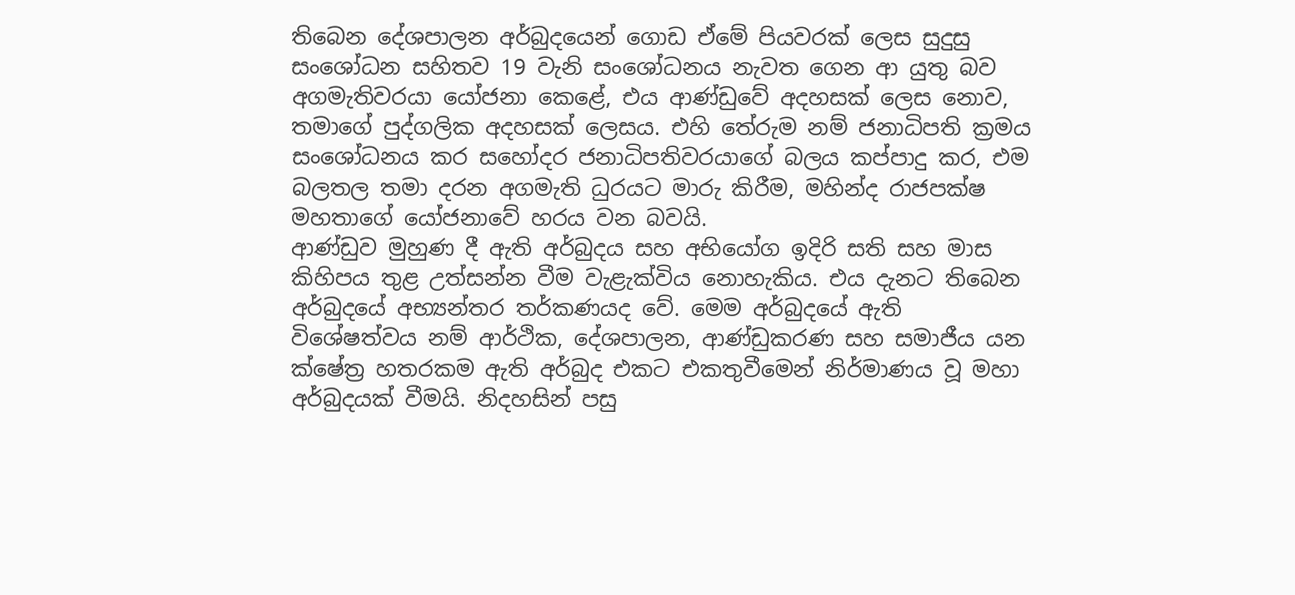තිබෙන දේශපාලන අර්බුදයෙන් ගොඩ ඒමේ පියවරක් ලෙස සුදුසු සංශෝධන සහිතව 19 වැනි සංශෝධනය නැවත ගෙන ආ යුතු බව අගමැතිවරයා යෝජනා කෙළේ, එය ආණ්ඩුවේ අදහසක් ලෙස නොව, තමාගේ පුද්ගලික අදහසක් ලෙසය. එහි තේරුම නම් ජනාධිපති ක්‍රමය සංශෝධනය කර සහෝදර ජනාධිපතිවරයාගේ බලය කප්පාදු කර, එම බලතල තමා දරන අගමැති ධුරයට මාරු කිරීම, මහින්ද රාජපක්ෂ මහතාගේ යෝජනාවේ හරය වන බවයි.
ආණ්ඩුව මුහුණ දී ඇති අර්බුදය සහ අභියෝග ඉදිරි සති සහ මාස කිහිපය තුළ උත්සන්න වීම වැළැක්විය නොහැකිය. එය දැනට තිබෙන අර්බුදයේ අභ්‍යන්තර තර්කණයද වේ. මෙම අර්බුදයේ ඇති විශේෂත්වය නම් ආර්ථික, දේශපාලන, ආණ්ඩුකරණ සහ සමාජීය යන ක්ෂේත්‍ර හතරකම ඇති අර්බුද එකට එකතුවීමෙන් නිර්මාණය වූ මහා අර්බුදයක් වීමයි. නිදහසින් පසු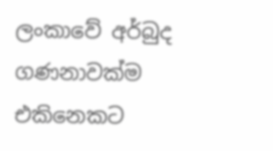ලංකාවේ අර්බුද ගණනාවක්ම එකිනෙකට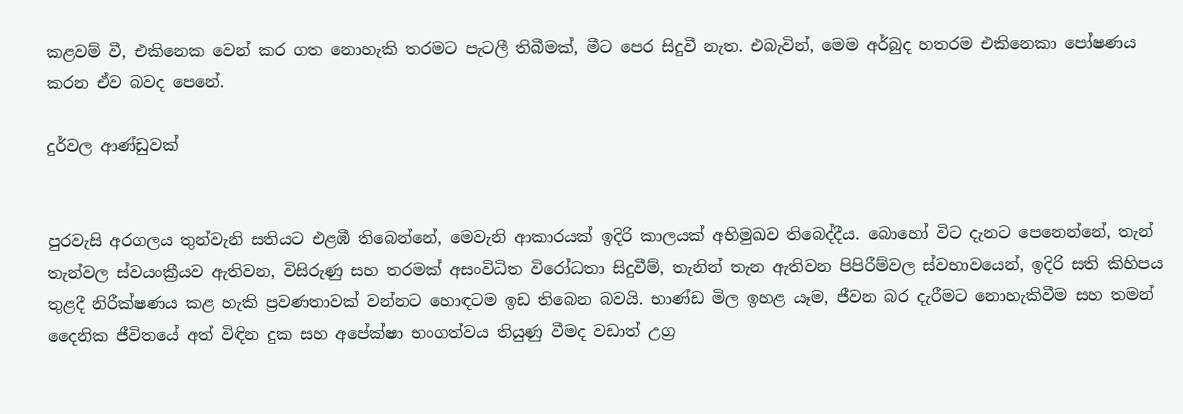කළවම් වී, එකිනෙක වෙන් කර ගත නොහැකි තරමට පැටලී තිබීමක්, මීට පෙර සිදුවී නැත. එබැවින්, මෙම අර්බුද හතරම එකිනෙකා පෝෂණය කරන ඒව බවද පෙනේ.

දුර්වල ආණ්ඩුවක්


පුරවැසි අරගලය තුන්වැනි සතියට එළඹී තිබෙන්නේ, මෙවැනි ආකාරයක් ඉදිරි කාලයක් අභිමුඛව තිබෙද්දීය. බොහෝ විට දැනට පෙනෙන්නේ, තැන් තැන්වල ස්වයංක්‍රීයව ඇතිවන, විසිරුණු සහ තරමක් අසංවිධිත විරෝධතා සිදුවීම්, තැනින් තැන ඇතිවන පිපිරීම්වල ස්වභාවයෙන්, ඉදිරි සති කිහිපය තුළදී නිරීක්ෂණය කළ හැකි ප්‍රවණතාවක් වන්නට හොඳටම ඉඩ තිබෙන බවයි. භාණ්ඩ මිල ඉහළ යෑම, ජීවන බර දැරීමට නොහැකිවීම සහ තමන් දෛනික ජීවිතයේ අත් විඳින දුක සහ අපේක්ෂා භංගත්වය තියුණු වීමද වඩාත් උග්‍ර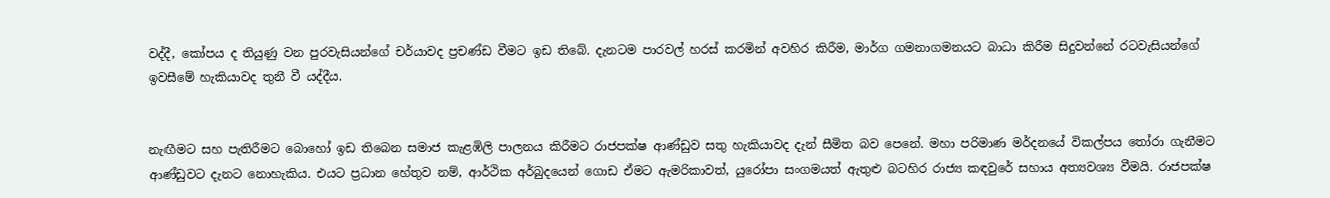වද්දී, කෝපය ද තියුණු වන පුරවැසියන්ගේ චර්යාවද ප්‍රචණ්ඩ වීමට ඉඩ තිබේ. දැනටම පාරවල් හරස් කරමින් අවහිර කිරීම, මාර්ග ගමනාගමනයට බාධා කිරීම සිදුවන්නේ රටවැසියන්ගේ ඉවසීමේ හැකියාවද තුනී වී යද්දීය.


නැඟීමට සහ පැතිරීමට බොහෝ ඉඩ තිබෙන සමාජ කැළඹිලි පාලනය කිරීමට රාජපක්ෂ ආණ්ඩුව සතු හැකියාවද දැන් සීමිත බව පෙනේ. මහා පරිමාණ මර්දනයේ විකල්පය තෝරා ගැනීමට ආණ්ඩුවට දැනට නොහැකිය. එයට ප්‍රධාන හේතුව නම්, ආර්ථික අර්බුදයෙන් ගොඩ ඒමට ඇමරිකාවත්, යුරෝපා සංගමයත් ඇතුළු බටහිර රාජ්‍ය කඳවුරේ සහාය අත්‍යවශ්‍ය වීමයි. රාජපක්ෂ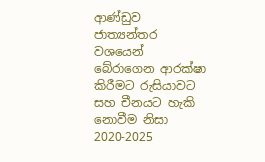ආණ්ඩුව ජාත්‍යන්තර වශයෙන් බේරාගෙන ආරක්ෂා කිරීමට රුසියාවට සහ චීනයට හැකි නොවීම නිසා 2020-2025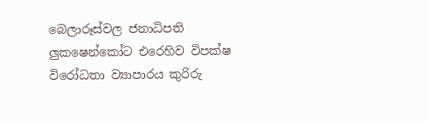බෙලාරූස්වල ජනාධිපති ලුකෂෙන්කෝට එරෙහිව විපක්ෂ විරෝධතා ව්‍යාපාරය කුරිරු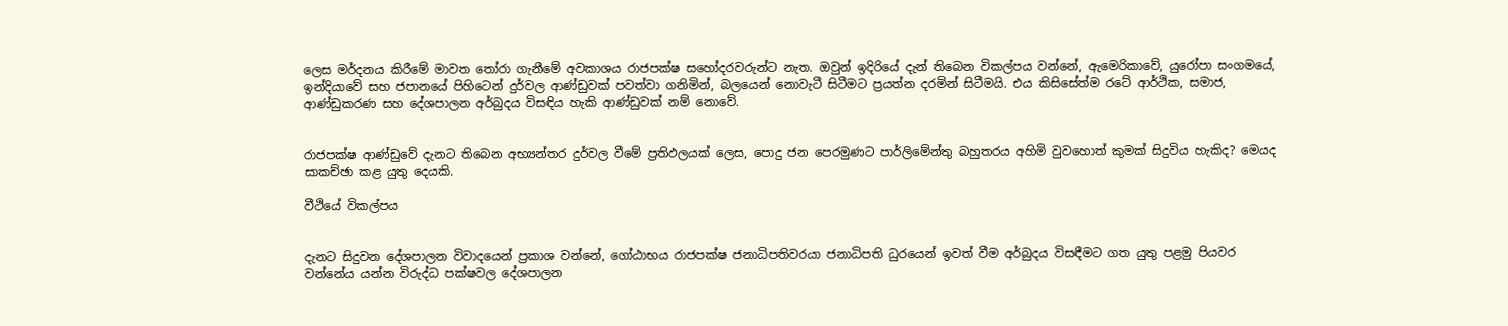ලෙස මර්දනය කිරීමේ මාවත තෝරා ගැනීමේ අවකාශය රාජපක්ෂ සහෝදරවරුන්ට නැත. ඔවුන් ඉදිරියේ දැන් තිබෙන විකල්පය වන්නේ, ඇමෙරිකාවේ, යුරෝපා සංගමයේ, ඉන්දියාවේ සහ ජපානයේ පිහිටෙන් දුර්වල ආණ්ඩුවක් පවත්වා ගනිමින්, බලයෙන් නොවැටී සිටීමට ප්‍රයත්න දරමින් සිටීමයි. එය කිසිසේත්ම රටේ ආර්ථික, සමාජ, ආණ්ඩුකරණ සහ දේශපාලන අර්බුදය විසඳිය හැකි ආණ්ඩුවක් නම් නොවේ.


රාජපක්ෂ ආණ්ඩුවේ දැනට තිබෙන අභ්‍යන්තර දුර්වල වීමේ ප්‍රතිඵලයක් ලෙස, පොදු ජන පෙරමුණට පාර්ලිමේන්තු බහුතරය අහිමි වුවහොත් කුමක් සිදුවිය හැකිද? මෙයද සාකච්ඡා කළ යුතු දෙයකි.

වීථියේ විකල්පය


දැනට සිදුවන දේශපාලන විවාදයෙන් ප්‍රකාශ වන්නේ, ගෝඨාභය රාජපක්ෂ ජනාධිපතිවරයා ජනාධිපති ධුරයෙන් ඉවත් වීම අර්බුදය විසඳීමට ගත යුතු පළමු පියවර වන්නේය යන්න විරුද්ධ පක්ෂවල දේශපාලන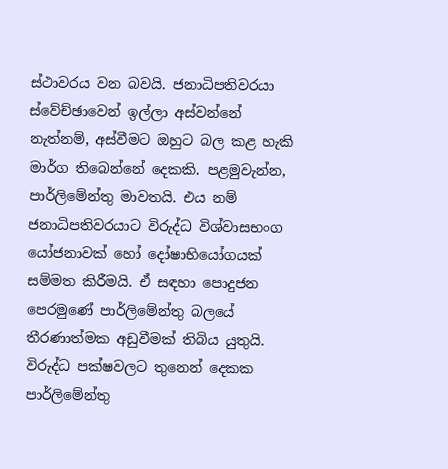ස්ථාවරය වන බවයි. ජනාධිපතිවරයා ස්වේච්ඡාවෙන් ඉල්ලා අස්වන්නේ නැත්නම්, අස්වීමට ඔහුට බල කළ හැකි මාර්ග තිබෙන්නේ දෙකකි. පළමුවැන්න, පාර්ලිමේන්තු මාවතයි. එය නම් ජනාධිපතිවරයාට විරුද්ධ විශ්වාසභංග යෝජනාවක් හෝ දෝෂාභියෝගයක් සම්මත කිරීමයි. ඒ සඳහා පොදුජන පෙරමුණේ පාර්ලිමේන්තු බලයේ තීරණාත්මක අඩුවීමක් තිබිය යුතුයි. විරුද්ධ පක්ෂවලට තුනෙන් දෙකක පාර්ලිමේන්තු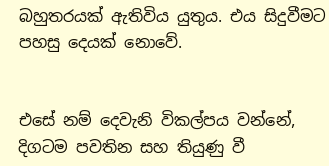බහුතරයක් ඇතිවිය යුතුය. එය සිදුවීමට පහසු දෙයක් නොවේ.


එසේ නම් දෙවැනි විකල්පය වන්නේ, දිගටම පවතින සහ තියුණු වී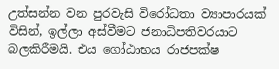උත්සන්න වන පුරවැසි විරෝධතා ව්‍යාපාරයක් විසින්, ඉල්ලා අස්වීමට ජනාධිපතිවරයාට බලකිරීමයි. එය ගෝඨාභය රාජපක්ෂ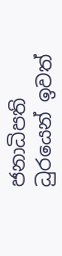ජනාධිපති ධුරයෙන් ඉවත්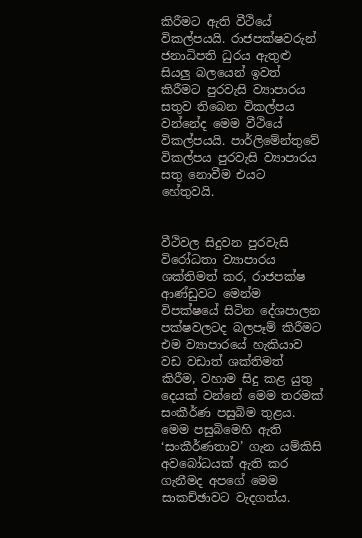කිරීමට ඇති වීථියේ විකල්පයයි. රාජපක්ෂවරුන් ජනාධිපති ධුරය ඇතුළු සියලු බලයෙන් ඉවත් කිරීමට පුරවැසි ව්‍යාපාරය සතුව තිබෙන විකල්පය වන්නේද මෙම වීථියේ විකල්පයයි. පාර්ලිමේන්තුවේ විකල්පය පුරවැසි ව්‍යාපාරය සතු නොවීම එයට හේතුවයි.


වීථිවල සිදුවන පුරවැසි විරෝධතා ව්‍යාපාරය ශක්තිමත් කර, රාජපක්ෂ ආණ්ඩුවට මෙන්ම විපක්ෂයේ සිටින දේශපාලන පක්ෂවලටද බලපෑම් කිරීමට එම ව්‍යාපාරයේ හැකියාව වඩ වඩාත් ශක්තිමත් කිරීම, වහාම සිදු කළ යුතු දෙයක් වන්නේ මෙම තරමක් සංකීර්ණ පසුබිම තුළය. මෙම පසුබිමෙහි ඇති ‘සංකීර්ණතාව’ ගැන යම්කිසි අවබෝධයක් ඇති කර ගැනීමද අපගේ මෙම සාකච්ඡාවට වැදගත්ය.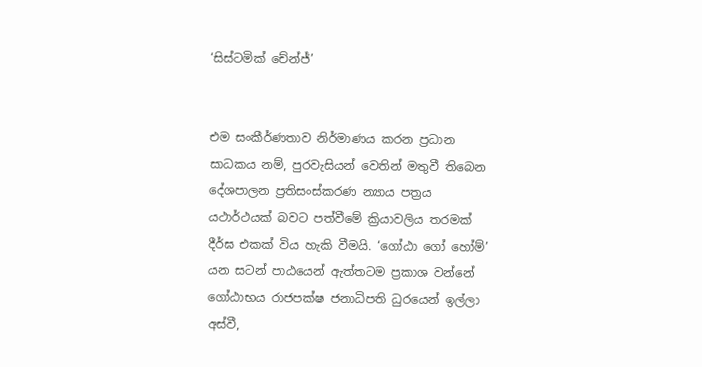‘සිස්ටමික් චේන්ජ්’


එම සංකීර්ණතාව නිර්මාණය කරන ප්‍රධාන සාධකය නම්, පුරවැසියන් වෙතින් මතුවී තිබෙන දේශපාලන ප්‍රතිසංස්කරණ න්‍යාය පත්‍රය යථාර්ථයක් බවට පත්වීමේ ක්‍රියාවලිය තරමක් දීර්ඝ එකක් විය හැකි වීමයි. ‘ගෝඨා ගෝ හෝම්’ යන සටන් පාඨයෙන් ඇත්තටම ප්‍රකාශ වන්නේ ගෝඨාභය රාජපක්ෂ ජනාධිපති ධුරයෙන් ඉල්ලා අස්වී,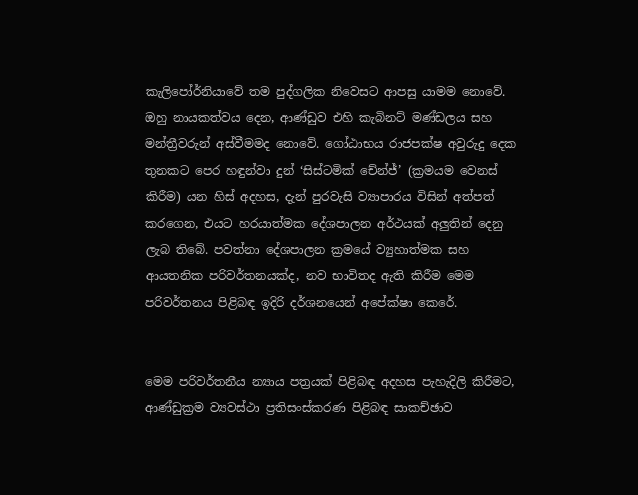කැලිපෝර්නියාවේ තම පුද්ගලික නිවෙසට ආපසු යාමම නොවේ. ඔහු නායකත්වය දෙන, ආණ්ඩුව එහි කැබිනට් මණ්ඩලය සහ මන්ත්‍රීවරුන් අස්වීමමද නොවේ. ගෝඨාභය රාජපක්ෂ අවුරුදු දෙක තුනකට පෙර හඳුන්වා දුන් ‘සිස්ටමික් චේන්ජ්’ (ක්‍රමයම වෙනස් කිරීම) යන හිස් අදහස, දැන් පුරවැසි ව්‍යාපාරය විසින් අත්පත් කරගෙන, එයට හරයාත්මක දේශපාලන අර්ථයක් අලුතින් දෙනු ලැබ තිබේ. පවත්නා දේශපාලන ක්‍රමයේ ව්‍යුහාත්මක සහ ආයතනික පරිවර්තනයක්ද, නව භාවිතද ඇති කිරීම මෙම පරිවර්තනය පිළිබඳ ඉදිරි දර්ශනයෙන් අපේක්ෂා කෙරේ.


මෙම පරිවර්තනීය න්‍යාය පත්‍රයක් පිළිබඳ අදහස පැහැදිලි කිරීමට, ආණ්ඩුක්‍රම ව්‍යවස්ථා ප්‍රතිසංස්කරණ පිළිබඳ සාකච්ඡාව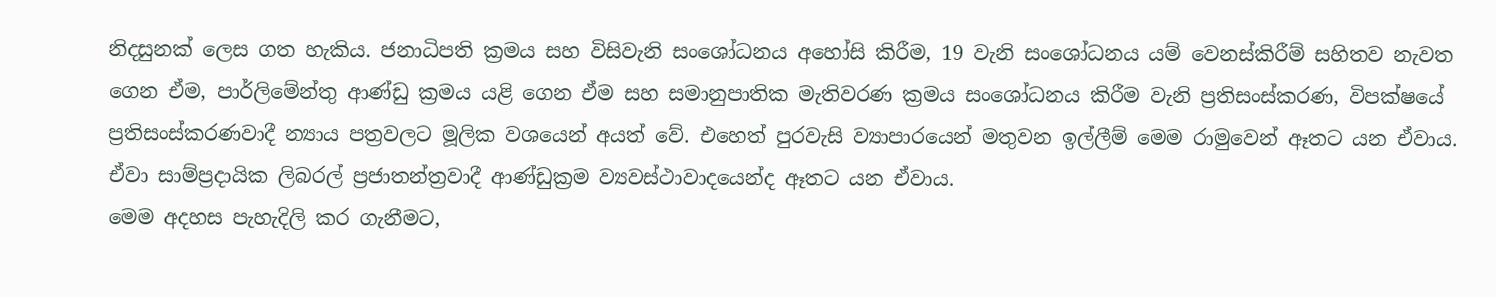නිදසුනක් ලෙස ගත හැකිය. ජනාධිපති ක්‍රමය සහ විසිවැනි සංශෝධනය අහෝසි කිරීම, 19 වැනි සංශෝධනය යම් වෙනස්කිරීම් සහිතව නැවත ගෙන ඒම, පාර්ලිමේන්තු ආණ්ඩු ක්‍රමය යළි ගෙන ඒම සහ සමානුපාතික මැතිවරණ ක්‍රමය සංශෝධනය කිරීම වැනි ප්‍රතිසංස්කරණ, විපක්ෂයේ ප්‍රතිසංස්කරණවාදී න්‍යාය පත්‍රවලට මූලික වශයෙන් අයත් වේ. එහෙත් පුරවැසි ව්‍යාපාරයෙන් මතුවන ඉල්ලීම් මෙම රාමුවෙන් ඈතට යන ඒවාය. ඒවා සාම්ප්‍රදායික ලිබරල් ප්‍රජාතන්ත්‍රවාදී ආණ්ඩුක්‍රම ව්‍යවස්ථාවාදයෙන්ද ඈතට යන ඒවාය.
මෙම අදහස පැහැදිලි කර ගැනීමට,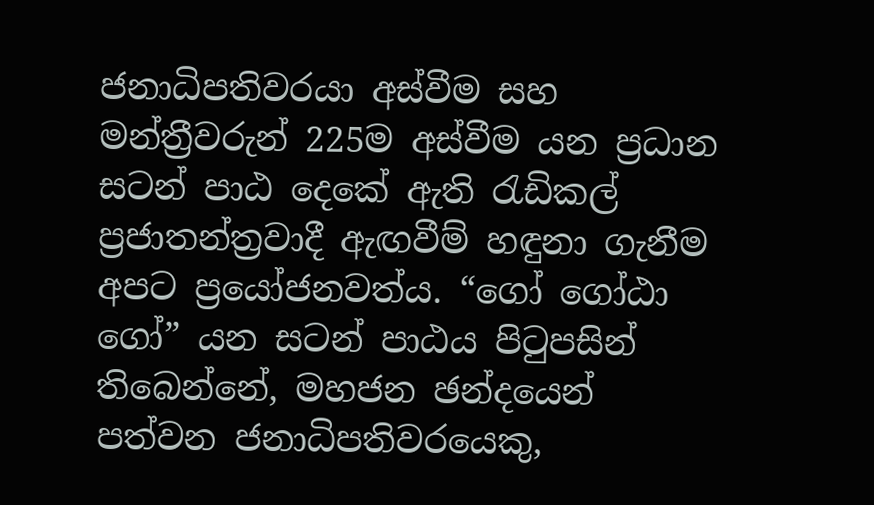ජනාධිපතිවරයා අස්වීම සහ මන්ත්‍රීවරුන් 225ම අස්වීම යන ප්‍රධාන සටන් පාඨ දෙකේ ඇති රැඩිකල් ප්‍රජාතන්ත්‍රවාදී ඇඟවීම් හඳුනා ගැනීම අපට ප්‍රයෝජනවත්ය. “ගෝ ගෝඨා ගෝ” යන සටන් පාඨය පිටුපසින් තිබෙන්නේ, මහජන ඡන්දයෙන් පත්වන ජනාධිපතිවරයෙකු,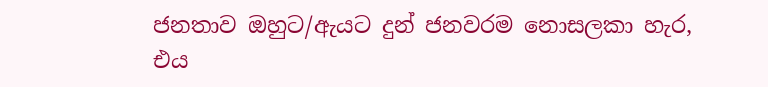ජනතාව ඔහුට/ඇයට දුන් ජනවරම නොසලකා හැර, එය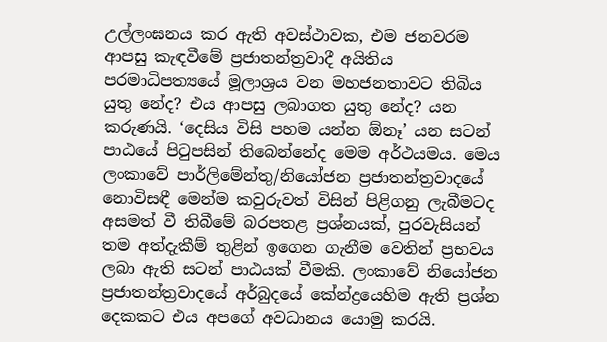උල්ලංඝනය කර ඇති අවස්ථාවක, එම ජනවරම ආපසු කැඳවීමේ ප්‍රජාතන්ත්‍රවාදී අයිතිය පරමාධිපත්‍යයේ මූලාශ්‍රය වන මහජනතාවට තිබිය යුතු නේද? එය ආපසු ලබාගත යුතු නේද? යන කරුණයි. ‘දෙසිය විසි පහම යන්න ඕනෑ’ යන සටන් පාඨයේ පිටුපසින් තිබෙන්නේද මෙම අර්ථයමය. මෙය ලංකාවේ පාර්ලිමේන්තු/නියෝජන ප්‍රජාතන්ත්‍රවාදයේ නොවිසඳී මෙන්ම කවුරුවත් විසින් පිළිගනු ලැබීමටද අසමත් වී තිබීමේ බරපතළ ප්‍රශ්නයක්, පුරවැසියන් තම අත්දැකීම් තුළින් ඉගෙන ගැනීම වෙතින් ප්‍රභවය ලබා ඇති සටන් පාඨයක් වීමකි. ලංකාවේ නියෝජන ප්‍රජාතන්ත්‍රවාදයේ අර්බුදයේ කේන්ද්‍රයෙහිම ඇති ප්‍රශ්න දෙකකට එය අපගේ අවධානය යොමු කරයි.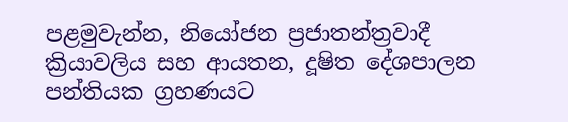පළමුවැන්න, නියෝජන ප්‍රජාතන්ත්‍රවාදී ක්‍රියාවලිය සහ ආයතන, දූෂිත දේශපාලන පන්තියක ග්‍රහණයට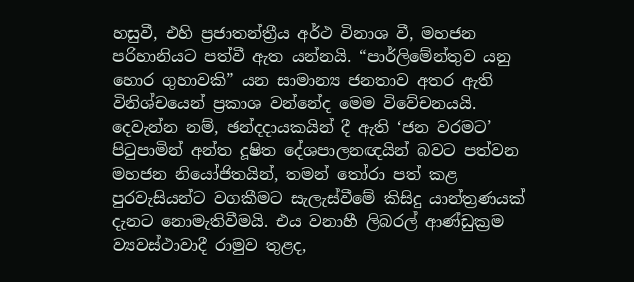හසුවී, එහි ප්‍රජාතන්ත්‍රීය අර්ථ විනාශ වී, මහජන පරිහානියට පත්වී ඇත යන්නයි. “පාර්ලිමේන්තුව යනු හොර ගුහාවකි” යන සාමාන්‍ය ජනතාව අතර ඇති විනිශ්චයෙන් ප්‍රකාශ වන්නේද මෙම විවේචනයයි. දෙවැන්න නම්, ඡන්දදායකයින් දී ඇති ‘ජන වරමට’ පිටුපාමින් අන්ත දූෂිත දේශපාලනඥයින් බවට පත්වන මහජන නියෝජිතයින්, තමන් තෝරා පත් කළ පුරවැසියන්ට වගකීමට සැලැස්වීමේ කිසිදු යාන්ත්‍රණයක් දැනට නොමැතිවීමයි. එය වනාහී ලිබරල් ආණ්ඩුක්‍රම ව්‍යවස්ථාවාදී රාමුව තුළද,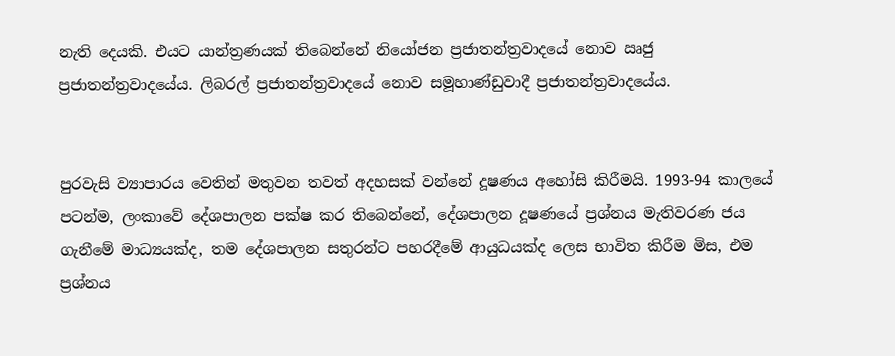නැති දෙයකි. එයට යාන්ත්‍රණයක් තිබෙන්නේ නියෝජන ප්‍රජාතන්ත්‍රවාදයේ නොව ඍජු ප්‍රජාතන්ත්‍රවාදයේය. ලිබරල් ප්‍රජාතන්ත්‍රවාදයේ නොව සමූහාණ්ඩුවාදී ප්‍රජාතන්ත්‍රවාදයේය.


පුරවැසි ව්‍යාපාරය වෙතින් මතුවන තවත් අදහසක් වන්නේ දූෂණය අහෝසි කිරීමයි. 1993-94 කාලයේ පටන්ම, ලංකාවේ දේශපාලන පක්ෂ කර තිබෙන්නේ, දේශපාලන දූෂණයේ ප්‍රශ්නය මැතිවරණ ජය ගැනීමේ මාධ්‍යයක්ද, තම දේශපාලන සතුරන්ට පහරදීමේ ආයුධයක්ද ලෙස භාවිත කිරීම මිස, එම ප්‍රශ්නය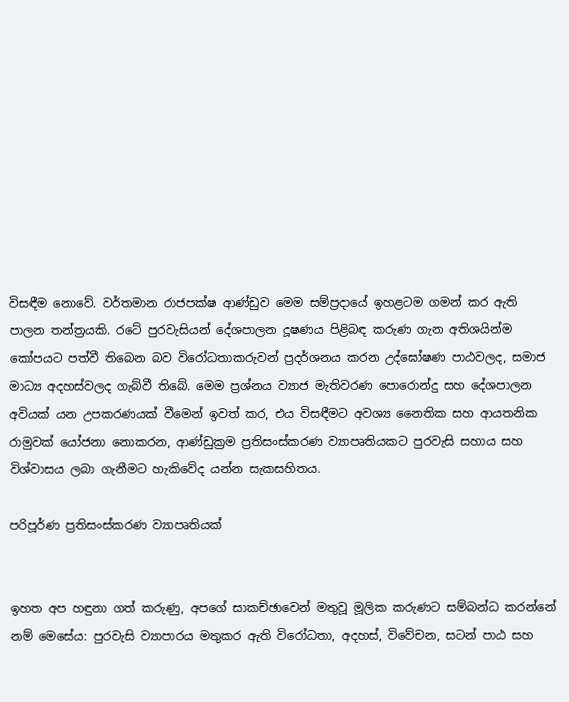විසඳීම නොවේ. වර්තමාන රාජපක්ෂ ආණ්ඩුව මෙම සම්ප්‍රදායේ ඉහළටම ගමන් කර ඇති පාලන තන්ත්‍රයකි. රටේ පුරවැසියන් දේශපාලන දූෂණය පිළිබඳ කරුණ ගැන අතිශයින්ම කෝපයට පත්වී තිබෙන බව විරෝධතාකරුවන් ප්‍රදර්ශනය කරන උද්ඝෝෂණ පාඨවලද, සමාජ මාධ්‍ය අදහස්වලද ගැබ්වී තිබේ. මෙම ප්‍රශ්නය ව්‍යාජ මැතිවරණ පොරොන්දු සහ දේශපාලන අවියක් යන උපකරණයක් වීමෙන් ඉවත් කර, එය විසඳීමට අවශ්‍ය නෛතික සහ ආයතනික රාමුවක් යෝජනා නොකරන, ආණ්ඩුක්‍රම ප්‍රතිසංස්කරණ ව්‍යාපෘතියකට පුරවැසි සහාය සහ විශ්වාසය ලබා ගැනීමට හැකිවේද යන්න සැකසහිතය.

පරිපූර්ණ ප්‍රතිසංස්කරණ ව්‍යාපෘතියක්


ඉහත අප හඳුනා ගත් කරුණු, අපගේ සාකච්ඡාවෙන් මතුවූ මූලික කරුණට සම්බන්ධ කරන්නේ නම් මෙසේය: පුරවැසි ව්‍යාපාරය මතුකර ඇති විරෝධතා, අදහස්, විවේචන, සටන් පාඨ සහ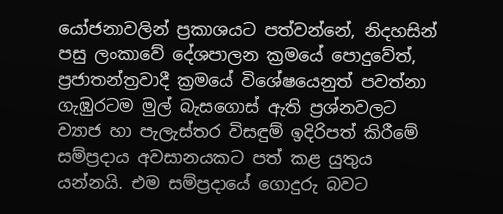යෝජනාවලින් ප්‍රකාශයට පත්වන්නේ, නිදහසින් පසු ලංකාවේ දේශපාලන ක්‍රමයේ පොදුවේත්, ප්‍රජාතන්ත්‍රවාදී ක්‍රමයේ විශේෂයෙනුත් පවත්නා ගැඹුරටම මුල් බැසගොස් ඇති ප්‍රශ්නවලට ව්‍යාජ හා පැලැස්තර විසඳුම් ඉදිරිපත් කිරීමේ සම්ප්‍රදාය අවසානයකට පත් කළ යුතුය යන්නයි. එම සම්ප්‍රදායේ ගොදුරු බවට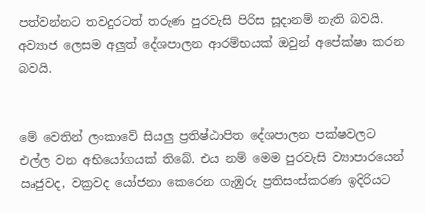පත්වන්නට තවදුරටත් තරුණ පුරවැසි පිරිස සූදානම් නැති බවයි. අව්‍යාජ ලෙසම අලුත් දේශපාලන ආරම්භයක් ඔවුන් අපේක්ෂා කරන බවයි.


මේ වෙතින් ලංකාවේ සියලු ප්‍රතිෂ්ඨාපිත දේශපාලන පක්ෂවලට එල්ල වන අභියෝගයක් තිබේ. එය නම් මෙම පුරවැසි ව්‍යාපාරයෙන් ඍජුවද, වක්‍රවද යෝජනා කෙරෙන ගැඹුරු ප්‍රතිසංස්කරණ ඉදිරියට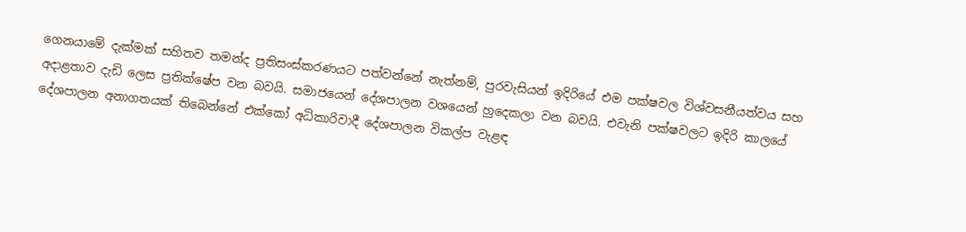ගෙනයාමේ දැක්මක් සහිතව තමන්ද ප්‍රතිසංස්කරණයට පත්වන්නේ නැත්නම්, පුරවැසියන් ඉදිරියේ එම පක්ෂවල විශ්වසනීයත්වය සහ අදාළතාව දැඩි ලෙස ප්‍රතික්ෂේප වන බවයි. සමාජයෙන් දේශපාලන වශයෙන් හුදෙකලා වන බවයි. එවැනි පක්ෂවලට ඉදිරි කාලයේ දේශපාලන අනාගතයක් තිබෙන්නේ එක්කෝ අධිකාරිවාදී දේශපාලන විකල්ප වැළඳ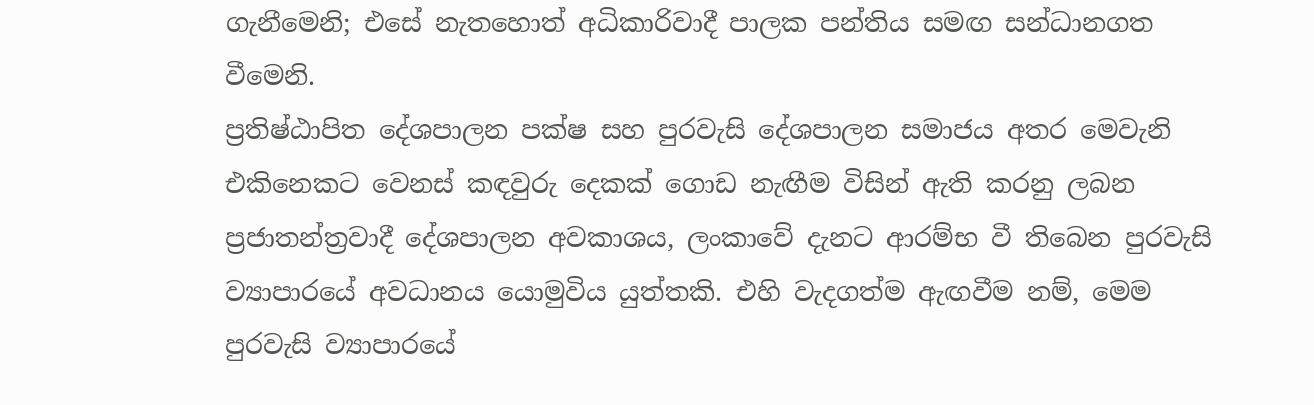ගැනීමෙනි; එසේ නැතහොත් අධිකාරිවාදී පාලක පන්තිය සමඟ සන්ධානගත වීමෙනි.
ප්‍රතිෂ්ඨාපිත දේශපාලන පක්ෂ සහ පුරවැසි දේශපාලන සමාජය අතර මෙවැනි එකිනෙකට වෙනස් කඳවුරු දෙකක් ගොඩ නැඟීම විසින් ඇති කරනු ලබන ප්‍රජාතන්ත්‍රවාදී දේශපාලන අවකාශය, ලංකාවේ දැනට ආරම්භ වී තිබෙන පුරවැසි ව්‍යාපාරයේ අවධානය යොමුවිය යුත්තකි. එහි වැදගත්ම ඇඟවීම නම්, මෙම පුරවැසි ව්‍යාපාරයේ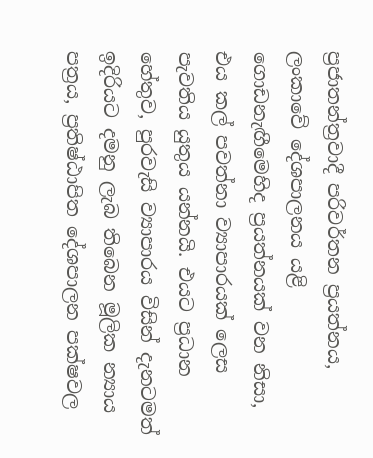ප්‍රජාතන්ත්‍රවාදී පරිවර්තන ප්‍රයත්නය, ලංකාවේ දේශපාලනය යළි ගොඩනැඟීමෙහිද ප්‍රයත්නයක් වන නිසා, එය කල් පවත්නා ව්‍යාපාරයක් ලෙස පැවතිය යුතුය යන්නයි. එයට ප්‍රධාන හේතුව, පුරවැසි ව්‍යාපාරය විසින් දැනටමත් ඉදිරියට දමනු ලැබ තිබෙන මූලික න්‍යාය පත්‍රය, ප්‍රතිෂ්ඨාපිත දේශපාලන පක්ෂවල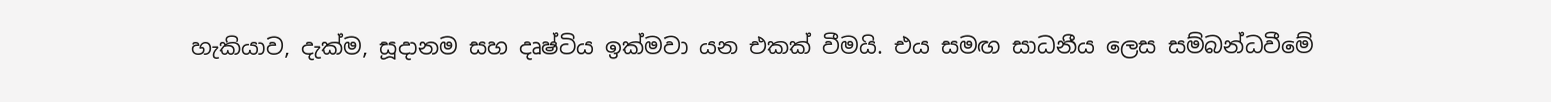හැකියාව, දැක්ම, සූදානම සහ දෘෂ්ටිය ඉක්මවා යන එකක් වීමයි. එය සමඟ සාධනීය ලෙස සම්බන්ධවීමේ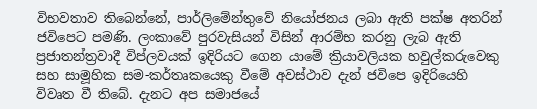විභවතාව තිබෙන්නේ, පාර්ලිමේන්තුවේ නියෝජනය ලබා ඇති පක්ෂ අතරින් ජවිපෙට පමණි. ලංකාවේ පුරවැසියන් විසින් ආරම්භ කරනු ලැබ ඇති ප්‍රජාතන්ත්‍රවාදී විප්ලවයක් ඉදිරියට ගෙන යාමේ ක්‍රියාවලියක හවුල්කරුවෙකු සහ සාමූහික සම-කර්තෘකයෙකු වීමේ අවස්ථාව දැන් ජවිපෙ ඉදිරියෙහි විවෘත වී තිබේ. දැනට අප සමාජයේ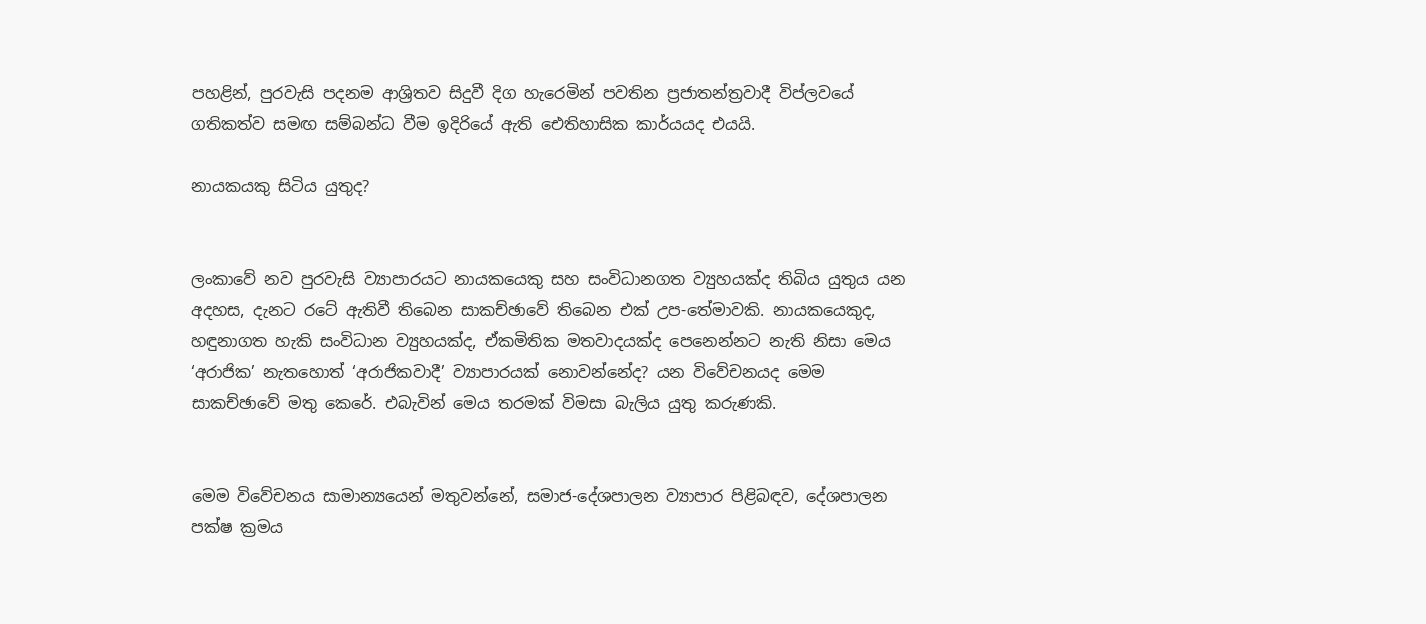පහළින්, පුරවැසි පදනම ආශ්‍රිතව සිදුවී දිග හැරෙමින් පවතින ප්‍රජාතන්ත්‍රවාදී විප්ලවයේ ගතිකත්ව සමඟ සම්බන්ධ වීම ඉදිරියේ ඇති ඓතිහාසික කාර්යයද එයයි.

නායකයකු සිටිය යුතුද?


ලංකාවේ නව පුරවැසි ව්‍යාපාරයට නායකයෙකු සහ සංවිධානගත ව්‍යුහයක්ද තිබිය යුතුය යන අදහස, දැනට රටේ ඇතිවී තිබෙන සාකච්ඡාවේ තිබෙන එක් උප-තේමාවකි. නායකයෙකුද, හඳුනාගත හැකි සංවිධාන ව්‍යුහයක්ද, ඒකමිතික මතවාදයක්ද පෙනෙන්නට නැති නිසා මෙය ‘අරාජික’ නැතහොත් ‘අරාජිකවාදී’ ව්‍යාපාරයක් නොවන්නේද? යන විවේචනයද මෙම සාකච්ඡාවේ මතු කෙරේ. එබැවින් මෙය තරමක් විමසා බැලිය යුතු කරුණකි.


මෙම විවේචනය සාමාන්‍යයෙන් මතුවන්නේ, සමාජ-දේශපාලන ව්‍යාපාර පිළිබඳව, දේශපාලන පක්ෂ ක්‍රමය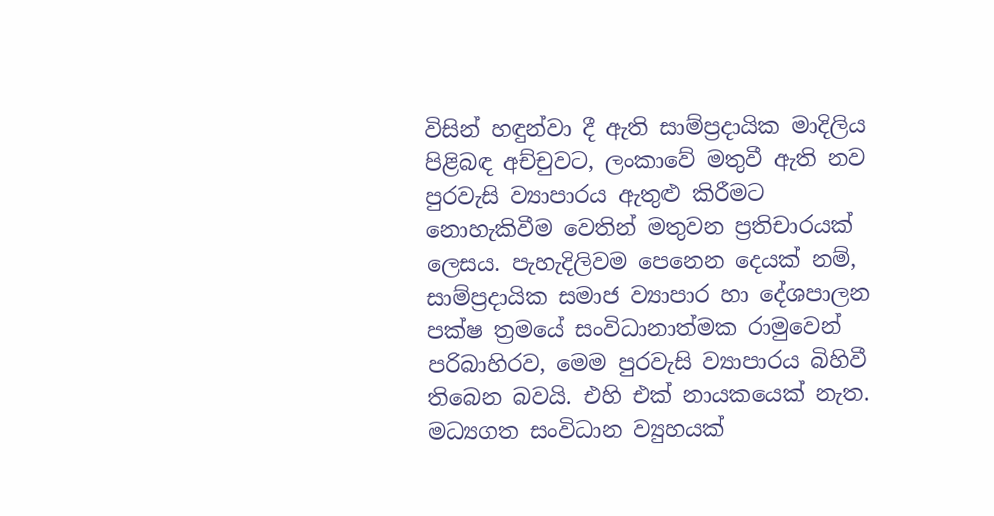විසින් හඳුන්වා දී ඇති සාම්ප්‍රදායික මාදිලිය පිළිබඳ අච්චුවට, ලංකාවේ මතුවී ඇති නව පුරවැසි ව්‍යාපාරය ඇතුළු කිරීමට නොහැකිවීම වෙතින් මතුවන ප්‍රතිචාරයක් ලෙසය. පැහැදිලිවම පෙනෙන දෙයක් නම්, සාම්ප්‍රදායික සමාජ ව්‍යාපාර හා දේශපාලන පක්ෂ ත්‍රමයේ සංවිධානාත්මක රාමුවෙන් පරිබාහිරව, මෙම පුරවැසි ව්‍යාපාරය බිහිවී තිබෙන බවයි. එහි එක් නායකයෙක් නැත. මධ්‍යගත සංවිධාන ව්‍යුහයක්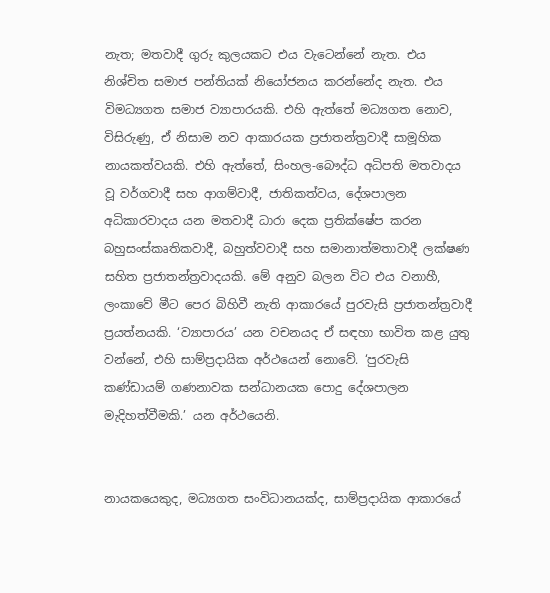නැත; මතවාදී ගුරු කුලයකට එය වැටෙන්නේ නැත. එය නිශ්චිත සමාජ පන්තියක් නියෝජනය කරන්නේද නැත. එය විමධ්‍යගත සමාජ ව්‍යාපාරයකි. එහි ඇත්තේ මධ්‍යගත නොව, විසිරුණු, ඒ නිසාම නව ආකාරයක ප්‍රජාතන්ත්‍රවාදී සාමූහික නායකත්වයකි. එහි ඇත්තේ, සිංහල-බෞද්ධ අධිපති මතවාදය වූ වර්ගවාදී සහ ආගම්වාදී, ජාතිකත්වය, දේශපාලන අධිකාරවාදය යන මතවාදී ධාරා දෙක ප්‍රතික්ෂේප කරන බහුසංස්කෘතිකවාදී, බහුත්වවාදී සහ සමානාත්මතාවාදී ලක්ෂණ සහිත ප්‍රජාතන්ත්‍රවාදයකි. මේ අනුව බලන විට එය වනාහී, ලංකාවේ මීට පෙර බිහිවී නැති ආකාරයේ පුරවැසි ප්‍රජාතන්ත්‍රවාදී ප්‍රයත්නයකි. ‘ව්‍යාපාරය’ යන වචනයද ඒ සඳහා භාවිත කළ යුතු වන්නේ, එහි සාම්ප්‍රදායික අර්ථයෙන් නොවේ. ‘පුරවැසි කණ්ඩායම් ගණනාවක සන්ධානයක පොදු දේශපාලන මැදිහත්වීමකි.’ යන අර්ථයෙනි.


නායකයෙකුද, මධ්‍යගත සංවිධානයක්ද, සාම්ප්‍රදායික ආකාරයේ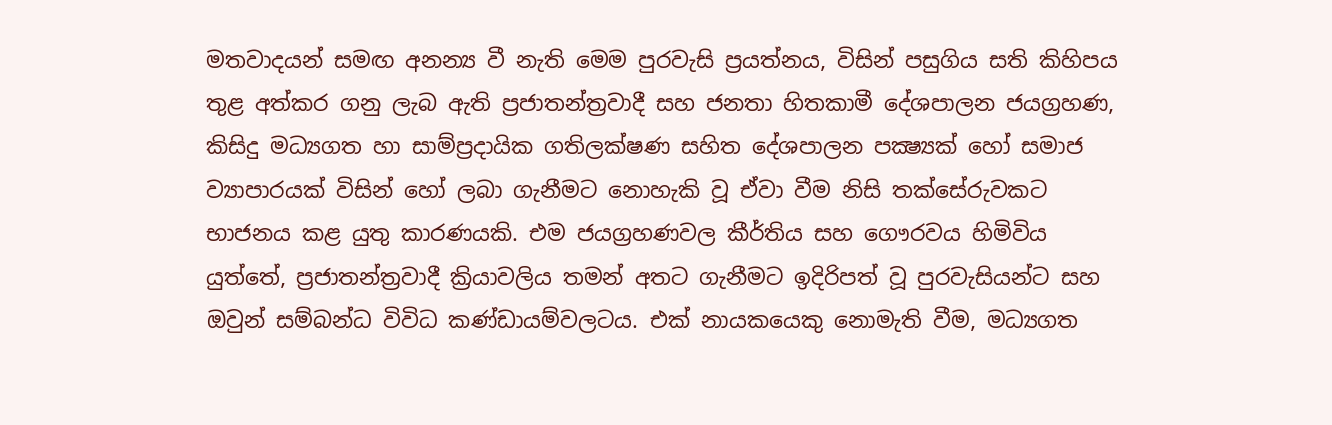මතවාදයන් සමඟ අනන්‍ය වී නැති මෙම පුරවැසි ප්‍රයත්නය, විසින් පසුගිය සති කිහිපය තුළ අත්කර ගනු ලැබ ඇති ප්‍රජාතන්ත්‍රවාදී සහ ජනතා හිතකාමී දේශපාලන ජයග්‍රහණ, කිසිදු මධ්‍යගත හා සාම්ප්‍රදායික ගතිලක්ෂණ සහිත දේශපාලන පක්‍ෂ්‍යක් හෝ සමාජ ව්‍යාපාරයක් විසින් හෝ ලබා ගැනීමට නොහැකි වූ ඒවා වීම නිසි තක්සේරුවකට භාජනය කළ යුතු කාරණයකි. එම ජයග්‍රහණවල කීර්තිය සහ ගෞරවය හිමිවිය යුත්තේ, ප්‍රජාතන්ත්‍රවාදී ක්‍රියාවලිය තමන් අතට ගැනීමට ඉදිරිපත් වූ පුරවැසියන්ට සහ ඔවුන් සම්බන්ධ විවිධ කණ්ඩායම්වලටය. එක් නායකයෙකු නොමැති වීම, මධ්‍යගත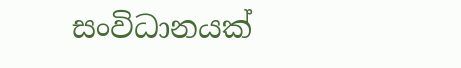සංවිධානයක්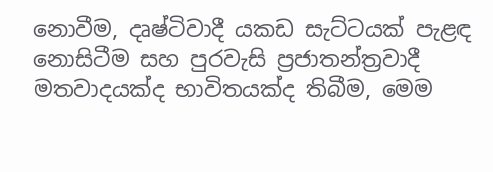නොවීම, දෘෂ්ටිවාදී යකඩ සැට්ටයක් පැළඳ නොසිටීම සහ පුරවැසි ප්‍රජාතන්ත්‍රවාදී මතවාදයක්ද භාවිතයක්ද තිබීම, මෙම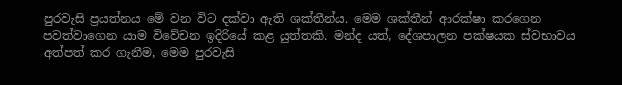පුරවැසි ප්‍රයත්නය මේ වන විට දක්වා ඇති ශක්තීන්ය. මෙම ශක්තීන් ආරක්ෂා කරගෙන පවත්වාගෙන යාම විවේචන ඉදිරියේ කළ යුත්තකි. මන්ද යත්, දේශපාලන පක්ෂයක ස්වභාවය අත්පත් කර ගැනීම, මෙම පුරවැසි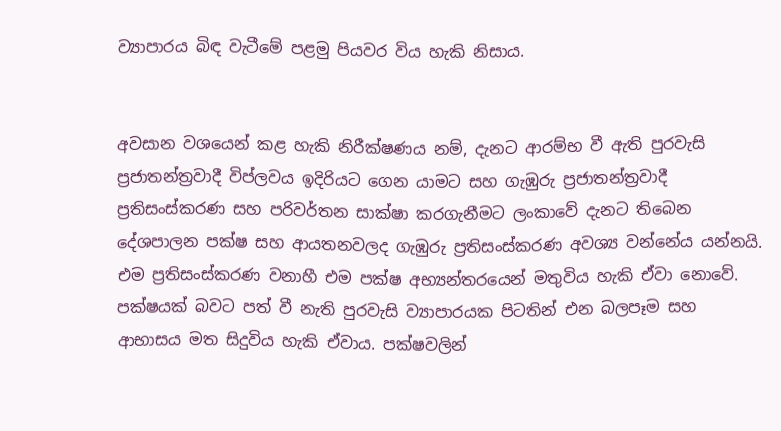ව්‍යාපාරය බිඳ වැටීමේ පළමු පියවර විය හැකි නිසාය.


අවසාන වශයෙන් කළ හැකි නිරීක්ෂණය නම්, දැනට ආරම්භ වී ඇති පුරවැසි ප්‍රජාතන්ත්‍රවාදී විප්ලවය ඉදිරියට ගෙන යාමට සහ ගැඹුරු ප්‍රජාතන්ත්‍රවාදී ප්‍රතිසංස්කරණ සහ පරිවර්තන සාක්ෂා කරගැනීමට ලංකාවේ දැනට තිබෙන දේශපාලන පක්ෂ සහ ආයතනවලද ගැඹුරු ප්‍රතිසංස්කරණ අවශ්‍ය වන්නේය යන්නයි. එම ප්‍රතිසංස්කරණ වනාහී එම පක්ෂ අභ්‍යන්තරයෙන් මතුවිය හැකි ඒවා නොවේ. පක්ෂයක් බවට පත් වී නැති පුරවැසි ව්‍යාපාරයක පිටතින් එන බලපෑම සහ ආභාසය මත සිදුවිය හැකි ඒවාය. පක්ෂවලින්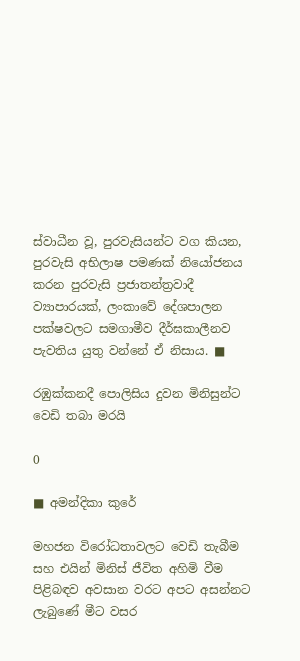ස්වාධීන වූ, පුරවැසියන්ට වග කියන, පුරවැසි අභිලාෂ පමණක් නියෝජනය කරන පුරවැසි ප්‍රජාතන්ත්‍රවාදී ව්‍යාපාරයක්, ලංකාවේ දේශපාලන පක්ෂවලට සමගාමීව දීර්ඝකාලීනව පැවතිය යුතු වන්නේ ඒ නිසාය. ■

රඹුක්කනදී පොලිසිය දුවන මිනිසුන්ට වෙඩි තබා මරයි

0

■ අමන්දිකා කුරේ

මහජන විරෝධතාවලට වෙඩි තැබීම සහ එයින් මිනිස් ජීවිත අහිමි වීම පිළිබඳව අවසාන වරට අපට අසන්නට ලැබුණේ මීට වසර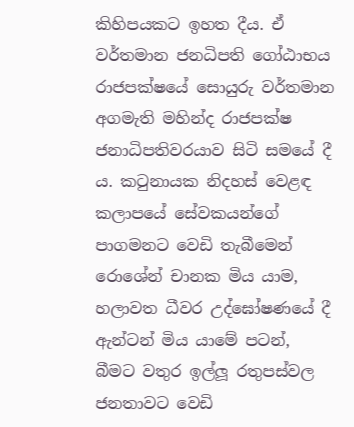කිහිපයකට ඉහත දීය. ඒ වර්තමාන ජනධිපති ගෝඨාභය රාජපක්ෂයේ සොයුරු වර්තමාන අගමැති මහින්ද රාජපක්ෂ ජනාධිපතිවරයාව සිටි සමයේ දී ය. කටුනායක නිදහස් වෙළඳ කලාපයේ සේවකයන්ගේ පාගමනට වෙඩි තැබීමෙන් රොශේන් චානක මිය යාම, හලාවත ධීවර උද්ඝෝෂණයේ දී ඇන්ටන් මිය යාමේ පටන්, බීමට වතුර ඉල්ලූ රතුපස්වල ජනතාවට වෙඩි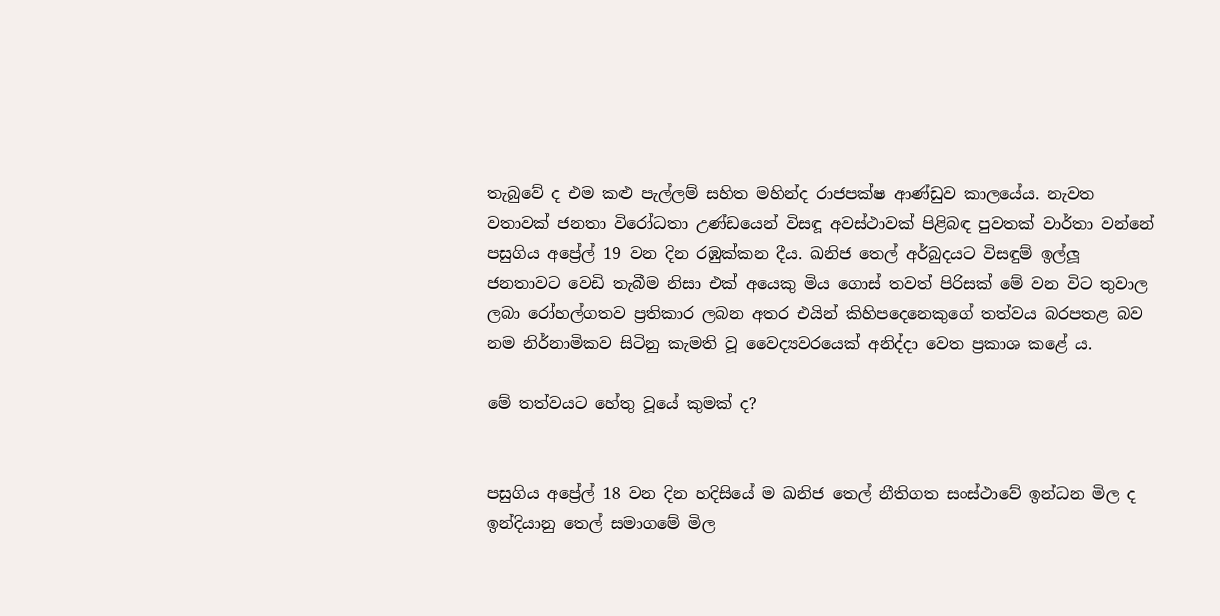තැබුවේ ද එම කළු පැල්ලම් සහිත මහින්ද රාජපක්ෂ ආණ්ඩුව කාලයේය. නැවත වතාවක් ජනතා විරෝධතා උණ්ඩයෙන් විසඳූ අවස්ථාවක් පිළිබඳ පුවතක් වාර්තා වන්නේ පසුගිය අප්‍රේල් 19 වන දින රඹුක්කන දීය. ඛනිජ තෙල් අර්බුදයට විසඳුම් ඉල්ලූ ජනතාවට වෙඩි තැබීම නිසා එක් අයෙකු මිය ගොස් තවත් පිරිසක් මේ වන විට තුවාල ලබා රෝහල්ගතව ප්‍රතිකාර ලබන අතර එයින් කිහිපදෙනෙකුගේ තත්වය බරපතළ බව නම නිර්නාමිකව සිටිනු කැමති වූ වෛද්‍යවරයෙක් අනිද්දා වෙත ප්‍රකාශ කළේ ය.

මේ තත්වයට හේතු වූයේ කුමක් ද?


පසුගිය අප්‍රේල් 18 වන දින හදිසියේ ම ඛනිජ තෙල් නීතිගත සංස්ථාවේ ඉන්ධන මිල ද ඉන්දියානු තෙල් සමාගමේ මිල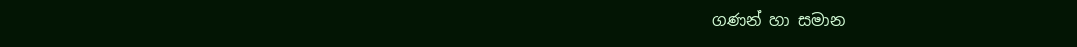ගණන් හා සමාන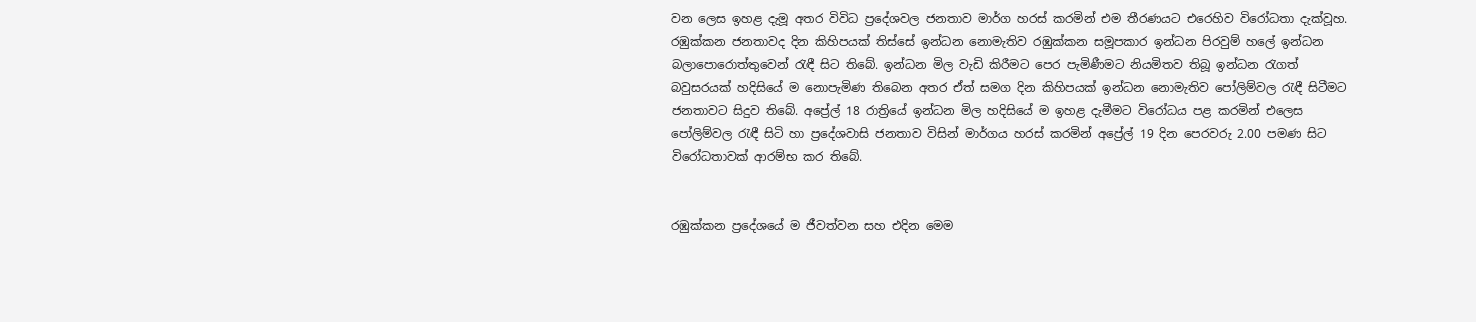වන ලෙස ඉහළ දැමූ අතර විවිධ ප්‍රදේශවල ජනතාව මාර්ග හරස් කරමින් එම තීරණයට එරෙහිව විරෝධතා දැක්වූහ. රඹුක්කන ජනතාවද දින කිහිපයක් තිස්සේ ඉන්ධන නොමැතිව රඹුක්කන සමූපකාර ඉන්ධන පිරවුම් හලේ ඉන්ධන බලාපොරොත්තුවෙන් රැඳී සිට තිබේ. ඉන්ධන මිල වැඩි කිරීමට පෙර පැමිණීමට නියමිතව තිබූ ඉන්ධන රැගත් බවුසරයක් හදිසියේ ම නොපැමිණ තිබෙන අතර ඒත් සමග දින කිහිපයක් ඉන්ධන නොමැතිව පෝලිම්වල රැඳී සිටීමට ජනතාවට සිදුව තිබේ. අප්‍රේල් 18 රාත්‍රියේ ඉන්ධන මිල හදිසියේ ම ඉහළ දැමීමට විරෝධය පළ කරමින් එලෙස පෝලිම්වල රැඳී සිටි හා ප්‍රදේශවාසි ජනතාව විසින් මාර්ගය හරස් කරමින් අප්‍රේල් 19 දින පෙරවරු 2.00 පමණ සිට විරෝධතාවක් ආරම්භ කර තිබේ.


රඹුක්කන ප්‍රදේශයේ ම ජීවත්වන සහ එදින මෙම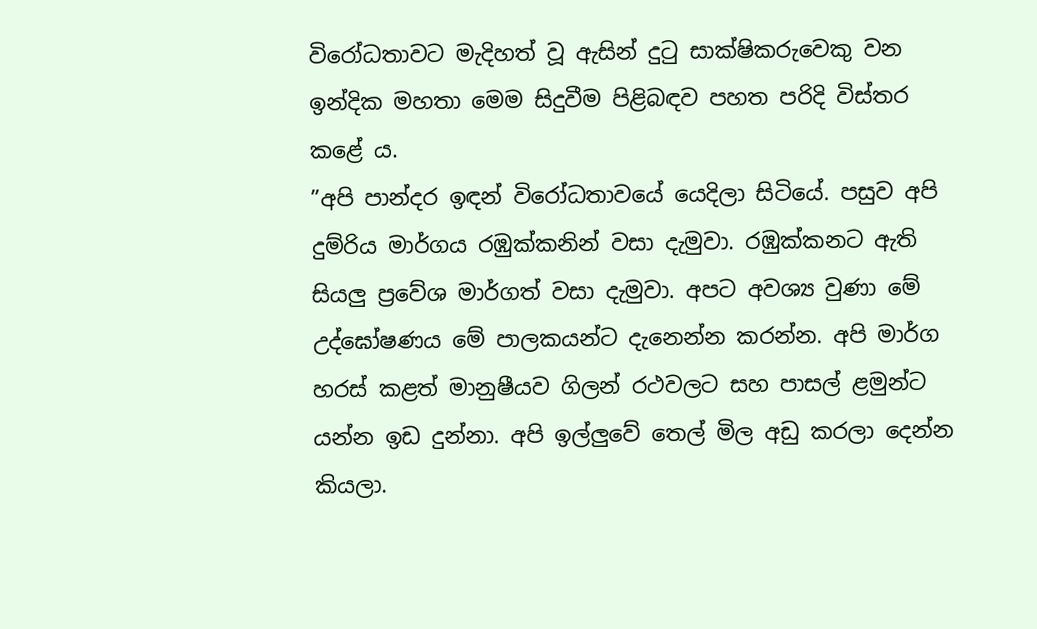විරෝධතාවට මැදිහත් වූ ඇසින් දුටු සාක්ෂිකරුවෙකු වන ඉන්දික මහතා මෙම සිදුවීම පිළිබඳව පහත පරිදි විස්තර කළේ ය.
”අපි පාන්දර ඉඳන් විරෝධතාවයේ යෙදිලා සිටියේ. පසුව අපි දුම්රිය මාර්ගය රඹුක්කනින් වසා දැමුවා. රඹුක්කනට ඇති සියලු ප්‍රවේශ මාර්ගත් වසා දැමුවා. අපට අවශ්‍ය වුණා මේ උද්ඝෝෂණය මේ පාලකයන්ට දැනෙන්න කරන්න. අපි මාර්ග හරස් කළත් මානුෂීයව ගිලන් රථවලට සහ පාසල් ළමුන්ට යන්න ඉඩ දුන්නා. අපි ඉල්ලුවේ තෙල් මිල අඩු කරලා දෙන්න කියලා.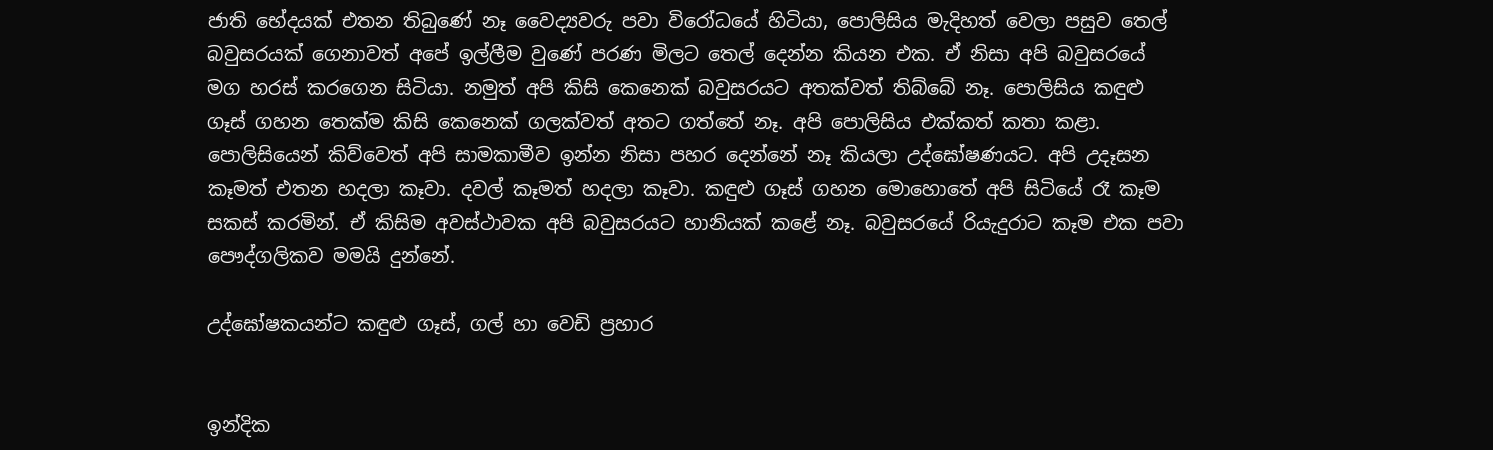ජාති භේදයක් එතන තිබුණේ නෑ වෛද්‍යවරු පවා විරෝධයේ හිටියා, පොලිසිය මැදිහත් වෙලා පසුව තෙල් බවුසරයක් ගෙනාවත් අපේ ඉල්ලීම වුණේ පරණ මිලට තෙල් දෙන්න කියන එක. ඒ නිසා අපි බවුසරයේ මග හරස් කරගෙන සිටියා. නමුත් අපි කිසි කෙනෙක් බවුසරයට අතක්වත් තිබ්බේ නෑ. පොලිසිය කඳුළු ගෑස් ගහන තෙක්ම කිසි කෙනෙක් ගලක්වත් අතට ගත්තේ නෑ. අපි පොලිසිය එක්කත් කතා කළා. පොලිසියෙන් කිව්වෙත් අපි සාමකාමීව ඉන්න නිසා පහර දෙන්නේ නෑ කියලා උද්ඝෝෂණයට. අපි උදෑසන කෑමත් එතන හදලා කෑවා. දවල් කෑමත් හදලා කෑවා. කඳුළු ගෑස් ගහන මොහොතේ අපි සිටියේ රෑ කෑම සකස් කරමින්. ඒ කිසිම අවස්ථාවක අපි බවුසරයට හානියක් කළේ නෑ. බවුසරයේ රියැදුරාට කෑම එක පවා පෞද්ගලිකව මමයි දුන්නේ.

උද්ඝෝෂකයන්ට කඳුළු ගෑස්, ගල් හා වෙඩි ප්‍රහාර


ඉන්දික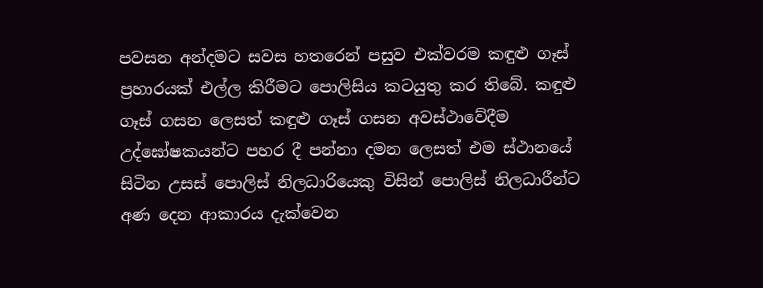පවසන අන්දමට සවස හතරෙන් පසුව එක්වරම කඳුළු ගෑස් ප්‍රහාරයක් එල්ල කිරීමට පොලිසිය කටයුතු කර තිබේ. කඳුළු ගෑස් ගසන ලෙසත් කඳුළු ගෑස් ගසන අවස්ථාවේදීම උද්ඝෝෂකයන්ට පහර දී පන්නා දමන ලෙසත් එම ස්ථානයේ සිටින උසස් පොලිස් නිලධාරියෙකු විසින් පොලිස් නිලධාරීන්ට අණ දෙන ආකාරය දැක්වෙන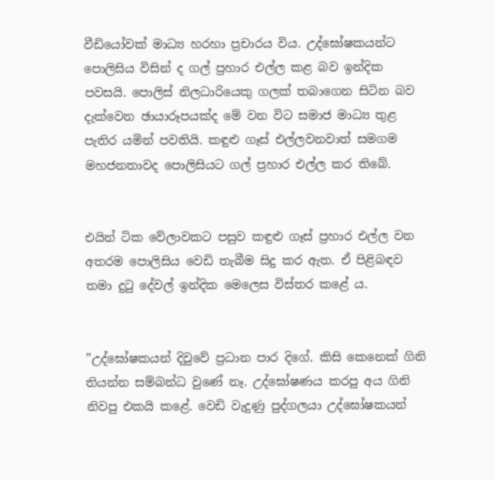වීඩියෝවක් මාධ්‍ය හරහා ප්‍රචාරය විය. උද්ඝෝෂකයන්ට පොලිසිය විසින් ද ගල් ප්‍රහාර එල්ල කළ බව ඉන්දික පවසයි. පොලිස් නිලධාරියෙකු ගලක් තබාගෙන සිටින බව දැක්වෙන ඡායාරූපයක්ද මේ වන විට සමාජ මාධ්‍ය තුළ පැතිර යමින් පවතියි. කඳුළු ගෑස් එල්ලවනවාත් සමගම මහජනතාවද පොලිසියට ගල් ප්‍රහාර එල්ල කර තිබේ.


එයින් ටික වේලාවකට පසුව කඳුළු ගෑස් ප්‍රහාර එල්ල වන අතරම පොලිසිය වෙඩි තැබීම සිදු කර ඇත. ඒ පිළිබඳව තමා දුටු දේවල් ඉන්දික මෙලෙස විස්තර කළේ ය.


”උද්ඝෝෂකයන් දිවුවේ ප්‍රධාන පාර දිගේ. කිසි කෙනෙක් ගිනි තියන්න සම්බන්ධ වුණේ නෑ. උද්ඝෝෂණය කරපු අය ගිනි නිවපු එකයි කළේ. වෙඩි වැදුණු පුද්ගලයා උද්ඝෝෂකයන්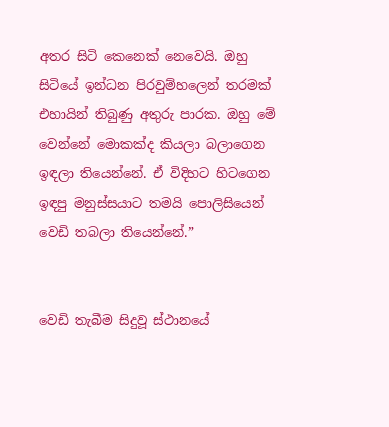අතර සිටි කෙනෙක් නෙවෙයි. ඔහු සිටියේ ඉන්ධන පිරවුම්හලෙන් තරමක් එහායින් තිබුණු අතුරු පාරක. ඔහු මේ වෙන්නේ මොකක්ද කියලා බලාගෙන ඉඳලා තියෙන්නේ. ඒ විදිහට හිටගෙන ඉඳපු මනුස්සයාට තමයි පොලිසියෙන් වෙඩි තබලා තියෙන්නේ.”


වෙඩි තැබීම සිදුවූ ස්ථානයේ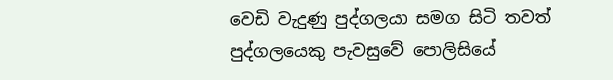වෙඩි වැදුණු පුද්ගලයා සමග සිටි තවත් පුද්ගලයෙකු පැවසුවේ පොලිසියේ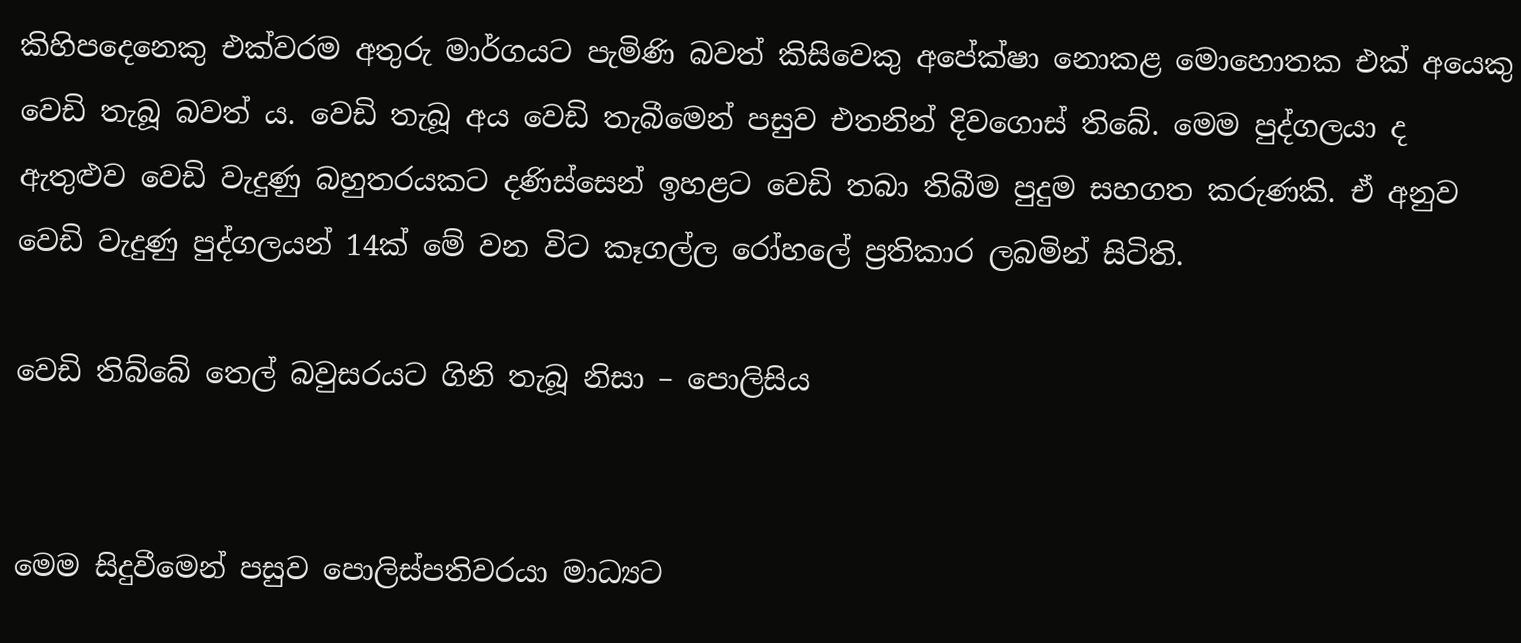කිහිපදෙනෙකු එක්වරම අතුරු මාර්ගයට පැමිණි බවත් කිසිවෙකු අපේක්ෂා නොකළ මොහොතක එක් අයෙකු වෙඩි තැබූ බවත් ය. වෙඩි තැබූ අය වෙඩි තැබීමෙන් පසුව එතනින් දිවගොස් තිබේ. මෙම පුද්ගලයා ද ඇතුළුව වෙඩි වැදුණු බහුතරයකට දණිස්සෙන් ඉහළට වෙඩි තබා තිබීම පුදුම සහගත කරුණකි. ඒ අනුව වෙඩි වැදුණු පුද්ගලයන් 14ක් මේ වන විට කෑගල්ල රෝහලේ ප්‍රතිකාර ලබමින් සිටිති.

වෙඩි තිබ්බේ තෙල් බවුසරයට ගිනි තැබූ නිසා – පොලිසිය


මෙම සිදුවීමෙන් පසුව පොලිස්පතිවරයා මාධ්‍යට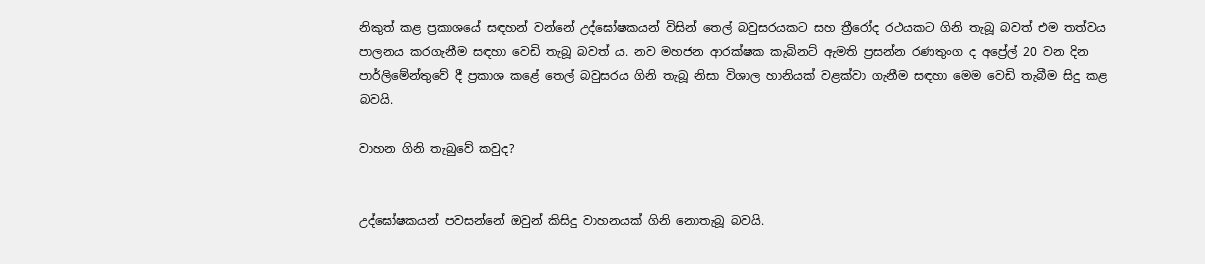නිකුත් කළ ප්‍රකාශයේ සඳහන් වන්නේ උද්ඝෝෂකයන් විසින් තෙල් බවුසරයකට සහ ත්‍රීරෝද රථයකට ගිනි තැබූ බවත් එම තත්වය පාලනය කරගැනීම සඳහා වෙඩි තැබූ බවත් ය. නව මහජන ආරක්ෂක කැබිනට් ඇමති ප්‍රසන්න රණතුංග ද අප්‍රේල් 20 වන දින පාර්ලිමේන්තුවේ දී ප්‍රකාශ කළේ තෙල් බවුසරය ගිනි තැබූ නිසා විශාල හානියක් වළක්වා ගැනීම සඳහා මෙම වෙඩි තැබීම සිදු කළ බවයි.

වාහන ගිනි තැබුවේ කවුද?


උද්ඝෝෂකයන් පවසන්නේ ඔවුන් කිසිදු වාහනයක් ගිනි නොතැබූ බවයි.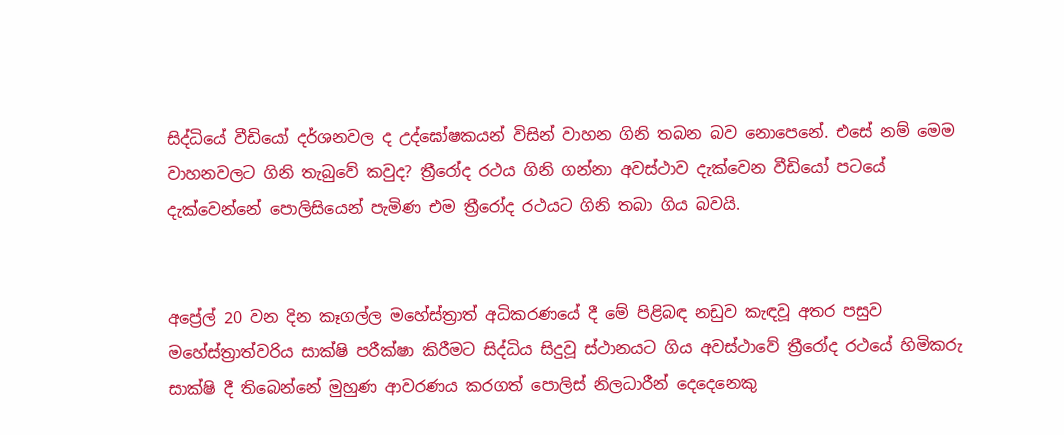සිද්ධියේ වීඩියෝ දර්ශනවල ද උද්ඝෝෂකයන් විසින් වාහන ගිනි තබන බව නොපෙනේ. එසේ නම් මෙම වාහනවලට ගිනි තැබුවේ කවුද? ත්‍රීරෝද රථය ගිනි ගන්නා අවස්ථාව දැක්වෙන වීඩියෝ පටයේ දැක්වෙන්නේ පොලිසියෙන් පැමිණ එම ත්‍රීරෝද රථයට ගිනි තබා ගිය බවයි.


අප්‍රේල් 20 වන දින කෑගල්ල මහේස්ත්‍රාත් අධිකරණයේ දී මේ පිළිබඳ නඩුව කැඳවූ අතර පසුව මහේස්ත්‍රාත්වරිය සාක්ෂි පරීක්ෂා කිරීමට සිද්ධිය සිදුවූ ස්ථානයට ගිය අවස්ථාවේ ත්‍රීරෝද රථයේ හිමිකරු සාක්ෂි දී තිබෙන්නේ මුහුණ ආවරණය කරගත් පොලිස් නිලධාරීන් දෙදෙනෙකු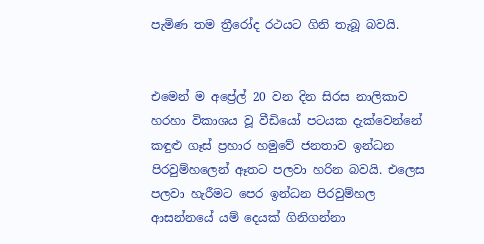පැමිණ තම ත්‍රීරෝද රථයට ගිනි තැබූ බවයි.


එමෙන් ම අප්‍රේල් 20 වන දින සිරස නාලිකාව හරහා විකාශය වූ වීඩියෝ පටයක දැක්වෙන්නේ කඳුළු ගෑස් ප්‍රහාර හමුවේ ජනතාව ඉන්ධන පිරවුම්හලෙන් ඈතට පලවා හරින බවයි. එලෙස පලවා හැරීමට පෙර ඉන්ධන පිරවුම්හල ආසන්නයේ යම් දෙයක් ගිනිගන්නා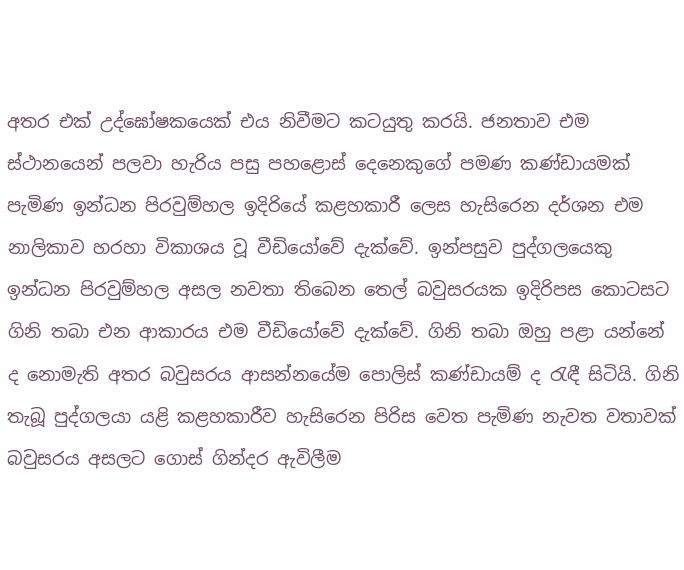අතර එක් උද්ඝෝෂකයෙක් එය නිවීමට කටයුතු කරයි. ජනතාව එම ස්ථානයෙන් පලවා හැරිය පසු පහළොස් දෙනෙකුගේ පමණ කණ්ඩායමක් පැමිණ ඉන්ධන පිරවුම්හල ඉදිරියේ කළහකාරී ලෙස හැසිරෙන දර්ශන එම නාලිකාව හරහා විකාශය වූ වීඩියෝවේ දැක්වේ. ඉන්පසුව පුද්ගලයෙකු ඉන්ධන පිරවුම්හල අසල නවතා තිබෙන තෙල් බවුසරයක ඉදිරිපස කොටසට ගිනි තබා එන ආකාරය එම වීඩියෝවේ දැක්වේ. ගිනි තබා ඔහු පළා යන්නේ ද නොමැති අතර බවුසරය ආසන්නයේම පොලිස් කණ්ඩායම් ද රැඳී සිටියි. ගිනි තැබූ පුද්ගලයා යළි කළහකාරීව හැසිරෙන පිරිස වෙත පැමිණ නැවත වතාවක් බවුසරය අසලට ගොස් ගින්දර ඇවිලීම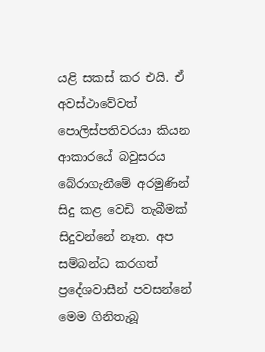යළි සකස් කර එයි. ඒ අවස්ථාවේවත් පොලිස්පතිවරයා කියන ආකාරයේ බවුසරය බේරාගැනීමේ අරමුණින් සිදු කළ වෙඩි තැබීමක් සිදුවන්නේ නෑත. අප සම්බන්ධ කරගත් ප්‍රදේශවාසීන් පවසන්නේ මෙම ගිනිතැබූ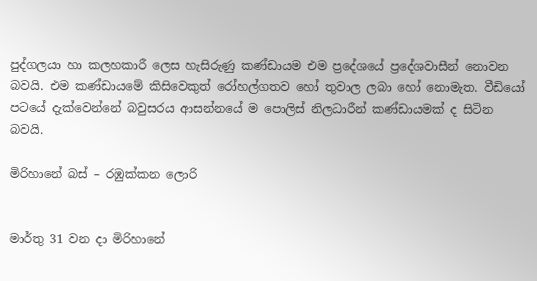පුද්ගලයා හා කලහකාරී ලෙස හැසිරුණු කණ්ඩායම එම ප්‍රදේශයේ ප්‍රදේශවාසීන් නොවන බවයි. එම කණ්ඩායමේ කිසිවෙකුත් රෝහල්ගතව හෝ තුවාල ලබා හෝ නොමැත. වීඩියෝ පටයේ දැක්වෙන්නේ බවුසරය ආසන්නයේ ම පොලිස් නිලධාරීන් කණ්ඩායමක් ද සිටින බවයි.

මිරිහානේ බස් – රඹුක්කන ලොරි


මාර්තු 31 වන දා මිරිහානේ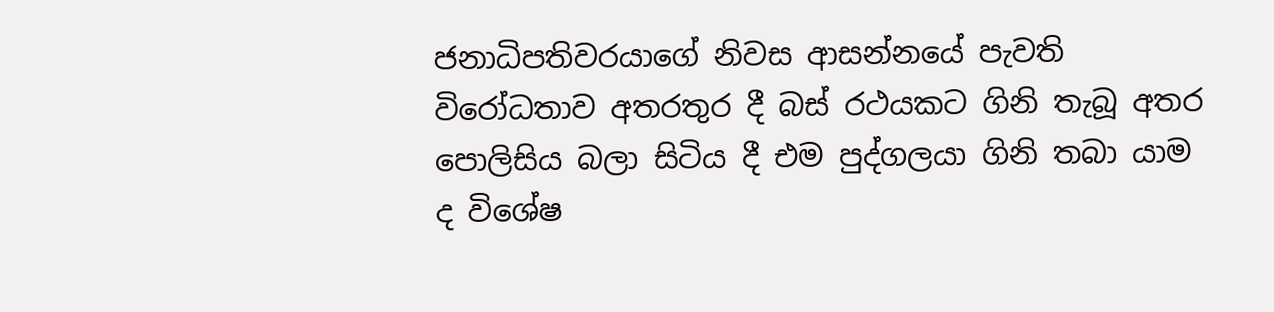ජනාධිපතිවරයාගේ නිවස ආසන්නයේ පැවති විරෝධතාව අතරතුර දී බස් රථයකට ගිනි තැබූ අතර පොලිසිය බලා සිටිය දී එම පුද්ගලයා ගිනි තබා යාම ද විශේෂ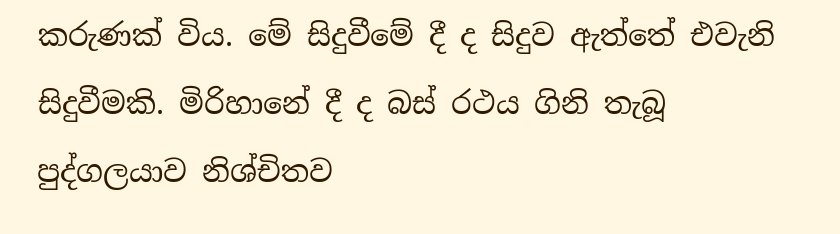කරුණක් විය. මේ සිදුවීමේ දී ද සිදුව ඇත්තේ එවැනි සිදුවීමකි. මිරිහානේ දී ද බස් රථය ගිනි තැබූ පුද්ගලයාව නිශ්චිතව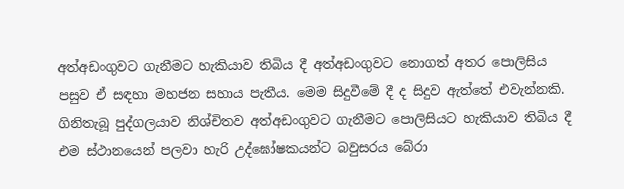අත්අඩංගුවට ගැනීමට හැකියාව තිබිය දී අත්අඩංගුවට නොගත් අතර පොලිසිය පසුව ඒ සඳහා මහජන සහාය පැතීය. මෙම සිදුවීමේ දී ද සිදුව ඇත්තේ එවැන්නකි. ගිනිතැබූ පුද්ගලයාව නිශ්චිතව අත්අඩංගුවට ගැනීමට පොලිසියට හැකියාව තිබිය දී එම ස්ථානයෙන් පලවා හැරි උද්ඝෝෂකයන්ට බවුසරය බේරා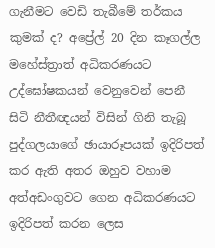ගැනීමට වෙඩි තැබීමේ තර්කය කුමක් ද? අප්‍රේල් 20 දින කෑගල්ල මහේස්ත්‍රාත් අධිකරණයට උද්ඝෝෂකයන් වෙනුවෙන් පෙනී සිටි නීතීඥයන් විසින් ගිනි තැබූ පුද්ගලයාගේ ඡායාරූපයක් ඉදිරිපත් කර ඇති අතර ඔහුව වහාම අත්අඩංගුවට ගෙන අධිකරණයට ඉදිරිපත් කරන ලෙස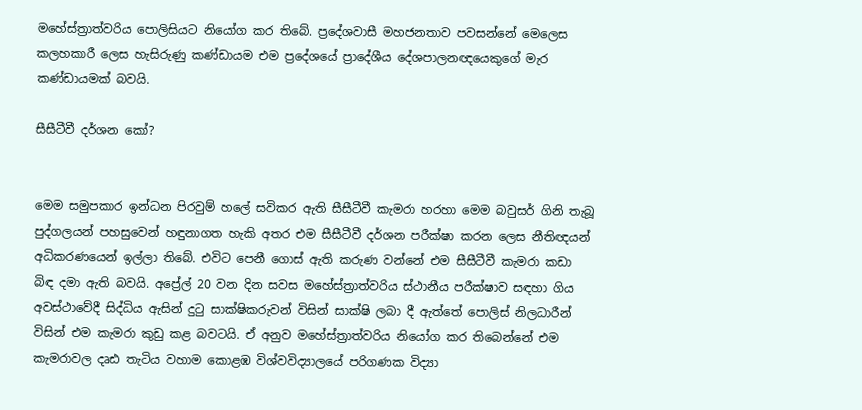මහේස්ත්‍රාත්වරිය පොලිසියට නියෝග කර තිබේ. ප්‍රදේශවාසී මහජනතාව පවසන්නේ මෙලෙස කලහකාරී ලෙස හැසිරුණු කණ්ඩායම එම ප්‍රදේශයේ ප්‍රාදේශීය දේශපාලනඥයෙකුගේ මැර කණ්ඩායමක් බවයි.

සීසීටීවී දර්ශන කෝ?


මෙම සමුපකාර ඉන්ධන පිරවුම් හලේ සවිකර ඇති සීසීටීවී කැමරා හරහා මෙම බවුසර් ගිනි තැබූ පුද්ගලයන් පහසුවෙන් හඳුනාගත හැකි අතර එම සීසීටීවී දර්ශන පරීක්ෂා කරන ලෙස නීතිඥයන් අධිකරණයෙන් ඉල්ලා තිබේ. එවිට පෙනී ගොස් ඇති කරුණ වන්නේ එම සීසීටීවී කැමරා කඩා බිඳ දමා ඇති බවයි. අප්‍රේල් 20 වන දින සවස මහේස්ත්‍රාත්වරිය ස්ථානීය පරීක්ෂාව සඳහා ගිය අවස්ථාවේදී සිද්ධිය ඇසින් දුටු සාක්ෂිකරුවන් විසින් සාක්ෂි ලබා දී ඇත්තේ පොලිස් නිලධාරීන් විසින් එම කැමරා කුඩු කළ බවටයි. ඒ අනුව මහේස්ත්‍රාත්වරිය නියෝග කර තිබෙන්නේ එම කැමරාවල දෘඪ තැටිය වහාම කොළඹ විශ්වවිද්‍යාලයේ පරිගණක විද්‍යා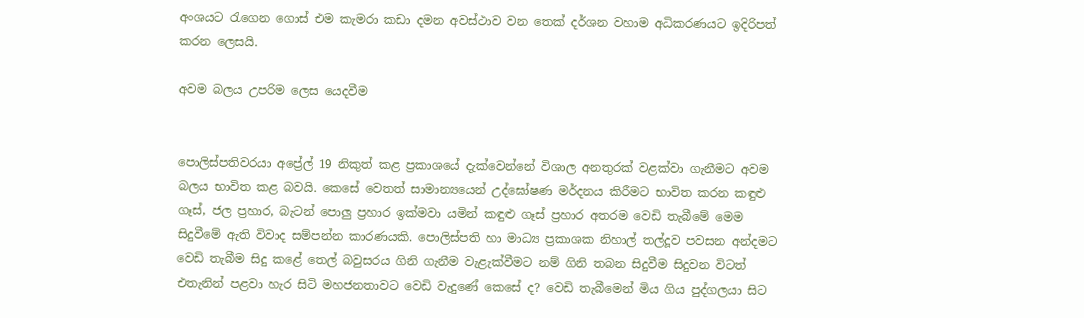අංශයට රැගෙන ගොස් එම කැමරා කඩා දමන අවස්ථාව වන තෙක් දර්ශන වහාම අධිකරණයට ඉදිරිපත් කරන ලෙසයි.

අවම බලය උපරිම ලෙස යෙදවීම


පොලිස්පතිවරයා අප්‍රේල් 19 නිකුත් කළ ප්‍රකාශයේ දැක්වෙන්නේ විශාල අනතුරක් වළක්වා ගැනීමට අවම බලය භාවිත කළ බවයි. කෙසේ වෙතත් සාමාන්‍යයෙන් උද්ඝෝෂණ මර්දනය කිරීමට භාවිත කරන කඳුළු ගෑස්, ජල ප්‍රහාර, බැටන් පොලු ප්‍රහාර ඉක්මවා යමින් කඳුළු ගෑස් ප්‍රහාර අතරම වෙඩි තැබීමේ මෙම සිදුවීමේ ඇති විවාද සම්පන්න කාරණයකි. පොලිස්පති හා මාධ්‍ය ප්‍රකාශක නිහාල් තල්දූව පවසන අන්දමට වෙඩි තැබීම සිදු කළේ තෙල් බවුසරය ගිනි ගැනීම වැළැක්වීමට නම් ගිනි තබන සිදුවීම සිදුවන විටත් එතැනින් පළවා හැර සිටි මහජනතාවට වෙඩි වැදුණේ කෙසේ ද? වෙඩි තැබීමෙන් මිය ගිය පුද්ගලයා සිට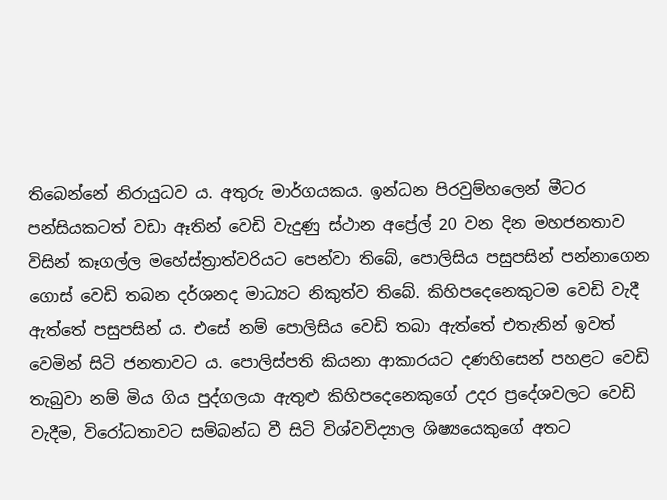තිබෙන්නේ නිරායුධව ය. අතුරු මාර්ගයකය. ඉන්ධන පිරවුම්හලෙන් මීටර පන්සියකටත් වඩා ඈතින් වෙඩි වැදුණු ස්ථාන අප්‍රේල් 20 වන දින මහජනතාව විසින් කෑගල්ල මහේස්ත්‍රාත්වරියට පෙන්වා තිබේ, පොලිසිය පසුපසින් පන්නාගෙන ගොස් වෙඩි තබන දර්ශනද මාධ්‍යට නිකුත්ව තිබේ. කිහිපදෙනෙකුටම වෙඩි වැදී ඇත්තේ පසුපසින් ය. එසේ නම් පොලිසිය වෙඩි තබා ඇත්තේ එතැනින් ඉවත් වෙමින් සිටි ජනතාවට ය. පොලිස්පති කියනා ආකාරයට දණහිසෙන් පහළට වෙඩි තැබුවා නම් මිය ගිය පුද්ගලයා ඇතුළු කිහිපදෙනෙකුගේ උදර ප්‍රදේශවලට වෙඩි වැදීම, විරෝධතාවට සම්බන්ධ වී සිටි විශ්වවිද්‍යාල ශිෂ්‍යයෙකුගේ අතට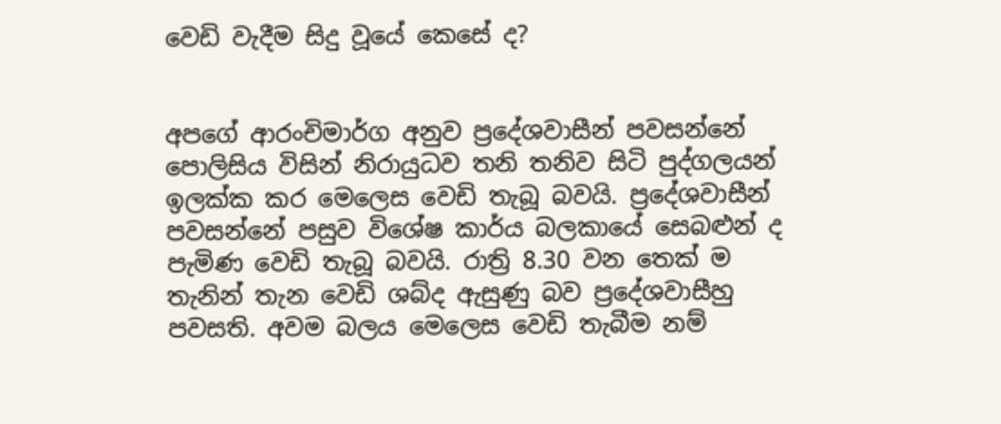වෙඩි වැදීම සිදු වූයේ කෙසේ ද?


අපගේ ආරංචිමාර්ග අනුව ප්‍රදේශවාසීන් පවසන්නේ පොලිසිය විසින් නිරායුධව තනි තනිව සිටි පුද්ගලයන් ඉලක්ක කර මෙලෙස වෙඩි තැබූ බවයි. ප්‍රදේශවාසීන් පවසන්නේ පසුව විශේෂ කාර්ය බලකායේ සෙබළුන් ද පැමිණ වෙඩි තැබූ බවයි. රාත්‍රි 8.30 වන තෙක් ම තැනින් තැන වෙඩි ශබ්ද ඇසුණු බව ප්‍රදේශවාසීහු පවසති. අවම බලය මෙලෙස වෙඩි තැබීම නම්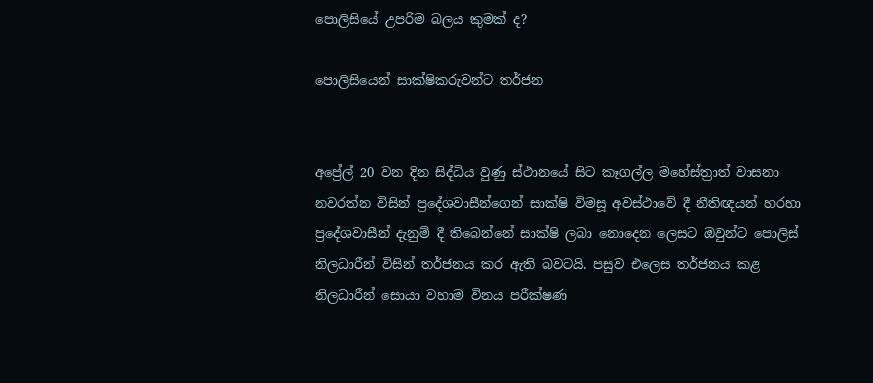පොලිසියේ උපරිම බලය කුමක් ද?

පොලිසියෙන් සාක්ෂිකරුවන්ට තර්ජන


අප්‍රේල් 20 වන දින සිද්ධිය වුණු ස්ථානයේ සිට කෑගල්ල මහේස්ත්‍රාත් වාසනා නවරත්න විසින් ප්‍රදේශවාසීන්ගෙන් සාක්ෂි විමසූ අවස්ථාවේ දී නීතිඥයන් හරහා ප්‍රදේශවාසීන් දැනුම් දී තිබෙන්නේ සාක්ෂි ලබා නොදෙන ලෙසට ඔවුන්ට පොලිස් නිලධාරීන් විසින් තර්ජනය කර ඇති බවටයි. පසුව එලෙස තර්ජනය කළ නිලධාරීන් සොයා වහාම විනය පරීක්ෂණ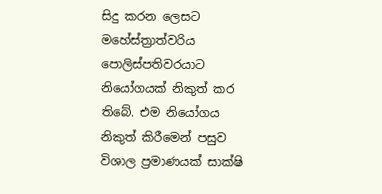සිදු කරන ලෙසට මහේස්ත්‍රාත්වරිය පොලිස්පතිවරයාට නියෝගයක් නිකුත් කර තිබේ. එම නියෝගය නිකුත් කිරීමෙන් පසුව විශාල ප්‍රමාණයක් සාක්ෂි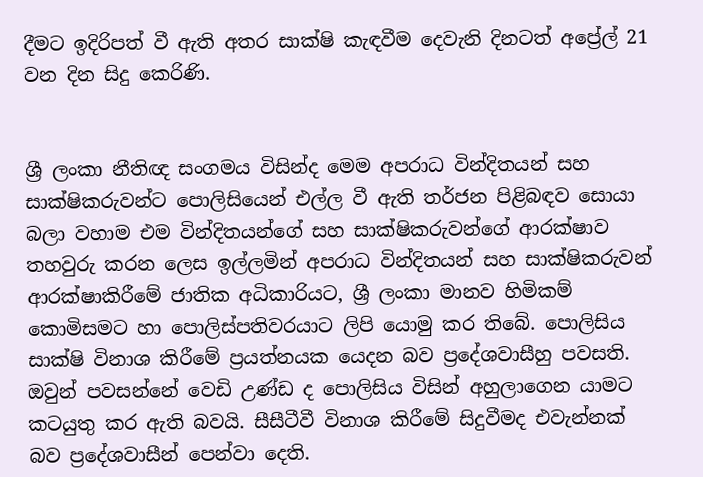දීමට ඉදිරිපත් වී ඇති අතර සාක්ෂි කැඳවීම දෙවැනි දිනටත් අප්‍රේල් 21 වන දින සිදු කෙරිණි.


ශ්‍රී ලංකා නීතිඥ සංගමය විසින්ද මෙම අපරාධ වින්දිතයන් සහ සාක්ෂිකරුවන්ට පොලිසියෙන් එල්ල වී ඇති තර්ජන පිළිබඳව සොයා බලා වහාම එම වින්දිතයන්ගේ සහ සාක්ෂිකරුවන්ගේ ආරක්ෂාව තහවුරු කරන ලෙස ඉල්ලමින් අපරාධ වින්දිතයන් සහ සාක්ෂිකරුවන් ආරක්ෂාකිරීමේ ජාතික අධිකාරියට, ශ්‍රී ලංකා මානව හිමිකම් කොමිසමට හා පොලිස්පතිවරයාට ලිපි යොමු කර තිබේ. පොලිසිය සාක්ෂි විනාශ කිරීමේ ප්‍රයත්නයක යෙදන බව ප්‍රදේශවාසීහු පවසති. ඔවුන් පවසන්නේ වෙඩි උණ්ඩ ද පොලිසිය විසින් අහුලාගෙන යාමට කටයුතු කර ඇති බවයි. සීසීටීවී විනාශ කිරීමේ සිදුවීමද එවැන්නක් බව ප්‍රදේශවාසීන් පෙන්වා දෙති.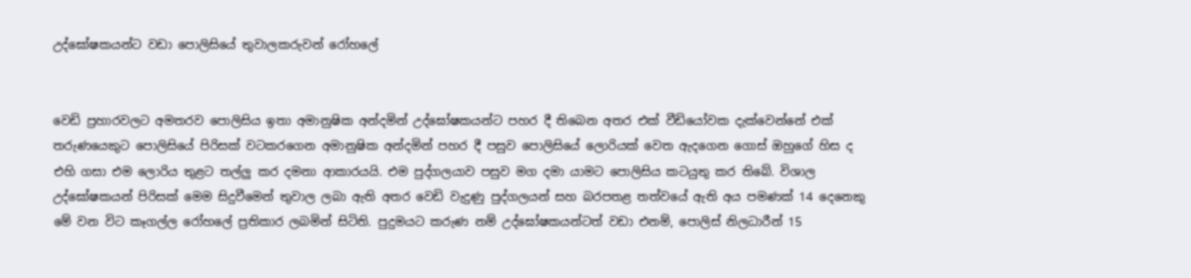උද්ඝෝෂකයන්ට වඩා පොලිසියේ තුවාලකරුවන් රෝහලේ


වෙඩි ප්‍රහාරවලට අමතරව පොලිසිය ඉතා අමානුෂික අන්දමින් උද්ඝෝෂකයන්ට පහර දී තිබෙන අතර එක් වීඩියෝවක දැක්වෙන්නේ එක් තරුණයෙකුට පොලිසියේ පිරිසක් වටකරගෙන අමානුෂික අන්දමින් පහර දී පසුව පොලිසියේ ලොරියක් වෙත ඇදගෙන ගොස් ඔහුගේ හිස ද එහි ගසා එම ලොරිය තුළට තල්ලු කර දමනා ආකාරයයි. එම පුද්ගලයාව පසුව මග දමා යාමට පොලිසිය කටයුතු කර තිබේ. විශාල උද්ඝෝෂකයන් පිරිසක් මෙම සිදුවීමෙන් තුවාල ලබා ඇති අතර වෙඩි වැදුණු පුද්ගලයන් සහ බරපතළ තත්වයේ ඇති අය පමණක් 14 දෙනෙකු මේ වන විට කෑගල්ල රෝහලේ ප්‍රතිකාර ලබමින් සිටිති. පුදුමයට කරුණ නම් උද්ඝෝෂකයන්ටත් වඩා එනම්, පොලිස් නිලධාරීන් 15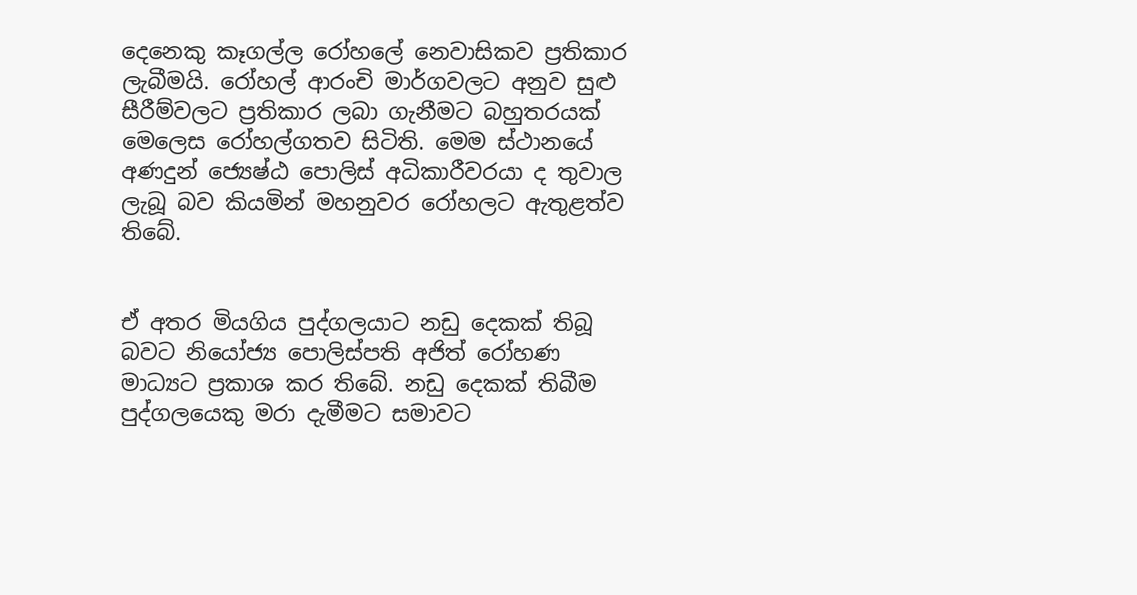දෙනෙකු කෑගල්ල රෝහලේ නෙවාසිකව ප්‍රතිකාර ලැබීමයි. රෝහල් ආරංචි මාර්ගවලට අනුව සුළු සීරීම්වලට ප්‍රතිකාර ලබා ගැනීමට බහුතරයක් මෙලෙස රෝහල්ගතව සිටිති. මෙම ස්ථානයේ අණදුන් ජ්‍යෙෂ්ඨ පොලිස් අධිකාරීවරයා ද තුවාල ලැබූ බව කියමින් මහනුවර රෝහලට ඇතුළත්ව තිබේ.


ඒ අතර මියගිය පුද්ගලයාට නඩු දෙකක් තිබූ බවට නියෝජ්‍ය පොලිස්පති අජිත් රෝහණ මාධ්‍යට ප්‍රකාශ කර තිබේ. නඩු දෙකක් තිබීම පුද්ගලයෙකු මරා දැමීමට සමාවට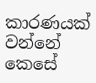කාරණයක් වන්නේ කෙසේ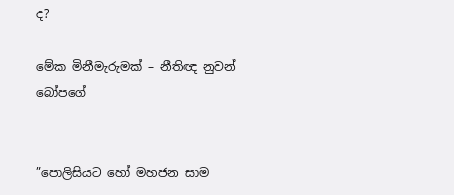ද?

මේක මිනීමැරුමක් – නීතිඥ නුවන් බෝපගේ


”පොලිසියට හෝ මහජන සාම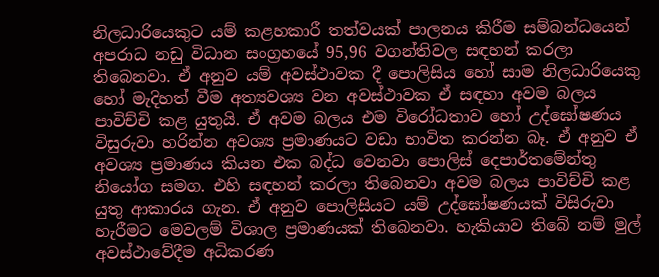නිලධාරියෙකුට යම් කළහකාරී තත්වයක් පාලනය කිරීම සම්බන්ධයෙන් අපරාධ නඩු විධාන සංග්‍රහයේ 95,96 වගන්තිවල සඳහන් කරලා තිබෙනවා. ඒ අනුව යම් අවස්ථාවක දී පොලිසිය හෝ සාම නිලධාරියෙකු හෝ මැදිහත් වීම අත්‍යවශ්‍ය වන අවස්ථාවක ඒ සඳහා අවම බලය පාවිච්චි කළ යුතුයි. ඒ අවම බලය එම විරෝධතාව හෝ උද්ඝෝෂණය විසුරුවා හරින්න අවශ්‍ය ප්‍රමාණයට වඩා භාවිත කරන්න බෑ. ඒ අනුව ඒ අවශ්‍ය ප්‍රමාණය කියන එක බද්ධ වෙනවා පොලිස් දෙපාර්තමේන්තු නියෝග සමග. එහි සඳහන් කරලා තිබෙනවා අවම බලය පාවිච්චි කළ යුතු ආකාරය ගැන. ඒ අනුව පොලිසියට යම් උද්ඝෝෂණයක් විසිරුවා හැරීමට මෙවලම් විශාල ප්‍රමාණයක් තිබෙනවා. හැකියාව තිබේ නම් මුල් අවස්ථාවේදීම අධිකරණ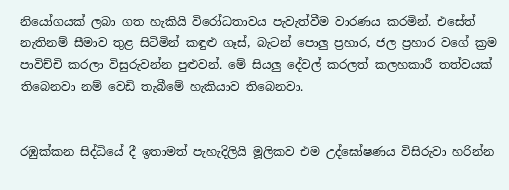නියෝගයක් ලබා ගත හැකියි විරෝධතාවය පැවැත්වීම වාරණය කරමින්. එසේත් නැතිනම් සීමාව තුළ සිටිමින් කඳුළු ගෑස්, බැටන් පොලු ප්‍රහාර, ජල ප්‍රහාර වගේ ක්‍රම පාවිච්චි කරලා විසුරුවන්න පුළුවන්. මේ සියලු දේවල් කරලත් කලහකාරී තත්වයක් තිබෙනවා නම් වෙඩි තැබීමේ හැකියාව තිබෙනවා.


රඹුක්කන සිද්ධියේ දී ඉතාමත් පැහැදිලියි මූලිකව එම උද්ඝෝෂණය විසිරුවා හරින්න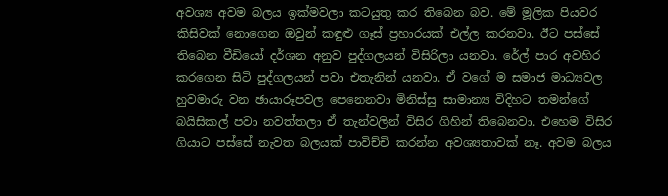අවශ්‍ය අවම බලය ඉක්මවලා කටයුතු කර තිබෙන බව. මේ මූලික පියවර කිසිවක් නොගෙන ඔවුන් කඳුළු ගෑස් ප්‍රහාරයක් එල්ල කරනවා. ඊට පස්සේ තිබෙන වීඩියෝ දර්ශන අනුව පුද්ගලයන් විසිරිලා යනවා. රේල් පාර අවහිර කරගෙන සිටි පුද්ගලයන් පවා එතැනින් යනවා. ඒ වගේ ම සමාජ මාධ්‍යවල හුවමාරු වන ඡායාරූපවල පෙනෙනවා මිනිස්සු සාමාන්‍ය විදිහට තමන්ගේ බයිසිකල් පවා නවත්තලා ඒ තැන්වලින් විසිර ගිහින් තිබෙනවා. එහෙම විසිර ගියාට පස්සේ නැවත බලයක් පාවිච්චි කරන්න අවශ්‍යතාවක් නෑ. අවම බලය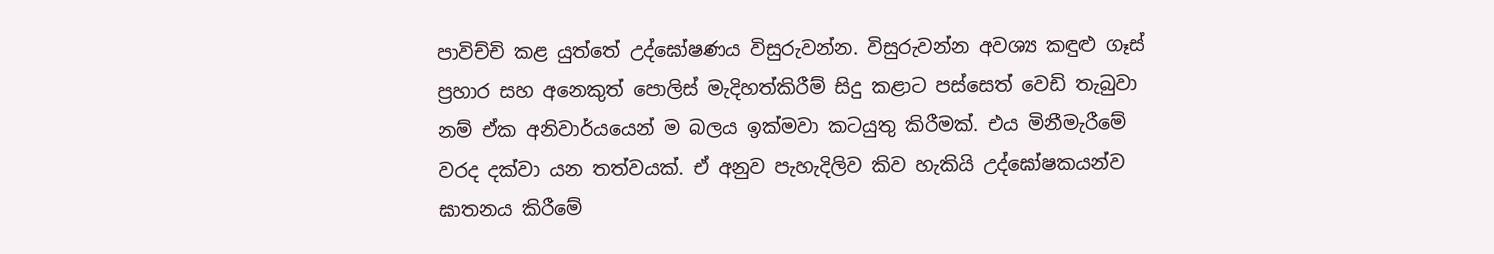පාවිච්චි කළ යුත්තේ උද්ඝෝෂණය විසුරුවන්න. විසුරුවන්න අවශ්‍ය කඳුළු ගෑස් ප්‍රහාර සහ අනෙකුත් පොලිස් මැදිහත්කිරීම් සිදු කළාට පස්සෙත් වෙඩි තැබුවා නම් ඒක අනිවාර්යයෙන් ම බලය ඉක්මවා කටයුතු කිරීමක්. එය මිනීමැරීමේ වරද දක්වා යන තත්වයක්. ඒ අනුව පැහැදිලිව කිව හැකියි උද්ඝෝෂකයන්ව ඝාතනය කිරීමේ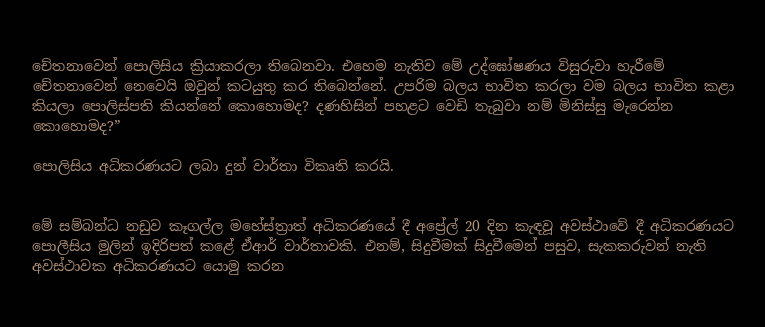චේතනාවෙන් පොලිසිය ක්‍රියාකරලා තිබෙනවා. එහෙම නැතිව මේ උද්ඝෝෂණය විසුරුවා හැරීමේ චේතනාවෙන් නෙවෙයි ඔවුන් කටයුතු කර තිබෙන්නේ. උපරිම බලය භාවිත කරලා වම බලය භාවිත කළා කියලා පොලිස්පති කියන්නේ කොහොමද? දණහිසින් පහළට වෙඩි තැබුවා නම් මිනිස්සු මැරෙන්න කොහොමද?”

පොලිසිය අධිකරණයට ලබා දුන් වාර්තා විකෘති කරයි.


මේ සම්බන්ධ නඩුව කෑගල්ල මහේස්ත්‍රාත් අධිකරණයේ දී අප්‍රේල් 20 දින කැඳවූ අවස්ථාවේ දී අධිකරණයට පොලීසිය මුලින් ඉදිරිපත් කළේ ඒආර් වාර්තාවකි. එනම්, සිදුවීමක් සිදුවීමෙන් පසුව, සැකකරුවන් නැති අවස්ථාවක අධිකරණයට යොමු කරන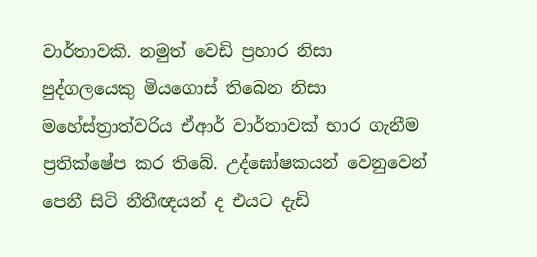වාර්තාවකි. නමුත් වෙඩි ප්‍රහාර නිසා පුද්ගලයෙකු මියගොස් තිබෙන නිසා මහේස්ත්‍රාත්වරිය ඒආර් වාර්තාවක් භාර ගැනීම ප්‍රතික්ෂේප කර තිබේ. උද්ඝෝෂකයන් වෙනුවෙන් පෙනී සිටි නීතීඥයන් ද එයට දැඩි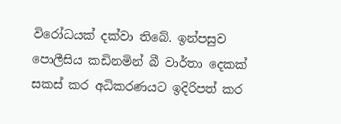විරෝධයක් දක්වා තිබේ. ඉන්පසුව පොලීසිය කඩිනමින් බී වාර්තා දෙකක් සකස් කර අධිකරණයට ඉදිරිපත් කර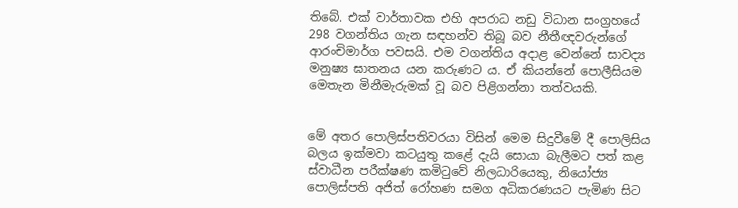තිබේ. එක් වාර්තාවක එහි අපරාධ නඩු විධාන සංග්‍රහයේ 298 වගන්තිය ගැන සඳහන්ව තිබූ බව නීතීඥවරුන්ගේ ආරංචිමාර්ග පවසයි. එම වගන්තිය අදාළ වෙන්නේ සාවද්‍ය මනුෂ්‍ය ඝාතනය යන කරුණට ය. ඒ කියන්නේ පොලීසියම මෙතැන මිනීමැරුමක් වූ බව පිළිගන්නා තත්වයකි.


මේ අතර පොලිස්පතිවරයා විසින් මෙම සිදුවීමේ දී පොලිසිය බලය ඉක්මවා කටයුතු කළේ දැයි සොයා බැලීමට පත් කළ ස්වාධීන පරීක්ෂණ කමිටුවේ නිලධාරියෙකු, නියෝජ්‍ය පොලිස්පති අජිත් රෝහණ සමග අධිකරණයට පැමිණ සිට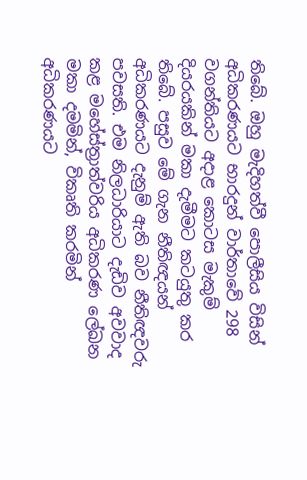තිබේ. ඔහු මැදිහත්වී පොලීසිය විසින් අධිකරණයට භාරදුන් වාර්තාවේ 298 වගන්තියට අදාළ කොටස මැකුම් දියරයකින් මකා දැමීමට කටයුතු කර තිබේ. පසුව මේ ගැන නීතිඥයන් අධිකරණයට දැනුම් ඇති බව නීතිඥවරු පවසති. එම නිලධාරියාට දැඩිව අවවාද කළ මහේස්ත්‍රාත්වරිය අධිකරණ ලේඛන මකා දමමින්, විකෘති කරමින් අධිකරණයට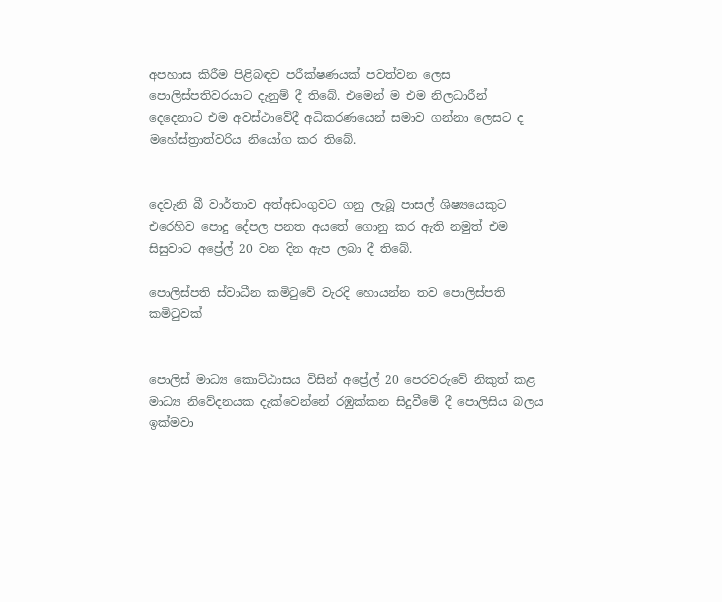අපහාස කිරීම පිළිබඳව පරීක්ෂණයක් පවත්වන ලෙස පොලිස්පතිවරයාට දැනුම් දී තිබේ. එමෙන් ම එම නිලධාරීන් දෙදෙනාට එම අවස්ථාවේදී අධිකරණයෙන් සමාව ගන්නා ලෙසට ද මහේස්ත්‍රාත්වරිය නියෝග කර තිබේ.


දෙවැනි බී වාර්තාව අත්අඩංගුවට ගනු ලැබූ පාසල් ශිෂ්‍යයෙකුට එරෙහිව පොදු දේපල පනත අයතේ ගොනු කර ඇති නමුත් එම සිසුවාට අප්‍රේල් 20 වන දින ඇප ලබා දී තිබේ.

පොලිස්පති ස්වාධීන කමිටුවේ වැරදි හොයන්න තව පොලිස්පති කමිටුවක්


පොලිස් මාධ්‍ය කොට්ඨාසය විසින් අප්‍රේල් 20 පෙරවරුවේ නිකුත් කළ මාධ්‍ය නිවේදනයක දැක්වෙන්නේ රඹුක්කන සිදුවීමේ දී පොලිසිය බලය ඉක්මවා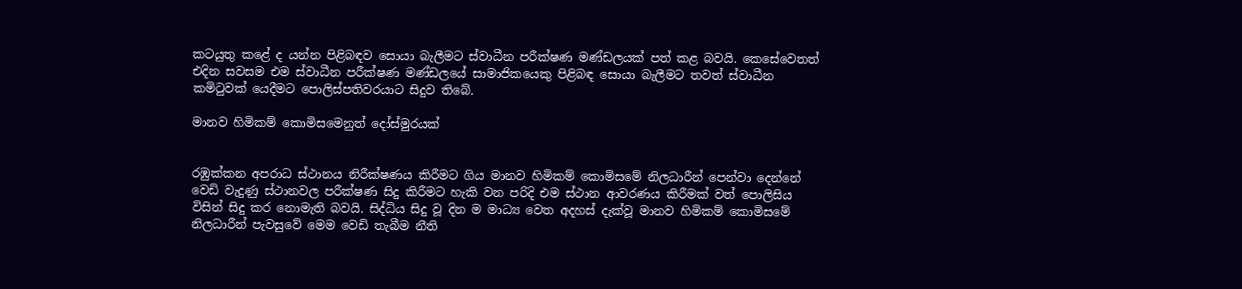කටයුතු කළේ ද යන්න පිළිබඳව සොයා බැලීමට ස්වාධීන පරීක්ෂණ මණ්ඩලයක් පත් කළ බවයි. කෙසේවෙතත් එදින සවසම එම ස්වාධීන පරීක්ෂණ මණ්ඩලයේ සාමාජිකයෙකු පිළිබඳ සොයා බැලීමට තවත් ස්වාධීන කමිටුවක් යෙදීමට පොලිස්පතිවරයාට සිදුව තිබේ.

මානව හිමිකම් කොමිසමෙනුත් දෝස්මුරයක්


රඹුක්කන අපරාධ ස්ථානය නිරීක්ෂණය කිරීමට ගිය මානව හිමිකම් කොමිසමේ නිලධාරීන් පෙන්වා දෙන්නේ වෙඩි වැදුණු ස්ථානවල පරීක්ෂණ සිදු කිරීමට හැකි වන පරිදි එම ස්ථාන ආවරණය කිරීමක් වත් පොලිසිය විසින් සිදු කර නොමැති බවයි. සිද්ධිය සිදු වූ දින ම මාධ්‍ය වෙත අදහස් දැක්වූ මානව හිමිකම් කොමිසමේ නිලධාරීන් පැවසුවේ මෙම වෙඩි තැබීම නීති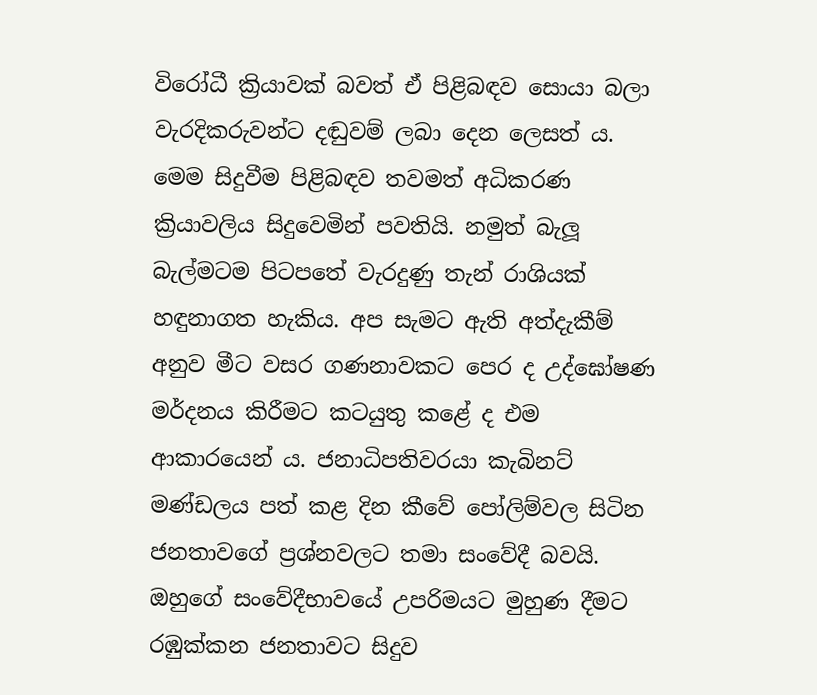විරෝධී ක්‍රියාවක් බවත් ඒ පිළිබඳව සොයා බලා වැරදිකරුවන්ට දඬුවම් ලබා දෙන ලෙසත් ය.
මෙම සිදුවීම පිළිබඳව තවමත් අධිකරණ ක්‍රියාවලිය සිදුවෙමින් පවතියි. නමුත් බැලූ බැල්මටම පිටපතේ වැරදුණු තැන් රාශියක් හඳුනාගත හැකිය. අප සැමට ඇති අත්දැකීම් අනුව මීට වසර ගණනාවකට පෙර ද උද්ඝෝෂණ මර්දනය කිරීමට කටයුතු කළේ ද එම ආකාරයෙන් ය. ජනාධිපතිවරයා කැබිනට් මණ්ඩලය පත් කළ දින කීවේ පෝලිම්වල සිටින ජනතාවගේ ප්‍රශ්නවලට තමා සංවේදී බවයි. ඔහුගේ සංවේදීභාවයේ උපරිමයට මුහුණ දීමට රඹුක්කන ජනතාවට සිදුව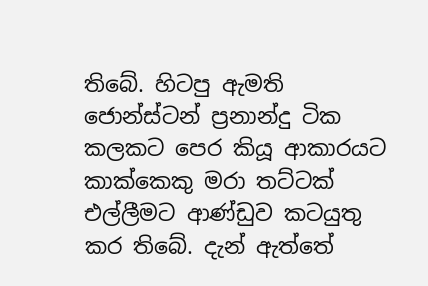තිබේ. හිටපු ඇමති ජොන්ස්ටන් ප්‍රනාන්දු ටික කලකට පෙර කියූ ආකාරයට කාක්කෙකු මරා තට්ටක් එල්ලීමට ආණ්ඩුව කටයුතු කර තිබේ. දැන් ඇත්තේ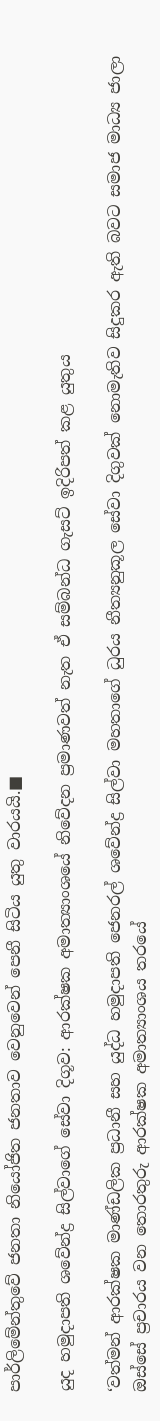පාර්ලිමේන්තුවේ ජනතා නියෝජිත ජනතාව වෙනුවෙන් පෙනී සිටිය යුතු වාරයයි.■

යුද හමුදාපති ශවේන්ද්‍ර සිල්වාගේ සේවා දිගූව: ආරක්ෂක අමාත්‍යාංශයේ නිවේදන ප්‍රමාණවත් නැත ඒ සම්බන්ධ ගැසට් ඉදිරිපත් කළ යුතුය

‘වත්මන් ආරක්ෂක මාණ්ඩලික ප්‍රධානී සහ යුද්ධ හමුදාපති ජෙනරල් ශවේන්ද්‍ර සිල්වා මහතාගේ ධුරය නීත්‍යනුකූල සේවා දිගුවක් නොමැතිව සිදුකර ඇති බවට සමාජ මාධ්‍ය ජාලා ඔස්සේ ප්‍රචාරය වන තොරතුරු ආරක්ෂක අමාත්‍යාංශය තරයේ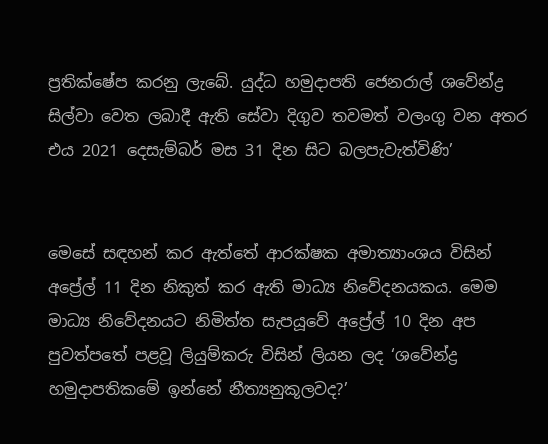ප්‍රතික්ෂේප කරනු ලැබේ. යුද්ධ හමුදාපති ජෙනරාල් ශවේන්ද්‍ර සිල්වා වෙත ලබාදී ඇති සේවා දිගුව තවමත් වලංගු වන අතර එය 2021 දෙසැම්බර් මස 31 දින සිට බලපැවැත්විණි’


මෙසේ සඳහන් කර ඇත්තේ ආරක්ෂක අමාත්‍යාංශය විසින් අප්‍රේල් 11 දින නිකුත් කර ඇති මාධ්‍ය නිවේදනයකය. මෙම මාධ්‍ය නිවේදනයට නිමිත්ත සැපයූවේ අප්‍රේල් 10 දින අප පුවත්පතේ පළවූ ලියුම්කරු විසින් ලියන ලද ‘ශවේන්ද්‍ර හමුදාපතිකමේ ඉන්නේ නීත්‍යනුකූලවද?’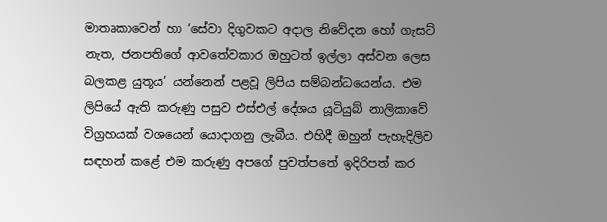මාතෘකාවෙන් හා ‘සේවා දිගුවකට අදාල නිවේදන හෝ ගැසට් නැත, ජනපතිගේ ආවතේවකාර ඔහුටත් ඉල්ලා අස්වන ලෙස බලකළ යුතූය’ යන්නෙන් පළවූ ලිපිය සම්බන්ධයෙන්ය. එම ලිපියේ ඇති කරුණු පසුව එස්එල් දේශය යූටියුබ් නාලිකාවේ විග්‍රහයක් වශයෙන් යොදාගනු ලැබීය. එහිදී ඔහුන් පැහැදිලිව සඳහන් කළේ එම කරුණු අපගේ පුවත්පතේ ඉදිරිපත් කර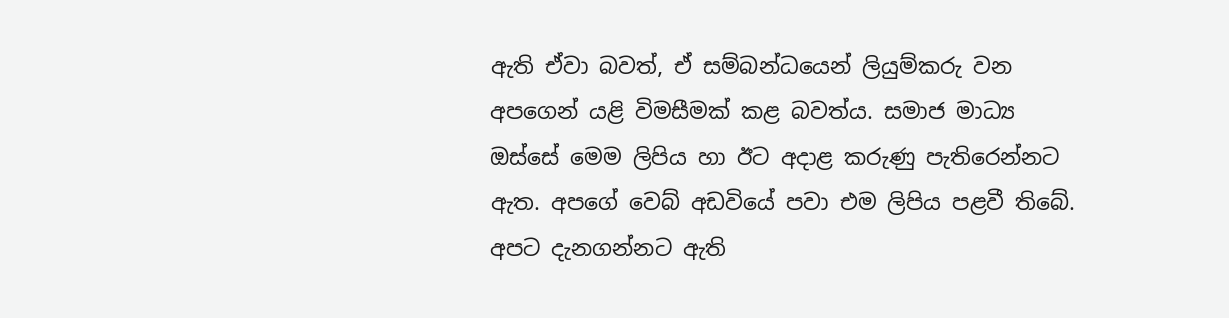ඇති ඒවා බවත්, ඒ සම්බන්ධයෙන් ලියුම්කරු වන අපගෙන් යළි විමසීමක් කළ බවත්ය. සමාජ මාධ්‍ය ඔස්සේ මෙම ලිපිය හා ඊට අදාළ කරුණු පැතිරෙන්නට ඇත. අපගේ වෙබ් අඩවියේ පවා එම ලිපිය පළවී තිබේ. අපට දැනගන්නට ඇති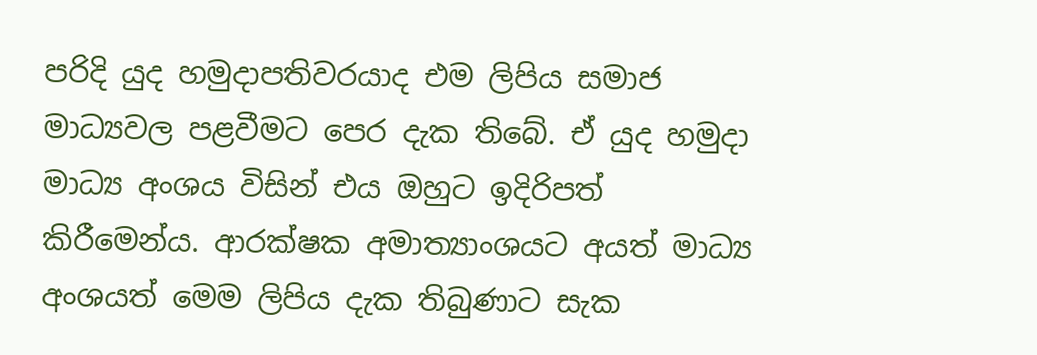පරිදි යුද හමුදාපතිවරයාද එම ලිපිය සමාජ මාධ්‍යවල පළවීමට පෙර දැක තිබේ. ඒ යුද හමුදා මාධ්‍ය අංශය විසින් එය ඔහුට ඉදිරිපත් කිරීමෙන්ය. ආරක්ෂක අමාත්‍යාංශයට අයත් මාධ්‍ය අංශයත් මෙම ලිපිය දැක තිබුණාට සැක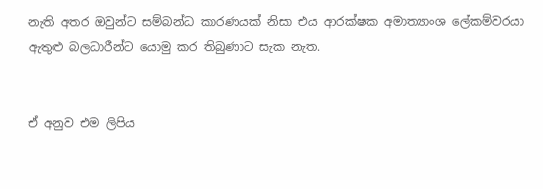නැති අතර ඔවුන්ට සම්බන්ධ කාරණයක් නිසා එය ආරක්ෂක අමාත්‍යාංශ ලේකම්වරයා ඇතුළු බලධාරීන්ට යොමු කර තිබුණාට සැක නැත.


ඒ අනුව එම ලිපිය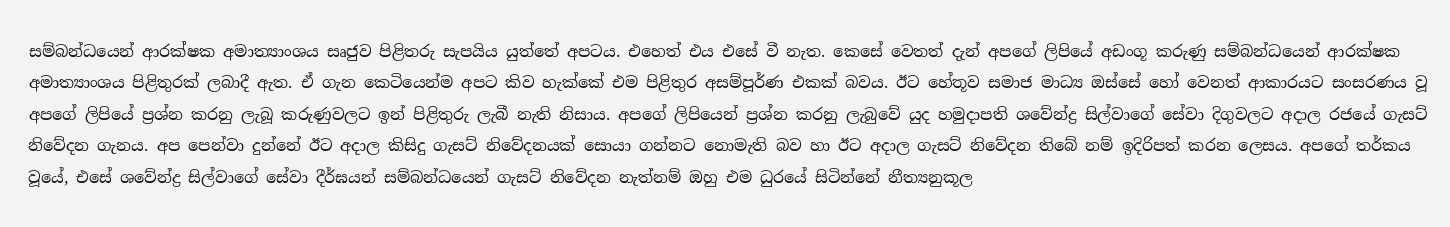සම්බන්ධයෙන් ආරක්ෂක අමාත්‍යාංශය සෘජුව පිළිතරු සැපයිය යුත්තේ අපටය. එහෙත් එය එසේ වී නැත. කෙසේ වෙතත් දැන් අපගේ ලිපියේ අඩංගූ කරුණු සම්බන්ධයෙන් ආරක්ෂක අමාත්‍යාංශය පිළිතුරක් ලබාදී ඇත. ඒ ගැන කෙටියෙන්ම අපට කිව හැක්කේ එම පිළිතුර අසම්පූර්ණ එකක් බවය. ඊට හේතූව සමාජ මාධ්‍ය ඔස්සේ හෝ වෙනත් ආකාරයට සංසරණය වූ අපගේ ලිපියේ ප්‍රශ්න කරනු ලැබූ කරුණුවලට ඉන් පිළිතුරු ලැබී නැති නිසාය. අපගේ ලිපියෙන් ප්‍රශ්න කරනු ලැබුවේ යුද හමුදාපති ශවේන්ද්‍ර සිල්වාගේ සේවා දිගුවලට අදාල රජයේ ගැසට් නිවේදන ගැනය. අප පෙන්වා දුන්නේ ඊට අදාල කිසිදු ගැසට් නිවේදනයක් සොයා ගන්නට නොමැති බව හා ඊට අදාල ගැසට් නිවේදන තිබේ නම් ඉදිරිපත් කරන ලෙසය. අපගේ තර්කය වූයේ, එසේ ශවේන්ද්‍ර සිල්වාගේ සේවා දීර්ඝයන් සම්බන්ධයෙන් ගැසට් නිවේදන නැත්නම් ඔහු එම ධුරයේ සිටින්නේ නීත්‍යනුකූල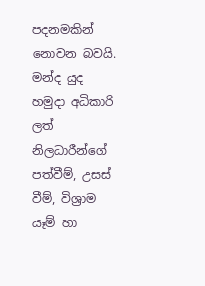පදනමකින් නොවන බවයි. මන්ද යුද හමුදා අධිකාරි ලත් නිලධාරීන්ගේ පත්වීම්, උසස් වීම්, විශ්‍රාම යෑම් හා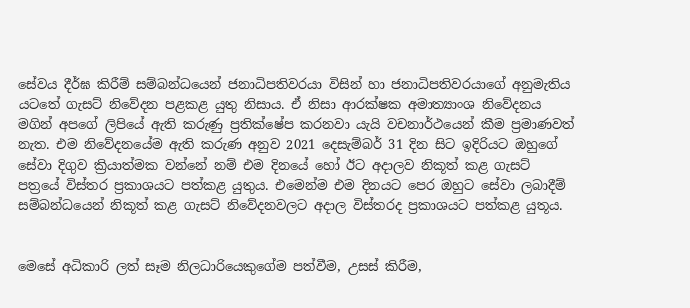සේවය දීර්ඝ කිරීම් සම්බන්ධයෙන් ජනාධිපතිවරයා විසින් හා ජනාධිපතිවරයාගේ අනුමැතිය යටතේ ගැසට් නිවේදන පළකළ යුතු නිසාය. ඒ නිසා ආරක්ෂක අමාත්‍යාංශ නිවේදනය මගින් අපගේ ලිපියේ ඇති කරුණු ප්‍රතික්ෂේප කරනවා යැයි වචනාර්ථයෙන් කීම ප්‍රමාණවත් නැත. එම නිවේදනයේම ඇති කරුණ අනුව 2021 දෙසැම්බර් 31 දින සිට ඉදිරියට ඔහුගේ සේවා දිගුව ක්‍රියාත්මක වන්නේ නම් එම දිනයේ හෝ ඊට අදාලව නිකූත් කළ ගැසට් පත්‍රයේ විස්තර ප්‍රකාශයට පත්කළ යුතුය. එමෙන්ම එම දිනයට පෙර ඔහුට සේවා ලබාදීම් සම්බන්ධයෙන් නිකූත් කළ ගැසට් නිවේදනවලට අදාල විස්තරද ප්‍රකාශයට පත්කළ යුතූය.


මෙසේ අධිකාරි ලත් සෑම නිලධාරියෙකුගේම පත්වීම, උසස් කිරීම,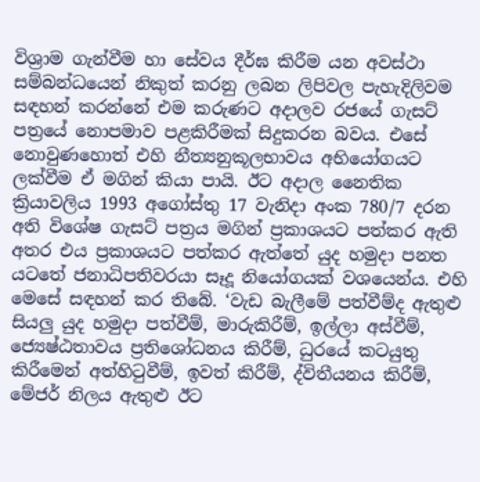විශ්‍රාම ගැන්වීම හා සේවය දීර්ඝ කිරීම යන අවස්ථා සම්බන්ධයෙන් නිකුත් කරනු ලබන ලිපිවල පැහැදිලිවම සඳහන් කරන්නේ එම කරුණට අදාලව රජයේ ගැසට් පත්‍රයේ නොපමාව පළකිරීමක් සිදුකරන බවය. එසේ නොවුණහොත් එහි නීත්‍යනුකූලභාවය අභියෝගයට ලක්වීම ඒ මගින් කියා පායි. ඊට අදාල නෛතික ක්‍රියාවලිය 1993 අගෝස්තු 17 වැනිදා අංක 780/7 දරන අති විශේෂ ගැසට් පත්‍රය මගින් ප්‍රකාශයට පත්කර ඇති අතර එය ප්‍රකාශයට පත්කර ඇත්තේ යුද හමුදා පනත යටතේ ජනාධිපතිවරයා සෑදූ නියෝගයක් වශයෙන්ය. එහි මෙසේ සඳහන් කර තිබේ. ‘වැඩ බැලීමේ පත්වීම්ද ඇතුළු සියලු යුද හමුදා පත්වීම්, මාරුකිරීම්, ඉල්ලා අස්වීම්, ජ්‍යෙෂ්ඨතාවය ප්‍රතිශෝධනය කිරීම්, ධුරයේ කටයුතු කිරීමෙන් අත්හිටුවීම්, ඉවත් කිරීම්, ද්විතීයනය කිරීම්, මේජර් නිලය ඇතුළු ඊට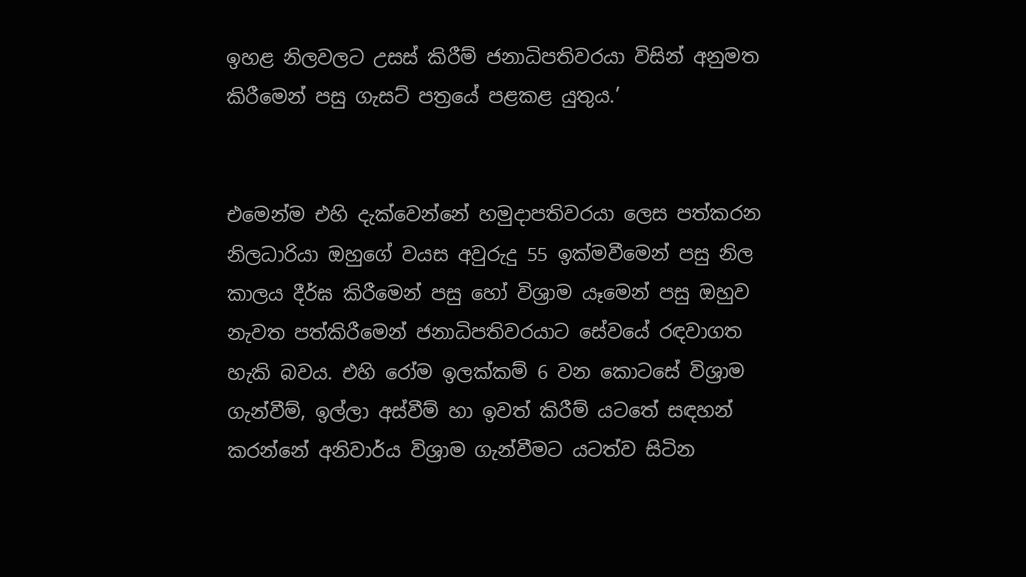ඉහළ නිලවලට උසස් කිරීම් ජනාධිපතිවරයා විසින් අනුමත කිරීමෙන් පසු ගැසට් පත්‍රයේ පළකළ යුතුය.’


එමෙන්ම එහි දැක්වෙන්නේ හමුදාපතිවරයා ලෙස පත්කරන නිලධාරියා ඔහුගේ වයස අවුරුදු 55 ඉක්මවීමෙන් පසු නිල කාලය දීර්ඝ කිරීමෙන් පසු හෝ විශ්‍රාම යෑමෙන් පසු ඔහුව නැවත පත්කිරීමෙන් ජනාධිපතිවරයාට සේවයේ රඳවාගත හැකි බවය. එහි රෝම ඉලක්කම් 6 වන කොටසේ විශ්‍රාම ගැන්වීම්, ඉල්ලා අස්වීම් හා ඉවත් කිරීම් යටතේ සඳහන් කරන්නේ අනිවාර්ය විශ්‍රාම ගැන්වීමට යටත්ව සිටින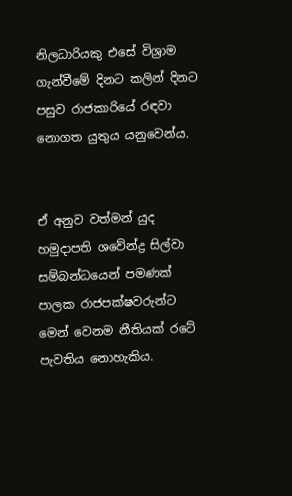නිලධාරියකු එසේ විශ්‍රාම ගැන්වීමේ දිනට කලින් දිනට පසුව රාජකාරියේ රඳවා නොගත යුතුය යනුවෙන්ය.


ඒ අනුව වත්මන් යුද හමුදාපති ශවේන්ද්‍ර සිල්වා සම්බන්ධයෙන් පමණක් පාලක රාජපක්ෂවරුන්ට මෙන් වෙනම නීතියක් රටේ පැවතිය නොහැකිය.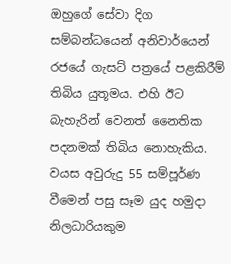ඔහුගේ සේවා දිග සම්බන්ධයෙන් අනිවාර්යෙන් රජයේ ගැසට් පත්‍රයේ පළකිරීම් තිබිය යුතූමය. එහි ඊට බැහැරින් වෙනත් නෛතික පදනමක් තිබිය නොහැකිය. වයස අවුරුදු 55 සම්පූර්ණ වීමෙන් පසු සෑම යුද හමුදා නිලධාරියකුම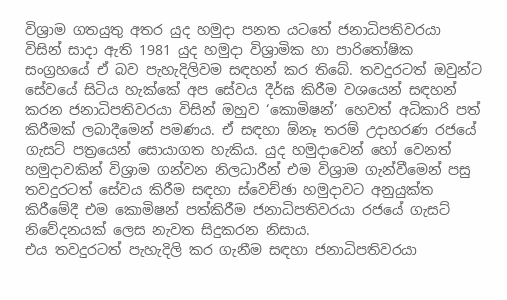විශ්‍රාම ගතයුතු අතර යුද හමුදා පනත යටතේ ජනාධිපතිවරයා විසින් සාදා ඇති 1981 යුද හමුදා විශ්‍රාමික හා පාරිතෝෂික සංග්‍රහයේ ඒ බව පැහැදිලිවම සඳහන් කර තිබේ. තවදුරටත් ඔවුන්ට සේවයේ සිටිය හැක්කේ අප සේවය දීර්ඝ කිරීම වශයෙන් සඳහන් කරන ජනාධිපතිවරයා විසින් ඔහුව ‘කොමිෂන්’ හෙවත් අධිකාරි පත් කිරීමක් ලබාදීමෙන් පමණය. ඒ සඳහා ඕනෑ තරම් උදාහරණ රජයේ ගැසට් පත්‍රයෙන් සොයාගත හැකිය. යුද හමුදාවෙන් හෝ වෙනත් හමුදාවකින් විශ්‍රාම ගන්වන නිලධාරීන් එම විශ්‍රාම ගැන්වීමෙන් පසු තවදුරටත් සේවය කිරීම සඳහා ස්වෙච්ඡා හමුදාවට අනුයුක්ත කිරීමේදී එම කොමිෂන් පත්කිරීම ජනාධිපතිවරයා රජයේ ගැසට් නිවේදනයක් ලෙස නැවත සිදුකරන නිසාය.
එය තවදුරටත් පැහැදිලි කර ගැනීම සඳහා ජනාධිපතිවරයා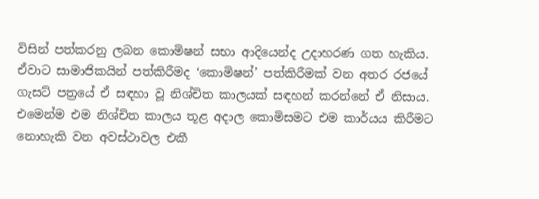විසින් පත්කරනු ලබන කොමිෂන් සභා ආදියෙන්ද උදාහරණ ගත හැකිය. ඒවාට සාමාජිකයින් පත්කිරීමද ‘කොමිෂන්’ පත්කිරීමක් වන අතර රජයේ ගැසට් පත්‍රයේ ඒ සඳහා වූ නිශ්චිත කාලයක් සඳහන් කරන්නේ ඒ නිසාය. එමෙන්ම එම නිශ්චිත කාලය තූළ අදාල කොමිසමට එම කාර්යය කිරීමට නොහැකි වන අවස්ථාවල එකී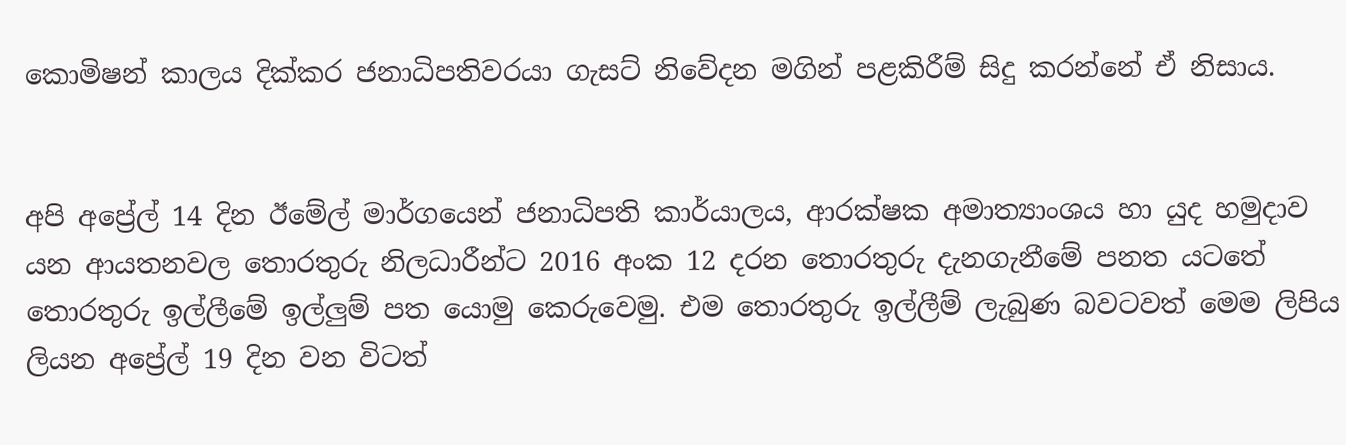කොමිෂන් කාලය දික්කර ජනාධිපතිවරයා ගැසට් නිවේදන මගින් පළකිරීම් සිදු කරන්නේ ඒ නිසාය.


අපි අප්‍රේල් 14 දින ඊමේල් මාර්ගයෙන් ජනාධිපති කාර්යාලය, ආරක්ෂක අමාත්‍යාංශය හා යුද හමුදාව යන ආයතනවල තොරතුරු නිලධාරීන්ට 2016 අංක 12 දරන තොරතුරු දැනගැනීමේ පනත යටතේ තොරතුරු ඉල්ලීමේ ඉල්ලුම් පත යොමු කෙරුවෙමු. එම තොරතුරු ඉල්ලීම් ලැබුණ බවටවත් මෙම ලිපිය ලියන අප්‍රේල් 19 දින වන විටත්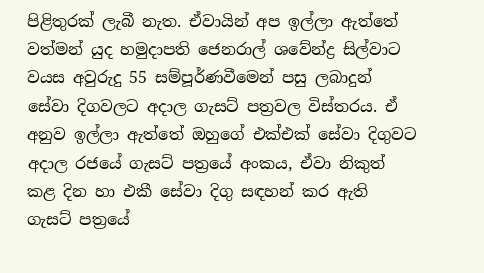පිළිතුරක් ලැබී නැත. ඒවායින් අප ඉල්ලා ඇත්තේ වත්මන් යුද හමුදාපති ජෙනරාල් ශවේන්ද්‍ර සිල්වාට වයස අවුරුදු 55 සම්පූර්ණවීමෙන් පසු ලබාදුන් සේවා දිගවලට අදාල ගැසට් පත්‍රවල විස්තරය. ඒ අනුව ඉල්ලා ඇත්තේ ඔහුගේ එක්එක් සේවා දිගුවට අදාල රජයේ ගැසට් පත්‍රයේ අංකය, ඒවා නිකුත් කළ දින හා එකී සේවා දිගු සඳහන් කර ඇති ගැසට් පත්‍රයේ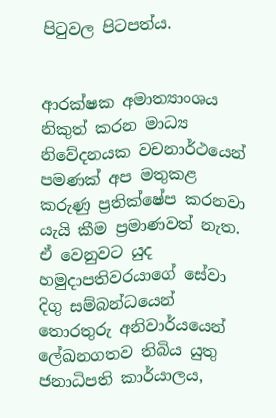පිටුවල පිටපත්ය.


ආරක්ෂක අමාත්‍යාංශය නිකුත් කරන මාධ්‍ය නිවේදනයක වචනාර්ථයෙන් පමණක් අප මතුකළ කරුණු ප්‍රතික්ෂේප කරනවා යැයි කීම ප්‍රමාණවත් නැත. ඒ වෙනුවට යුද හමුදාපතිවරයාගේ සේවා දිගු සම්බන්ධයෙන් තොරතුරු අනිවාර්යයෙන් ලේඛනගතව තිබිය යුතු ජනාධිපති කාර්යාලය,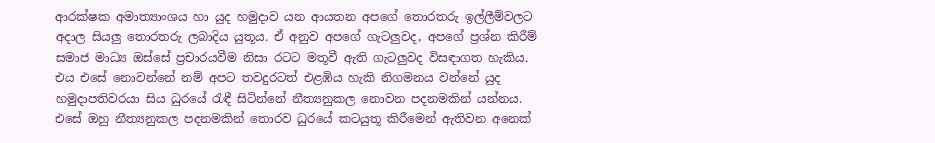ආරක්ෂක අමාත්‍යාංශය හා යුද හමුදාව යන ආයතන අපගේ තොරතරු ඉල්ලීම්වලට අදාල සියලු තොරතරු ලබාදිය යුතූය. ඒ අනුව අපගේ ගැටලුවද, අපගේ ප්‍රශ්න කිරීම් සමාජ මාධ්‍ය ඔස්සේ ප්‍රචාරයවීම නිසා රටට මතූවී ඇති ගැටලුවද විසඳාගත හැකිය. එය එසේ නොවන්නේ නම් අපට තවදුරටත් එළඹිය හැකි නිගමනය වන්නේ යුද හමුදාපතිවරයා සිය ධුරයේ රැඳී සිටින්නේ නීත්‍යනුකල නොවන පදනමකින් යන්නය. එසේ ඔහු නීත්‍යනුකල පදනමකින් තොරව ධුරයේ කටයුතූ කිරීමෙන් ඇතිවන අනෙක්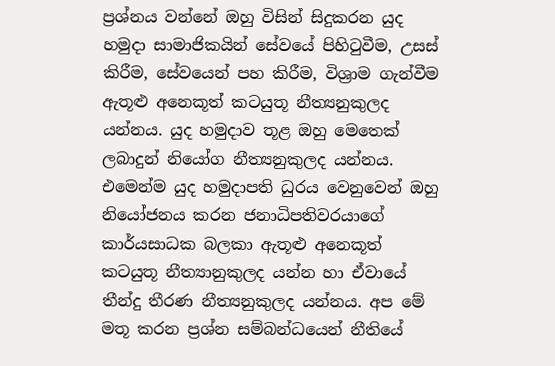ප්‍රශ්නය වන්නේ ඔහු විසින් සිදුකරන යුද හමුදා සාමාජිකයින් සේවයේ පිහිටුවීම, උසස් කිරීම, සේවයෙන් පහ කිරීම, විශ්‍රාම ගැන්වීම ඇතූළු අනෙකූත් කටයුතූ නීත්‍යනුකුලද යන්නය. යුද හමුදාව තූළ ඔහු මෙතෙක් ලබාදුන් නියෝග නීත්‍යනුකුලද යන්නය. එමෙන්ම යුද හමුදාපති ධුරය වෙනුවෙන් ඔහු නියෝජනය කරන ජනාධිපතිවරයාගේ කාර්යසාධක බලකා ඇතූළු අනෙකූත් කටයුතූ නීත්‍යානුකුලද යන්න හා ඒවායේ තීන්දු තීරණ නීත්‍යනුකුලද යන්නය. අප මේ මතූ කරන ප්‍රශ්න සම්බන්ධයෙන් නීතියේ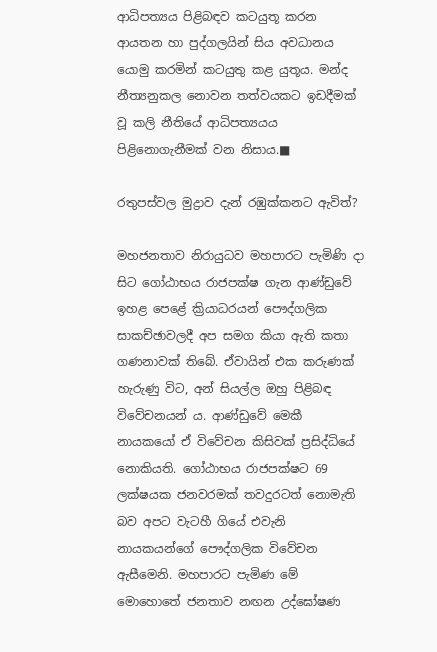ආධිපත්‍යය පිළිබඳව කටයුතූ කරන ආයතන හා පුද්ගලයින් සිය අවධානය යොමු කරමින් කටයුතු කළ යුතූය. මන්ද නීත්‍යනුකල නොවන තත්වයකට ඉඩදීමක් වූ කලි නීතියේ ආධිපත්‍යයය පිළිනොගැනීමක් වන නිසාය.■

රතුපස්වල මුද්‍රාව දැන් රඹුක්කනට ඇවිත්?

මහජනතාව නිරායුධව මහපාරට පැමිණි දා සිට ගෝඨාභය රාජපක්ෂ ගැන ආණ්ඩුවේ ඉහළ පෙළේ ක්‍රියාධරයන් පෞද්ගලික සාකච්ඡාවලදී අප සමග කියා ඇති කතා ගණනාවක් තිබේ. ඒවායින් එක කරුණක් හැරුණු විට, අන් සියල්ල ඔහු පිළිබඳ විවේචනයන් ය. ආණ්ඩුවේ මෙකී නායකයෝ ඒ විවේචන කිසිවක් ප්‍රසිද්ධියේ නොකියති. ගෝඨාභය රාජපක්ෂට 69 ලක්ෂයක ජනවරමක් තවදුරටත් නොමැති බව අපට වැටහී ගියේ එවැනි නායකයන්ගේ පෞද්ගලික විවේචන ඇසීමෙනි. මහපාරට පැමිණ මේ මොහොතේ ජනතාව නඟන උද්ඝෝෂණ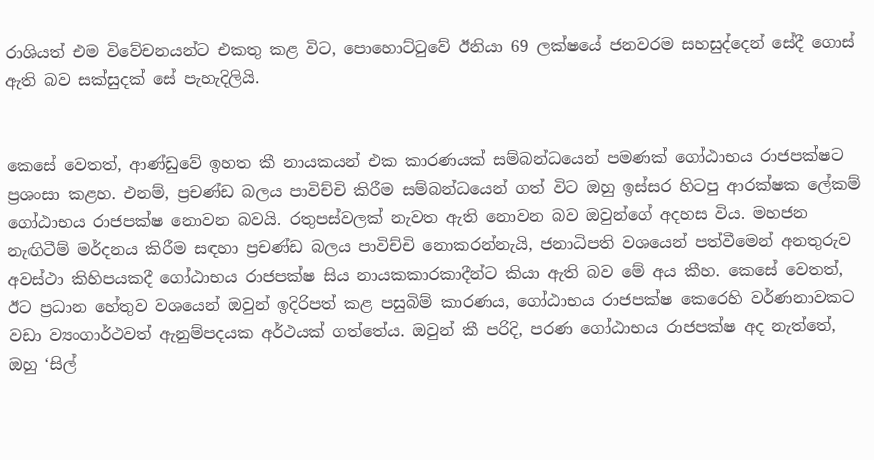රාශියත් එම විවේචනයන්ට එකතු කළ විට, පොහොට්ටුවේ ඊනියා 69 ලක්ෂයේ ජනවරම සහසුද්දෙන් සේදී ගොස් ඇති බව සක්සුදක් සේ පැහැදිලියි.


කෙසේ වෙතත්, ආණ්ඩුවේ ඉහත කී නායකයන් එක කාරණයක් සම්බන්ධයෙන් පමණක් ගෝඨාභය රාජපක්ෂට ප්‍රශංසා කළහ. එනම්, ප්‍රචණ්ඩ බලය පාවිච්චි කිරීම සම්බන්ධයෙන් ගත් විට ඔහු ඉස්සර හිටපු ආරක්ෂක ලේකම් ගෝඨාභය රාජපක්ෂ නොවන බවයි. රතුපස්වලක් නැවත ඇති නොවන බව ඔවුන්ගේ අදහස විය. මහජන නැඟිටීම් මර්දනය කිරීම සඳහා ප්‍රචණ්ඩ බලය පාවිච්චි නොකරන්නැයි, ජනාධිපති වශයෙන් පත්වීමෙන් අනතුරුව අවස්ථා කිහිපයකදී ගෝඨාභය රාජපක්ෂ සිය නායකකාරකාදීන්ට කියා ඇති බව මේ අය කීහ. කෙසේ වෙතත්, ඊට ප්‍රධාන හේතුව වශයෙන් ඔවුන් ඉදිරිපත් කළ පසුබිම් කාරණය, ගෝඨාභය රාජපක්ෂ කෙරෙහි වර්ණනාවකට වඩා ව්‍යංගාර්ථවත් ඇනුම්පදයක අර්ථයක් ගත්තේය. ඔවුන් කී පරිදි, පරණ ගෝඨාභය රාජපක්ෂ අද නැත්තේ, ඔහු ‘සිල්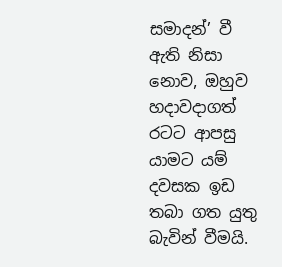සමාදන්’ වී ඇති නිසා නොව, ඔහුව හදාවදාගත් රටට ආපසු යාමට යම් දවසක ඉඩ තබා ගත යුතු බැවින් වීමයි.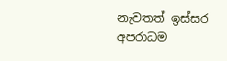නැවතත් ඉස්සර අපරාධම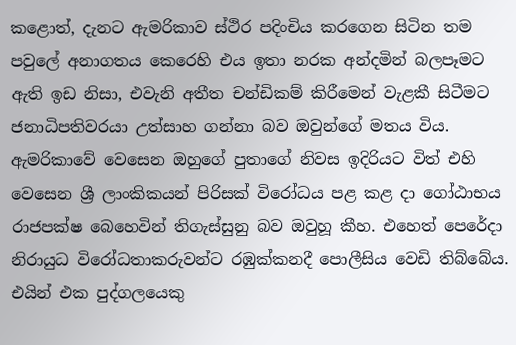කළොත්, දැනට ඇමරිකාව ස්ථිර පදිංචිය කරගෙන සිටින තම පවුලේ අනාගතය කෙරෙහි එය ඉතා නරක අන්දමින් බලපෑමට ඇති ඉඩ නිසා, එවැනි අතීත චන්ඩිකම් කිරීමෙන් වැළකී සිටීමට ජනාධිපතිවරයා උත්සාහ ගන්නා බව ඔවුන්ගේ මතය විය. ඇමරිකාවේ වෙසෙන ඔහුගේ පුතාගේ නිවස ඉදිරියට විත් එහි වෙසෙන ශ්‍රී ලාංකිකයන් පිරිසක් විරෝධය පළ කළ දා ගෝඨාභය රාජපක්ෂ බෙහෙවින් තිගැස්සුනු බව ඔවුහූ කීහ. එහෙත් පෙරේදා නිරායුධ විරෝධතාකරුවන්ට රඹුක්කනදී පොලීසිය වෙඩි තිබ්බේය. එයින් එක පුද්ගලයෙකු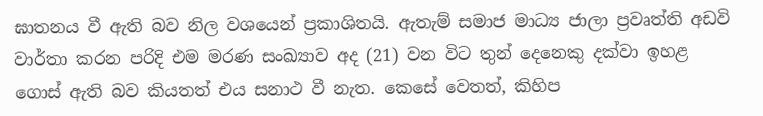ඝාතනය වී ඇති බව නිල වශයෙන් ප්‍රකාශිතයි. ඇතැම් සමාජ මාධ්‍ය ජාලා ප්‍රවෘත්ති අඩවි වාර්තා කරන පරිදි එම මරණ සංඛ්‍යාව අද (21) වන විට තුන් දෙනෙකු දක්වා ඉහළ ගොස් ඇති බව කියතත් එය සනාථ වී නැත. කෙසේ වෙතත්, කිහිප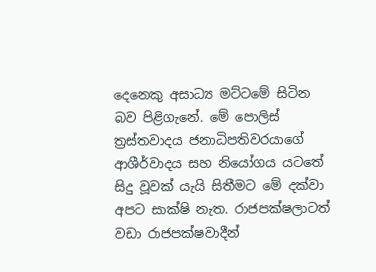දෙනෙකු අසාධ්‍ය මට්ටමේ සිටින බව පිළිගැනේ. මේ පොලිස් ත්‍රස්තවාදය ජනාධිපතිවරයාගේ ආශීර්වාදය සහ නියෝගය යටතේ සිදු වූවක් යැයි සිතීමට මේ දක්වා අපට සාක්ෂි නැත. රාජපක්ෂලාටත් වඩා රාජපක්ෂවාදීන්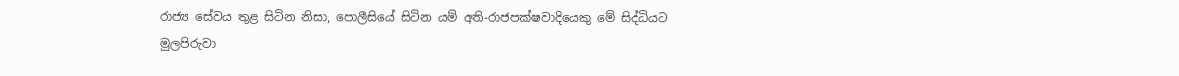රාජ්‍ය සේවය තුළ සිටින නිසා, පොලීසියේ සිටින යම් අති-රාජපක්ෂවාදියෙකු මේ සිද්ධියට මුලපිරුවා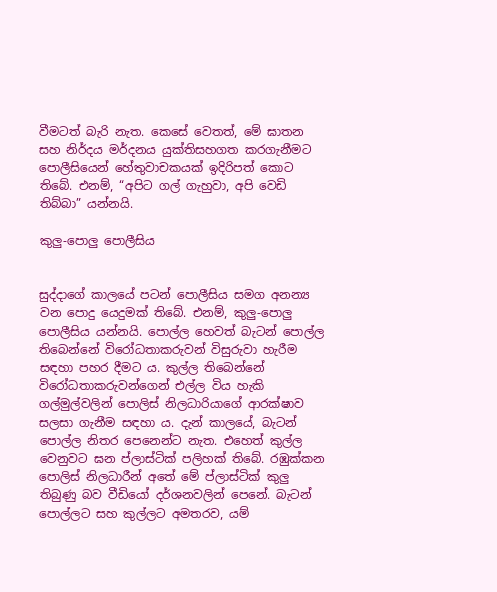වීමටත් බැරි නැත. කෙසේ වෙතත්, මේ ඝාතන සහ නිර්දය මර්දනය යුක්තිසහගත කරගැනීමට පොලීසියෙන් හේතුවාචකයක් ඉදිරිපත් කොට තිබේ. එනම්, “අපිට ගල් ගැහුවා, අපි වෙඩි තිබ්බා” යන්නයි.

කුලු-පොලු පොලීසිය


සුද්දාගේ කාලයේ පටන් පොලීසිය සමග අනන්‍ය වන පොදු යෙදුමක් තිබේ. එනම්, කුලු-පොලු පොලීසිය යන්නයි. පොල්ල හෙවත් බැටන් පොල්ල තිබෙන්නේ විරෝධතාකරුවන් විසුරුවා හැරීම සඳහා පහර දීමට ය. කුල්ල තිබෙන්නේ විරෝධතාකරුවන්ගෙන් එල්ල විය හැකි ගල්මුල්වලින් පොලිස් නිලධාරියාගේ ආරක්ෂාව සලසා ගැනීම සඳහා ය. දැන් කාලයේ, බැටන් පොල්ල නිතර පෙනෙන්ට නැත. එහෙත් කුල්ල වෙනුවට ඝන ප්ලාස්ටික් පලිහක් තිබේ. රඹුක්කන පොලිස් නිලධාරීන් අතේ මේ ප්ලාස්ටික් කුලු තිබුණු බව වීඩියෝ දර්ශනවලින් පෙනේ. බැටන් පොල්ලට සහ කුල්ලට අමතරව, යම්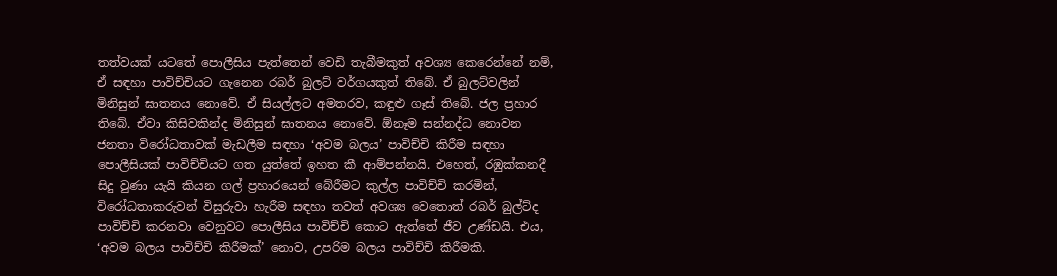තත්වයක් යටතේ පොලීසිය පැත්තෙන් වෙඩි තැබීමකුත් අවශ්‍ය කෙරෙන්නේ නම්, ඒ සඳහා පාවිච්චියට ගැනෙන රබර් බුලට් වර්ගයකුත් තිබේ. ඒ බුලට්වලින් මිනිසුන් ඝාතනය නොවේ. ඒ සියල්ලට අමතරව, කඳුළු ගෑස් තිබේ. ජල ප්‍රහාර තිබේ. ඒවා කිසිවකින්ද මිනිසුන් ඝාතනය නොවේ. ඕනෑම සන්නද්ධ නොවන ජනතා විරෝධතාවක් මැඩලීම සඳහා ‘අවම බලය’ පාවිච්චි කිරීම සඳහා පොලීසියක් පාවිච්චියට ගත යුත්තේ ඉහත කී ආම්පන්නයි. එහෙත්, රඹුක්කනදී සිදු වුණා යැයි කියන ගල් ප්‍රහාරයෙන් බේරීමට කුල්ල පාවිච්චි කරමින්, විරෝධතාකරුවන් විසුරුවා හැරීම සඳහා තවත් අවශ්‍ය වෙතොත් රබර් බුල්ට්ද පාවිච්චි කරනවා වෙනුවට පොලීසිය පාවිච්චි කොට ඇත්තේ ජීව උණ්ඩයි. එය, ‘අවම බලය පාවිච්චි කිරීමක්’ නොව, උපරිම බලය පාවිච්චි කිරීමකි.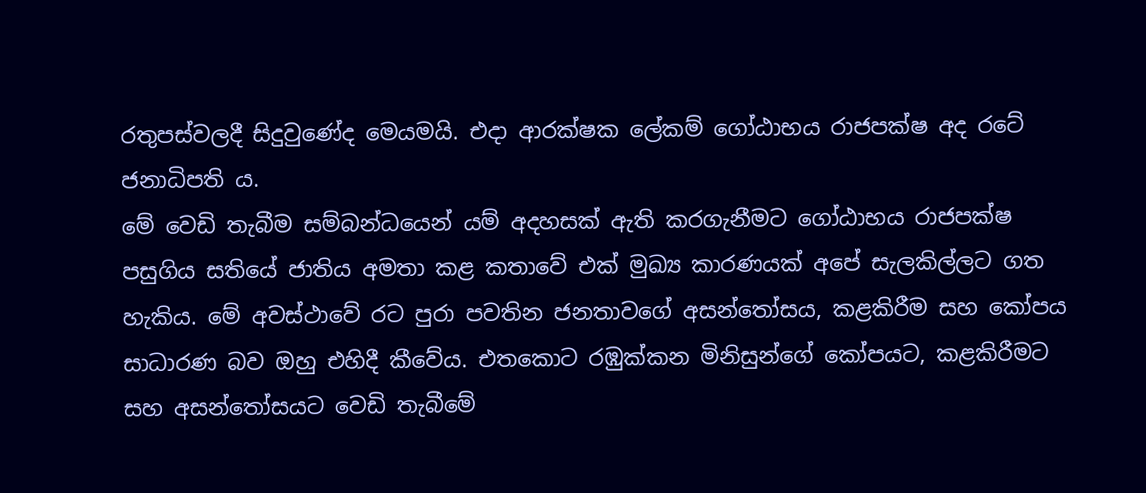රතුපස්වලදී සිදුවුණේද මෙයමයි. එදා ආරක්ෂක ලේකම් ගෝඨාභය රාජපක්ෂ අද රටේ ජනාධිපති ය.
මේ වෙඩි තැබීම සම්බන්ධයෙන් යම් අදහසක් ඇති කරගැනීමට ගෝඨාභය රාජපක්ෂ පසුගිය සතියේ ජාතිය අමතා කළ කතාවේ එක් මුඛ්‍ය කාරණයක් අපේ සැලකිල්ලට ගත හැකිය. මේ අවස්ථාවේ රට පුරා පවතින ජනතාවගේ අසන්තෝසය, කළකිරීම සහ කෝපය සාධාරණ බව ඔහු එහිදී කීවේය. එතකොට රඹුක්කන මිනිසුන්ගේ කෝපයට, කළකිරීමට සහ අසන්තෝසයට වෙඩි තැබීමේ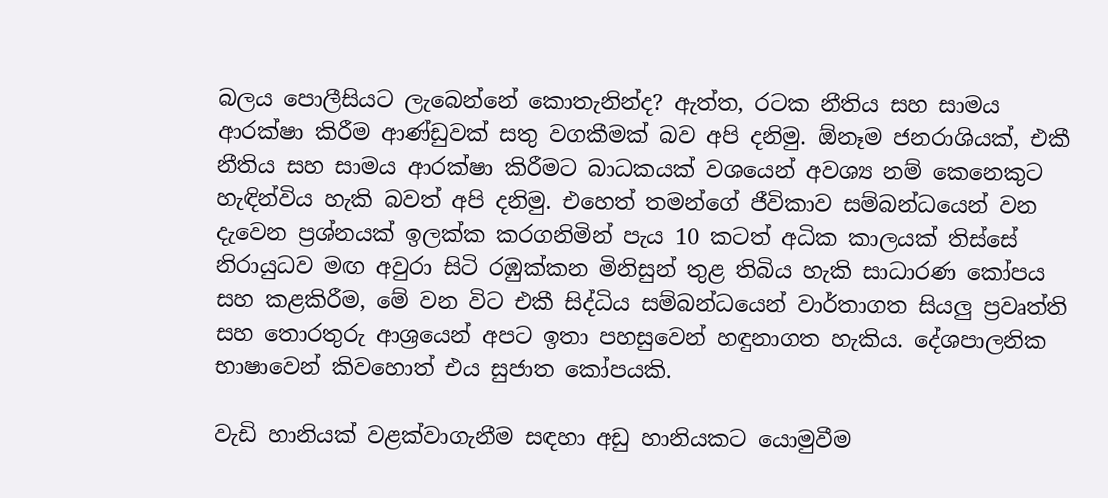බලය පොලීසියට ලැබෙන්නේ කොතැනින්ද? ඇත්ත, රටක නීතිය සහ සාමය ආරක්ෂා කිරීම ආණ්ඩුවක් සතු වගකීමක් බව අපි දනිමු. ඕනෑම ජනරාශියක්, එකී නීතිය සහ සාමය ආරක්ෂා කිරීමට බාධකයක් වශයෙන් අවශ්‍ය නම් කෙනෙකුට හැඳින්විය හැකි බවත් අපි දනිමු. එහෙත් තමන්ගේ ජීවිකාව සම්බන්ධයෙන් වන දැවෙන ප්‍රශ්නයක් ඉලක්ක කරගනිමින් පැය 10 කටත් අධික කාලයක් තිස්සේ නිරායුධව මඟ අවුරා සිටි රඹුක්කන මිනිසුන් තුළ තිබිය හැකි සාධාරණ කෝපය සහ කළකිරීම, මේ වන විට එකී සිද්ධිය සම්බන්ධයෙන් වාර්තාගත සියලු ප්‍රවෘත්ති සහ තොරතුරු ආශ්‍රයෙන් අපට ඉතා පහසුවෙන් හඳුනාගත හැකිය. දේශපාලනික භාෂාවෙන් කිවහොත් එය සුජාත කෝපයකි.

වැඩි හානියක් වළක්වාගැනීම සඳහා අඩු හානියකට යොමුවීම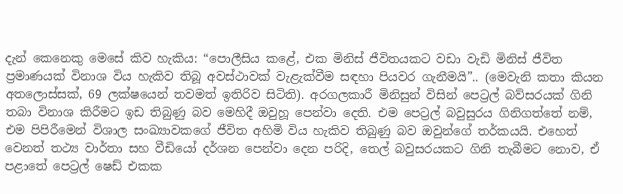දැන් කෙනෙකු මෙසේ කිව හැකිය: “පොලීසිය කළේ, එක මිනිස් ජීවිතයකට වඩා වැඩි මිනිස් ජීවිත ප්‍රමාණයක් විනාශ විය හැකිව තිබූ අවස්ථාවක් වැළැක්වීම සඳහා පියවර ගැනීමයි”.. (මෙවැනි කතා කියන අතලොස්සක්, 69 ලක්ෂයෙන් තවමත් ඉතිරිව සිටිති). අරගලකාරී මිනිසුන් විසින් පෙට්‍රල් බව්සරයක් ගිනි තබා විනාශ කිරීමට ඉඩ තිබුණු බව මෙහිදී ඔවුහූ පෙන්වා දෙති. එම පෙට්‍රල් බවුසුරය ගිනිගත්තේ නම්, එම පිපිරීමෙන් විශාල සංඛ්‍යාවකගේ ජීවිත අහිමි විය හැකිව තිබුණු බව ඔවුන්ගේ තර්කයයි. එහෙත් වෙනත් තථ්‍ය වාර්තා සහ වීඩියෝ දර්ශන පෙන්වා දෙන පරිදි, තෙල් බවුසරයකට ගිනි තැබීමට නොව, ඒ පළාතේ පෙට්‍රල් ෂෙඩ් එකක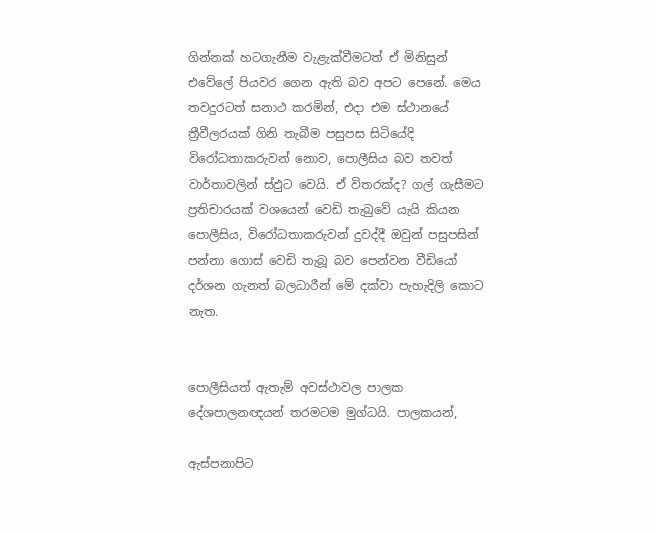ගින්නක් හටගැනීම වැළැක්වීමටත් ඒ මිනිසුන් එවේලේ පියවර ගෙන ඇති බව අපට පෙනේ. මෙය තවදුරටත් සනාථ කරමින්, එදා එම ස්ථානයේ ත්‍රීවීලරයක් ගිනි තැබීම පසුපස සිටියේදි විරෝධතාකරුවන් නොව, පොලීසිය බව තවත් වාර්තාවලින් ස්ඵුට වෙයි. ඒ විතරක්ද? ගල් ගැසීමට ප්‍රතිචාරයක් වශයෙන් වෙඩි තැබුවේ යැයි කියන පොලීසිය, විරෝධතාකරුවන් දුවද්දී ඔවුන් පසුපසින් පන්නා ගොස් වෙඩි තැබූ බව පෙන්වන වීඩියෝ දර්ශන ගැනත් බලධාරීන් මේ දක්වා පැහැදිලි කොට නැත.


පොලීසියත් ඇතැම් අවස්ථාවල පාලක දේශපාලනඥයන් තරමටම මුග්ධයි. පාලකයන්,

ඇස්පනාපිට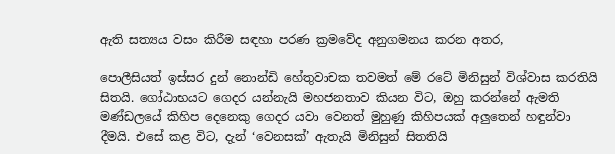ඇති සත්‍යය වසං කිරීම සඳහා පරණ ක්‍රමවේද අනුගමනය කරන අතර,

පොලීසියත් ඉස්සර දුන් නොන්ඩි හේතුවාචක තවමත් මේ රටේ මිනිසුන් විශ්වාස කරතියි සිතයි. ගෝඨාභයට ගෙදර යන්නැයි මහජනතාව කියන විට, ඔහු කරන්නේ ඇමති මණ්ඩලයේ කිහිප දෙනෙකු ගෙදර යවා වෙනත් මුහුණු කිහිපයක් අලුතෙන් හඳුන්වා දීමයි. එසේ කළ විට, දැන් ‘වෙනසක්’ ඇතැයි මිනිසුන් සිතතියි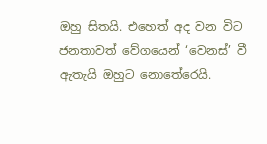ඔහු සිතයි. එහෙත් අද වන විට ජනතාවත් වේගයෙන් ‘වෙනස්’ වී ඇතැයි ඔහුට නොතේරෙයි.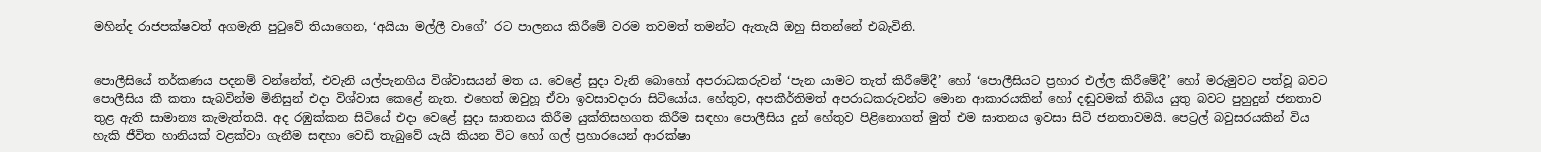මහින්ද රාජපක්ෂවත් අගමැති පුටුවේ තියාගෙන, ‘අයියා මල්ලී වාගේ’ රට පාලනය කිරීමේ වරම තවමත් තමන්ට ඇතැයි ඔහු සිතන්නේ එබැවිනි.


පොලීසියේ තර්කණය පදනම් වන්නේත්, එවැනි යල්පැනගිය විශ්වාසයන් මත ය. වෙළේ සුදා වැනි බොහෝ අපරාධකරුවන් ‘පැන යාමට තැත් කිරීමේදී’ හෝ ‘පොලීසියට ප්‍රහාර එල්ල කිරීමේදී’ හෝ මරුමුවට පත්වූ බවට පොලීසිය කී කතා සැබවින්ම මිනිසුන් එදා විශ්වාස කෙළේ නැත. එහෙත් ඔවුහූ ඒවා ඉවසාවදාරා සිටියෝය. හේතුව, අපකීර්තිමත් අපරාධකරුවන්ට මොන ආකාරයකින් හෝ දඬුවමක් තිබිය යුතු බවට පුහුදුන් ජනතාව තුළ ඇති සාමාන්‍ය කැමැත්තයි. අද රඹුක්කන සිටියේ එදා වෙළේ සුදා ඝාතනය කිරීම යුක්තිසහගත කිරීම සඳහා පොලීසිය දුන් හේතුව පිළිනොගත් මුත් එම ඝාතනය ඉවසා සිටි ජනතාවමයි. පෙට්‍රල් බවුසරයකින් විය හැකි ජීවිත හානියක් වළක්වා ගැනීම සඳහා වෙඩි තැබුවේ යැයි කියන විට හෝ ගල් ප්‍රහාරයෙන් ආරක්ෂා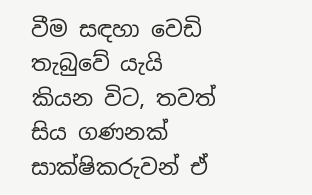වීම සඳහා වෙඩි තැබුවේ යැයි කියන විට, තවත් සිය ගණනක් සාක්ෂිකරුවන් ඒ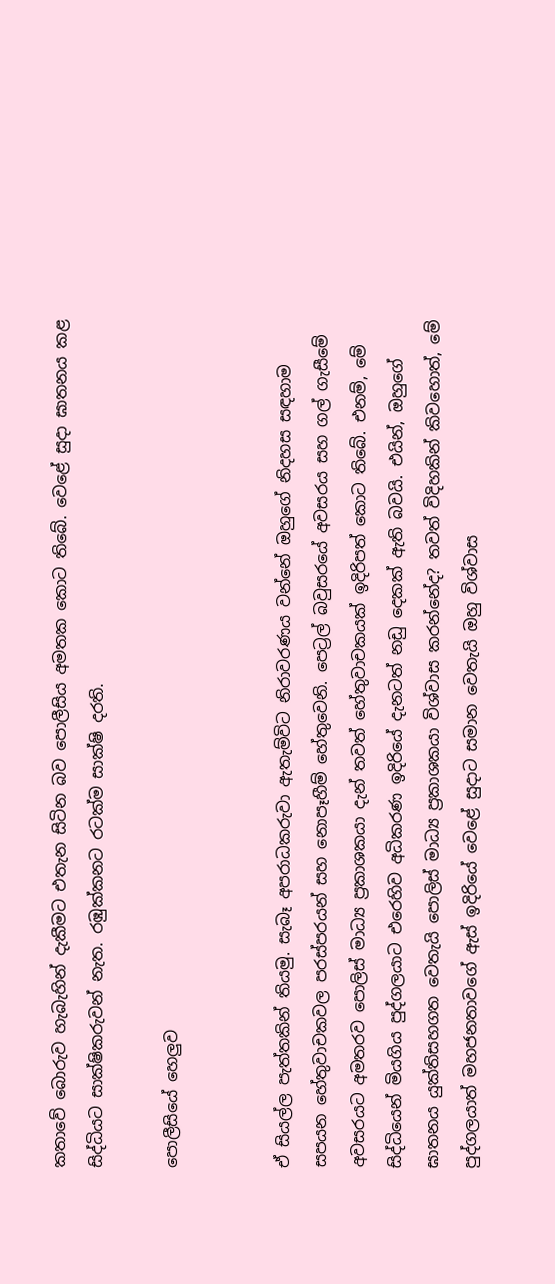කතාවේ බොරුව හැබැහින් දැකීමට එතැන සිටින බව පොලීසිය අමතක කොට තිබේ. වෙළේ සුදා ඝාතනය කළ සිද්ධියට සාක්ෂිකරුවන් නැත. රඹුක්කනට රටක්ම සාක්ෂි දරති.

පොලීසියේ හෙලුව


ඒ සියල්ල පැත්තකින් තියමු. සැබෑ අපරාධකරුවා ඇතැම්විට නිරාවරණය වන්නේ ඔහුගේ නිදහස සඳහාම සපයන හේතුවාචකවල පරස්පරයන් සහ නොපෑහීම් හේතුවෙනි. පෙට්‍රල් බවුසරයේ අවසරය සහ ගල් ගැසීමේ අවසරයට අමතරව පොලිස් මාධ්‍ය ප්‍රකාශකයා දැන් තවත් හේතුවාචකයක් ඉදිරිපත් කොට තිබේ. එනම්, මේ සිද්ධියෙන් මියගිය පුද්ගලයාට එරෙහිව අධිකරණ ඉදිරියේ දැනටත් නඩු දෙකක් ඇති බවයි. එයින්, ඔහුගේ ඝාතනය යුක්තිසහගත වෙතැයි පොලිස් මාධ්‍ය ප්‍රකාශකයා විශ්වාස කරන්නේද? තවත් විදිහකින් කිවහොත්, මේ පුද්ගලයාත් මහජනතාවගේ ඇස් ඉදිරියේ වෙළේ සුදාට සමාන වෙතැයි ඔහු විශ්වාස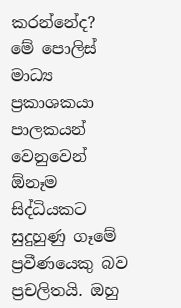කරන්නේද?
මේ පොලිස් මාධ්‍ය ප්‍රකාශකයා පාලකයන් වෙනුවෙන් ඕනෑම සිද්ධියකට සුදුහුණු ගෑමේ ප්‍රවීණයෙකු බව ප්‍රචලිතයි. ඔහු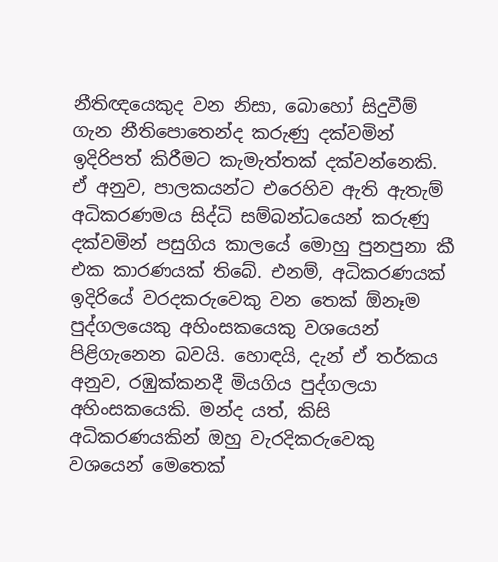නීතිඥයෙකුද වන නිසා, බොහෝ සිදුවීම් ගැන නීතිපොතෙන්ද කරුණු දක්වමින් ඉදිරිපත් කිරීමට කැමැත්තක් දක්වන්නෙකි. ඒ අනුව, පාලකයන්ට එරෙහිව ඇති ඇතැම් අධිකරණමය සිද්ධි සම්බන්ධයෙන් කරුණු දක්වමින් පසුගිය කාලයේ මොහු පුනපුනා කී එක කාරණයක් තිබේ. එනම්, අධිකරණයක් ඉදිරියේ වරදකරුවෙකු වන තෙක් ඕනෑම පුද්ගලයෙකු අහිංසකයෙකු වශයෙන් පිළිගැනෙන බවයි. හොඳයි, දැන් ඒ තර්කය අනුව, රඹුක්කනදී මියගිය පුද්ගලයා අහිංසකයෙකි. මන්ද යත්, කිසි අධිකරණයකින් ඔහු වැරදිකරුවෙකු වශයෙන් මෙතෙක්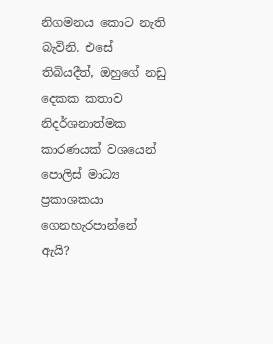නිගමනය කොට නැති බැවිනි. එසේ තිබියදීත්, ඔහුගේ නඩු දෙකක කතාව නිදර්ශනාත්මක කාරණයක් වශයෙන් පොලිස් මාධ්‍ය ප්‍රකාශකයා ගෙනහැරපාන්නේ ඇයි?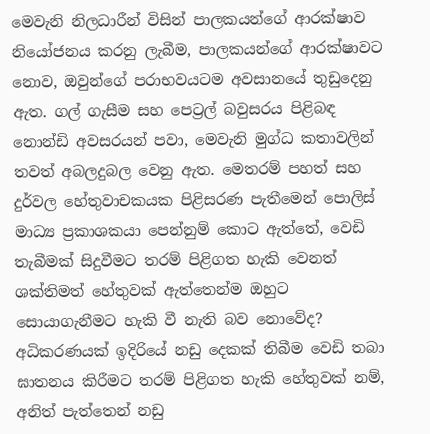මෙවැනි නිලධාරීන් විසින් පාලකයන්ගේ ආරක්ෂාව නියෝජනය කරනු ලැබීම, පාලකයන්ගේ ආරක්ෂාවට නොව, ඔවුන්ගේ පරාභවයටම අවසානයේ තුඩුදෙනු ඇත. ගල් ගැසීම සහ පෙට්‍රල් බවුසරය පිළිබඳ නොන්ඩි අවසරයන් පවා, මෙවැනි මුග්ධ කතාවලින් තවත් අබලදුබල වෙනු ඇත. මෙතරම් පහත් සහ දුර්වල හේතුවාචකයක පිළිසරණ පැතීමෙන් පොලිස් මාධ්‍ය ප්‍රකාශකයා පෙන්නුම් කොට ඇත්තේ, වෙඩි තැබීමක් සිදුවීමට තරම් පිළිගත හැකි වෙනත් ශක්තිමත් හේතුවක් ඇත්තෙන්ම ඔහුට සොයාගැනීමට හැකි වී නැති බව නොවේද? අධිකරණයක් ඉදිරියේ නඩු දෙකක් තිබීම වෙඩි තබා ඝාතනය කිරීමට තරම් පිළිගත හැකි හේතුවක් නම්, අනිත් පැත්තෙන් නඩු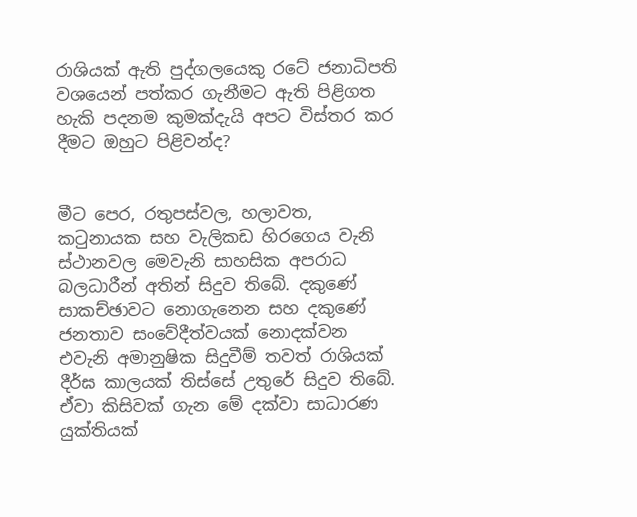රාශියක් ඇති පුද්ගලයෙකු රටේ ජනාධිපති වශයෙන් පත්කර ගැනීමට ඇති පිළිගත හැකි පදනම කුමක්දැයි අපට විස්තර කර දීමට ඔහුට පිළිවන්ද?


මීට පෙර, රතුපස්වල, හලාවත, කටුනායක සහ වැලිකඩ හිරගෙය වැනි ස්ථානවල මෙවැනි සාහසික අපරාධ බලධාරීන් අතින් සිදුව තිබේ. දකුණේ සාකච්ඡාවට නොගැනෙන සහ දකුණේ ජනතාව සංවේදීත්වයක් නොදක්වන එවැනි අමානුෂික සිදුවීම් තවත් රාශියක් දීර්ඝ කාලයක් තිස්සේ උතුරේ සිදුව තිබේ. ඒවා කිසිවක් ගැන මේ දක්වා සාධාරණ යුක්තියක්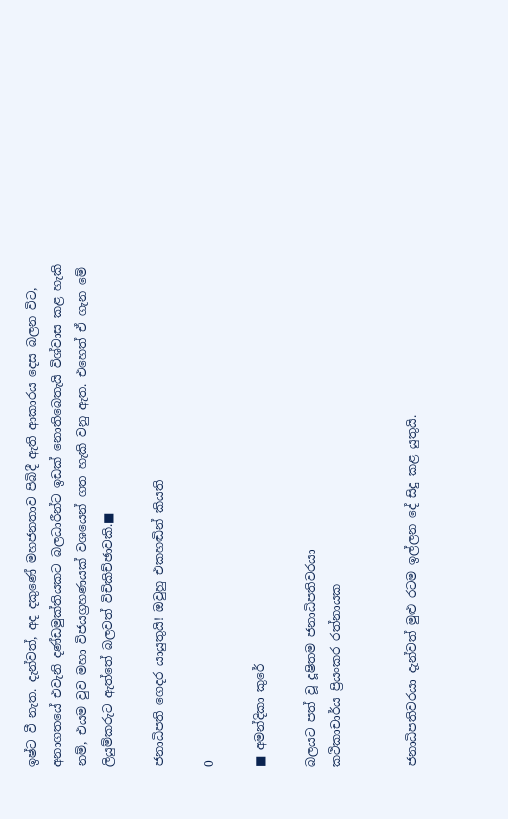ඉෂ්ට වී නැත. දැන්වත්, අද දකුණේ මහජනතාව පිබිදී ඇති ආකාරය දෙස බලන විට, අනාගතයේ එවැනි දණ්ඩමුක්තියකට බලධාරීන්ට ඉඩක් නොතිබෙතැයි විශ්වාස කළ හැකි නම්, එයම වුව මහා විජයග්‍රහණයක් වශයෙන් ගත හැකි වනු ඇත. එහෙත් ඒ ගැන මේ ලියුම්කරුට ඇත්තේ බලවත් විචිකිච්ඡාවකි.■

ජනාධිපති ගෙදර යායුතුයි! ඔවුහු එකහඬින් කියති

0

■ අමන්දිකා කුරේ

බලයට පත් වූ දූෂිතම ජනාධිපතිවරයා
කථිකාචාර්ය ප්‍රියංකර රත්නායක


ජනාධිපතිවරයා දැන්වත් මුළු රටම ඉල්ලන දේ සිදු කළ යුතුයි.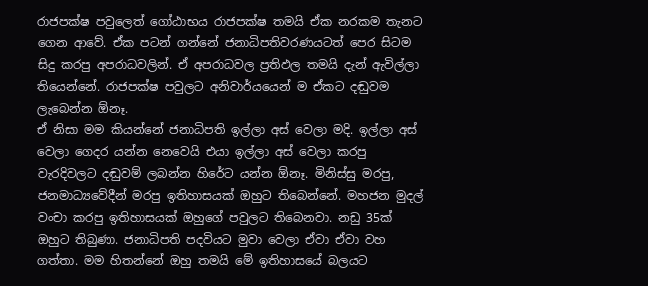රාජපක්ෂ පවුලෙත් ගෝඨාභය රාජපක්ෂ තමයි ඒක නරකම තැනට ගෙන ආවේ. ඒක පටන් ගන්නේ ජනාධිපතිවරණයටත් පෙර සිටම සිදු කරපු අපරාධවලින්. ඒ අපරාධවල ප්‍රතිඵල තමයි දැන් ඇවිල්ලා තියෙන්නේ. රාජපක්ෂ පවුලට අනිවාර්යයෙන් ම ඒකට දඬුවම ලැබෙන්න ඕනෑ.
ඒ නිසා මම කියන්නේ ජනාධිපති ඉල්ලා අස් වෙලා මදි. ඉල්ලා අස් වෙලා ගෙදර යන්න නෙවෙයි එයා ඉල්ලා අස් වෙලා කරපු වැරදිවලට දඬුවම් ලබන්න හිරේට යන්න ඕනෑ. මිනිස්සු මරපු, ජනමාධ්‍යවේදීන් මරපු ඉතිහාසයක් ඔහුට තිබෙන්නේ. මහජන මුදල් වංචා කරපු ඉතිහාසයක් ඔහුගේ පවුලට තිබෙනවා. නඩු 35ක් ඔහුට තිබුණා. ජනාධිපති පදවියට මුවා වෙලා ඒවා ඒවා වහ ගත්තා. මම හිතන්නේ ඔහු තමයි මේ ඉතිහාසයේ බලයට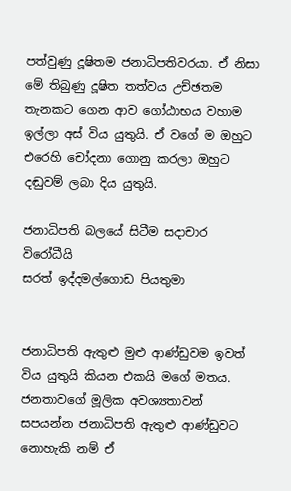පත්වුණු දූෂිතම ජනාධිපතිවරයා. ඒ නිසා මේ තිබුණු දූෂිත තත්වය උච්ඡතම තැනකට ගෙන ආව ගෝඨාභය වහාම ඉල්ලා අස් විය යුතුයි. ඒ වගේ ම ඔහුට එරෙහි චෝදනා ගොනු කරලා ඔහුට දඬුවම් ලබා දිය යුතුයි.

ජනාධිපති බලයේ සිටීම සදාචාර විරෝධීයි
සරත් ඉද්දමල්ගොඩ පියතුමා


ජනාධිපති ඇතුළු මුළු ආණ්ඩුවම ඉවත් විය යුතුයි කියන එකයි මගේ මතය. ජනතාවගේ මූලික අවශ්‍යතාවන් සපයන්න ජනාධිපති ඇතුළු ආණ්ඩුවට නොහැකි නම් ඒ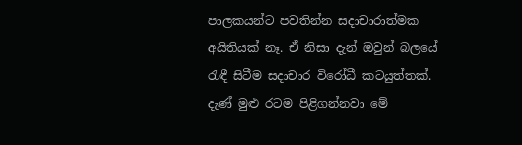පාලකයන්ට පවතින්න සදාචාරාත්මක අයිතියක් නෑ. ඒ නිසා දැන් ඔවුන් බලයේ රැඳී සිටීම සදාචාර විරෝධී කටයුත්තක්. දැණ් මුළු රටම පිළිගන්නවා මේ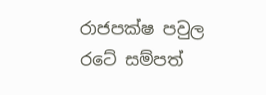රාජපක්ෂ පවුල රටේ සම්පත්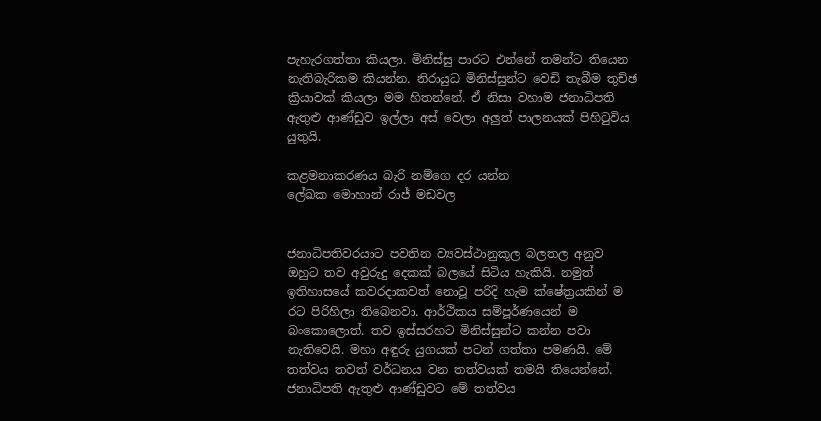පැහැරගත්තා කියලා. මිනිස්සු පාරට එන්නේ තමන්ට තියෙන නැතිබැරිකම කියන්න. නිරායුධ මිනිස්සුන්ට වෙඩි තැබීම තුච්ඡ ක්‍රියාවක් කියලා මම හිතන්නේ. ඒ නිසා වහාම ජනාධිපති ඇතුළු ආණ්ඩුව ඉල්ලා අස් වෙලා අලුත් පාලනයක් පිහිටුවිය යුතුයි.

කළමනාකරණය බැරි නම්ගෙ දර යන්න
ලේඛක මොහාන් රාජ් මඩවල


ජනාධිපතිවරයාට පවතින ව්‍යවස්ථානුකූල බලතල අනුව ඔහුට තව අවුරුදු දෙකක් බලයේ සිටිය හැකියි. නමුත් ඉතිහාසයේ කවරදාකවත් නොවූ පරිදි හැම ක්ෂේත්‍රයකින් ම රට පිරිහිලා තිබෙනවා. ආර්ථිකය සම්පූර්ණයෙන් ම බංකොලොත්. තව ඉස්සරහට මිනිස්සුන්ට කන්න පවා නැතිවෙයි. මහා අඳුරු යුගයක් පටන් ගත්තා පමණයි. මේ තත්වය තවත් වර්ධනය වන තත්වයක් තමයි තියෙන්නේ. ජනාධිපති ඇතුළු ආණ්ඩුවට මේ තත්වය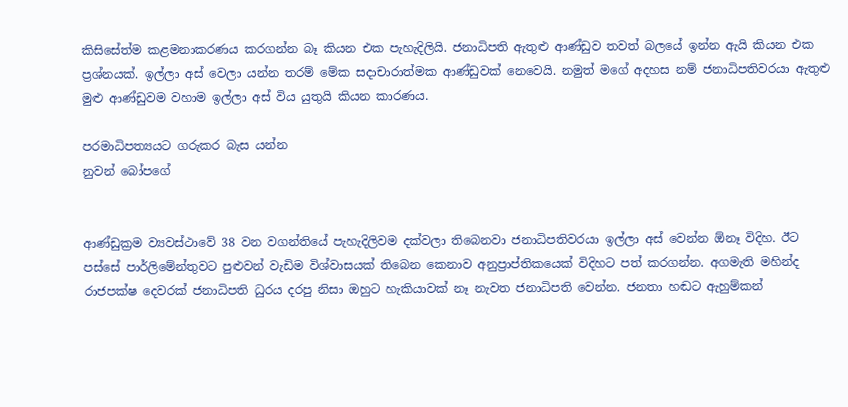කිසිසේත්ම කළමනාකරණය කරගන්න බෑ කියන එක පැහැදිලියි. ජනාධිපති ඇතුළු ආණ්ඩුව තවත් බලයේ ඉන්න ඇයි කියන එක ප්‍රශ්නයක්. ඉල්ලා අස් වෙලා යන්න තරම් මේක සදාචාරාත්මක ආණ්ඩුවක් නෙවෙයි. නමුත් මගේ අදහස නම් ජනාධිපතිවරයා ඇතුළු මුළු ආණ්ඩුවම වහාම ඉල්ලා අස් විය යුතුයි කියන කාරණය.

පරමාධිපත්‍යයට ගරුකර බැස යන්න
නුවන් බෝපගේ


ආණ්ඩුක්‍රම ව්‍යවස්ථාවේ 38 වන වගන්තියේ පැහැදිලිවම දක්වලා තිබෙනවා ජනාධිපතිවරයා ඉල්ලා අස් වෙන්න ඕනෑ විදිහ. ඊට පස්සේ පාර්ලිමේන්තුවට පුළුවන් වැඩිම විශ්වාසයක් තිබෙන කෙනාව අනුප්‍රාප්තිකයෙක් විදිහට පත් කරගන්න. අගමැති මහින්ද රාජපක්ෂ දෙවරක් ජනාධිපති ධුරය දරපු නිසා ඔහුට හැකියාවක් නෑ නැවත ජනාධිපති වෙන්න. ජනතා හඬට ඇහුම්කන්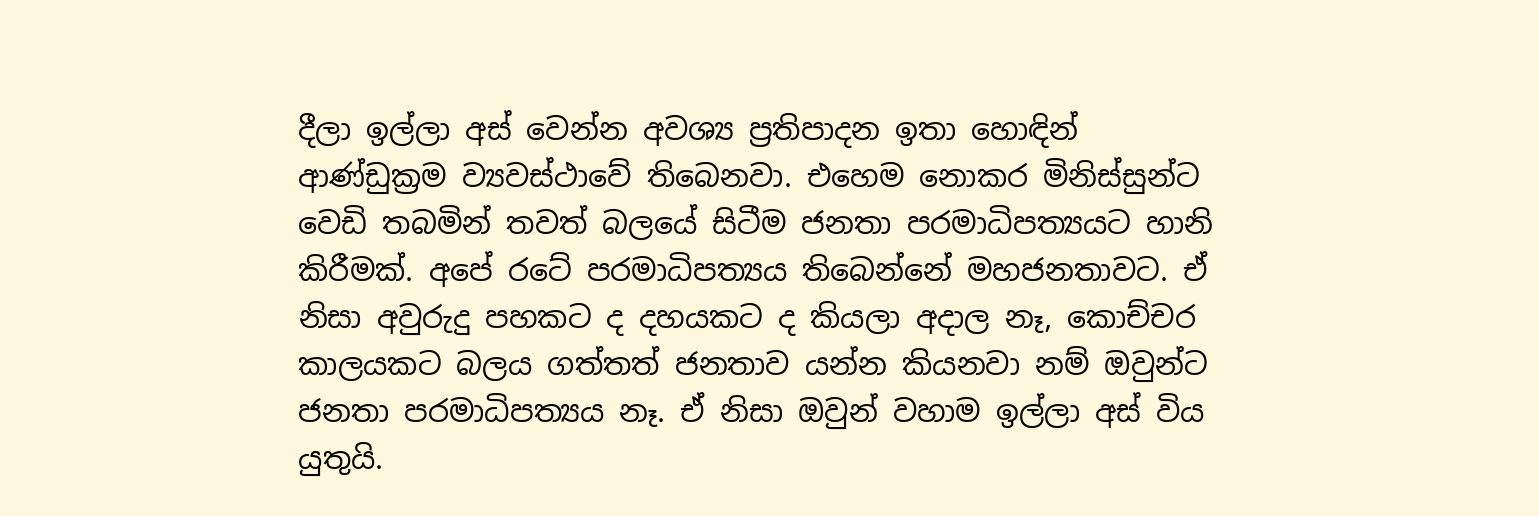දීලා ඉල්ලා අස් වෙන්න අවශ්‍ය ප්‍රතිපාදන ඉතා හොඳින් ආණ්ඩුක්‍රම ව්‍යවස්ථාවේ තිබෙනවා. එහෙම නොකර මිනිස්සුන්ට වෙඩි තබමින් තවත් බලයේ සිටීම ජනතා පරමාධිපත්‍යයට හානි කිරීමක්. අපේ රටේ පරමාධිපත්‍යය තිබෙන්නේ මහජනතාවට. ඒ නිසා අවුරුදු පහකට ද දහයකට ද කියලා අදාල නෑ, කොච්චර කාලයකට බලය ගත්තත් ජනතාව යන්න කියනවා නම් ඔවුන්ට ජනතා පරමාධිපත්‍යය නෑ. ඒ නිසා ඔවුන් වහාම ඉල්ලා අස් විය යුතුයි.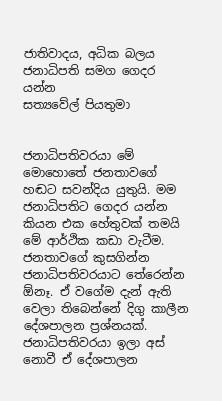ජාතිවාදය, අධික බලය ජනාධිපති සමග ගෙදර යන්න
සත්‍යවේල් පියතුමා


ජනාධිපතිවරයා මේ මොහොතේ ජනතාවගේ හඬට සවන්දිය යුතුයි. මම ජනාධිපතිට ගෙදර යන්න කියන එක හේතුවක් තමයි මේ ආර්ථික කඩා වැටීම. ජනතාවගේ කුසගින්න ජනාධිපතිවරයාට තේරෙන්න ඕනෑ. ඒ වගේම දැන් ඇති වෙලා තිබෙන්නේ දිගු කාලීන දේශපාලන ප්‍රශ්නයක්. ජනාධිපතිවරයා ඉලා අස් නොවී ඒ දේශපාලන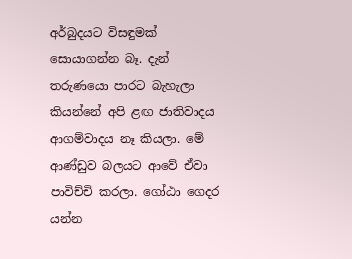අර්බුදයට විසඳුමක් සොයාගන්න බෑ. දැන් තරුණයො පාරට බැහැලා කියන්නේ අපි ළඟ ජාතිවාදය ආගම්වාදය නෑ කියලා. මේ ආණ්ඩුව බලයට ආවේ ඒවා පාවිච්චි කරලා. ගෝඨා ගෙදර යන්න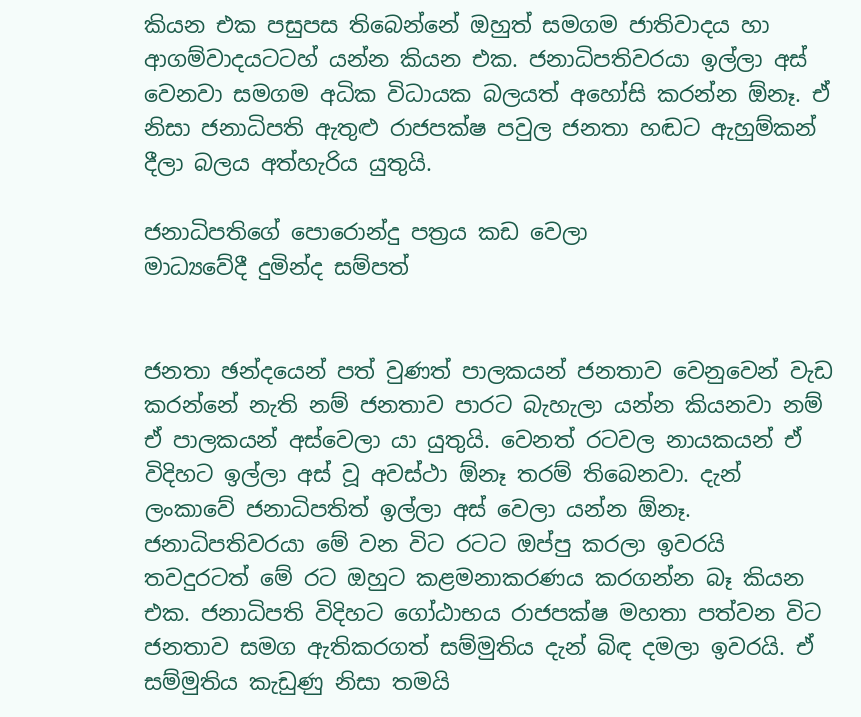කියන එක පසුපස තිබෙන්නේ ඔහුත් සමගම ජාතිවාදය හා ආගම්වාදයටටහ් යන්න කියන එක. ජනාධිපතිවරයා ඉල්ලා අස් වෙනවා සමගම අධික විධායක බලයත් අහෝසි කරන්න ඕනෑ. ඒ නිසා ජනාධිපති ඇතුළු රාජපක්ෂ පවුල ජනතා හඬට ඇහුම්කන් දීලා බලය අත්හැරිය යුතුයි.

ජනාධිපතිගේ පොරොන්දු පත්‍රය කඩ වෙලා
මාධ්‍යවේදී දුමින්ද සම්පත්


ජනතා ඡන්දයෙන් පත් වුණත් පාලකයන් ජනතාව වෙනුවෙන් වැඩ කරන්නේ නැති නම් ජනතාව පාරට බැහැලා යන්න කියනවා නම් ඒ පාලකයන් අස්වෙලා යා යුතුයි. වෙනත් රටවල නායකයන් ඒ විදිහට ඉල්ලා අස් වූ අවස්ථා ඕනෑ තරම් තිබෙනවා. දැන් ලංකාවේ ජනාධිපතිත් ඉල්ලා අස් වෙලා යන්න ඕනෑ. ජනාධිපතිවරයා මේ වන විට රටට ඔප්පු කරලා ඉවරයි තවදුරටත් මේ රට ඔහුට කළමනාකරණය කරගන්න බෑ කියන එක. ජනාධිපති විදිහට ගෝඨාභය රාජපක්ෂ මහතා පත්වන විට ජනතාව සමග ඇතිකරගත් සම්මුතිය දැන් බිඳ දමලා ඉවරයි. ඒ සම්මුතිය කැඩුණු නිසා තමයි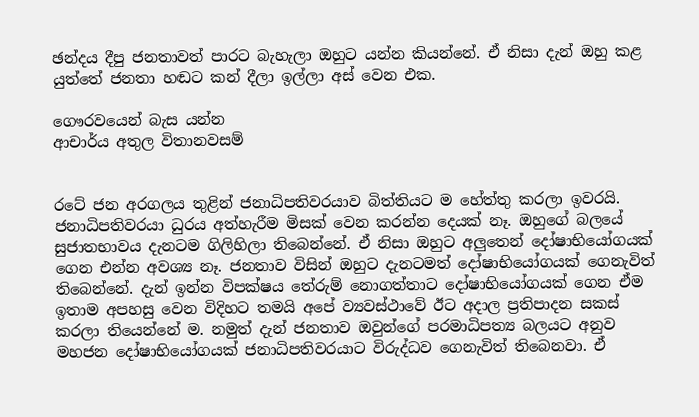ඡන්දය දීපු ජනතාවත් පාරට බැහැලා ඔහුට යන්න කියන්නේ. ඒ නිසා දැන් ඔහු කළ යුත්තේ ජනතා හඬට කන් දීලා ඉල්ලා අස් වෙන එක.

ගෞරවයෙන් බැස යන්න
ආචාර්ය අතුල විතානවසම්


රටේ ජන අරගලය තුළින් ජනාධිපතිවරයාව බිත්තියට ම හේත්තු කරලා ඉවරයි. ජනාධිපතිවරයා ධුරය අත්හැරීම මිසක් වෙන කරන්න දෙයක් නෑ. ඔහුගේ බලයේ සුජාතභාවය දැනටම ගිලිහිලා තිබෙන්නේ. ඒ නිසා ඔහුට අලුතෙන් දෝෂාභියෝගයක් ගෙන එන්න අවශ්‍ය නෑ. ජනතාව විසින් ඔහුට දැනටමත් දෝෂාභියෝගයක් ගෙනැවිත් තිබෙන්නේ. දැන් ඉන්න විපක්ෂය තේරුම් නොගත්තාට දෝෂාභියෝගයක් ගෙන ඒම ඉතාම අපහසු වෙන විදිහට තමයි අපේ ව්‍යවස්ථාවේ ඊට අදාල ප්‍රතිපාදන සකස් කරලා තියෙන්නේ ම. නමුත් දැන් ජනතාව ඔවුන්ගේ පරමාධිපත්‍ය බලයට අනුව මහජන දෝෂාභියෝගයක් ජනාධිපතිවරයාට විරුද්ධව ගෙනැවිත් තිබෙනවා. ඒ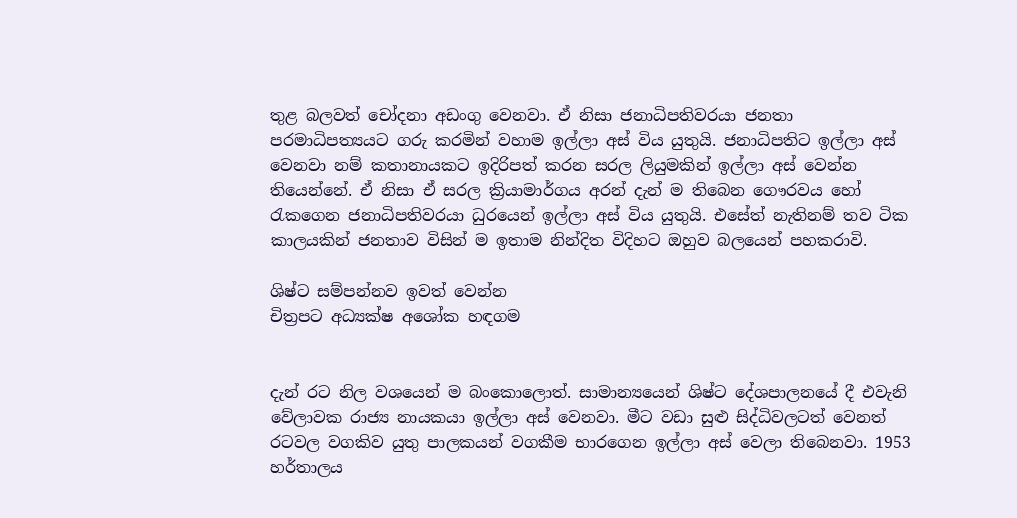තුළ බලවත් චෝදනා අඩංගු වෙනවා. ඒ නිසා ජනාධිපතිවරයා ජනතා පරමාධිපත්‍යයට ගරු කරමින් වහාම ඉල්ලා අස් විය යුතුයි. ජනාධිපතිට ඉල්ලා අස් වෙනවා නම් කතානායකට ඉදිරිපත් කරන සරල ලියුමකින් ඉල්ලා අස් වෙන්න තියෙන්නේ. ඒ නිසා ඒ සරල ක්‍රියාමාර්ගය අරන් දැන් ම තිබෙන ගෞරවය හෝ රැකගෙන ජනාධිපතිවරයා ධුරයෙන් ඉල්ලා අස් විය යුතුයි. එසේත් නැතිනම් තව ටික කාලයකින් ජනතාව විසින් ම ඉතාම නින්දිත විදිහට ඔහුව බලයෙන් පහකරාවි.

ශිෂ්ට සම්පන්නව ඉවත් වෙන්න
චිත්‍රපට අධ්‍යක්ෂ අශෝක හඳගම


දැන් රට නිල වශයෙන් ම බංකොලොත්. සාමාන්‍යයෙන් ශිෂ්ට දේශපාලනයේ දී එවැනි වේලාවක රාජ්‍ය නායකයා ඉල්ලා අස් වෙනවා. මීට වඩා සුළු සිද්ධිවලටත් වෙනත් රටවල වගකිව යුතු පාලකයන් වගකීම භාරගෙන ඉල්ලා අස් වෙලා තිබෙනවා. 1953 හර්තාලය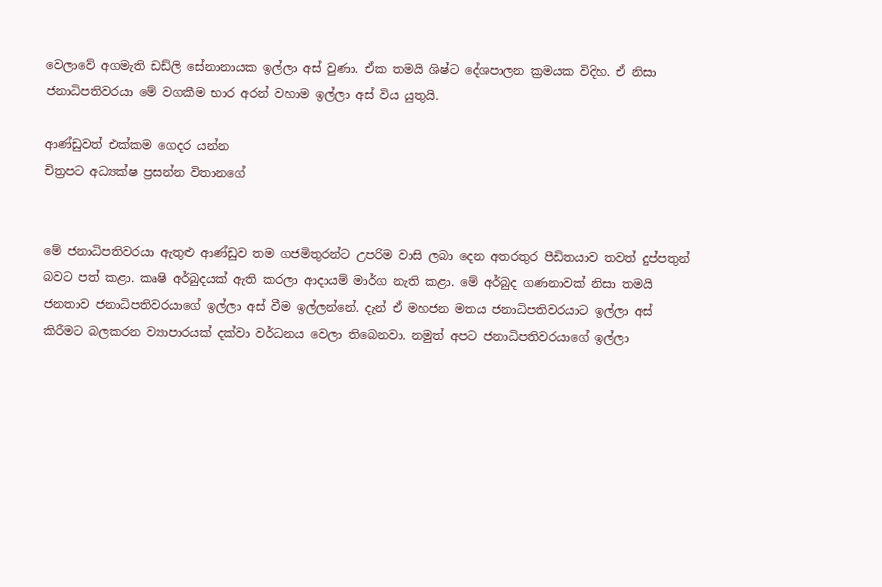වෙලාවේ අගමැති ඩඩ්ලි සේනානායක ඉල්ලා අස් වුණා. ඒක තමයි ශිෂ්ට දේශපාලන ක්‍රමයක විදිහ. ඒ නිසා ජනාධිපතිවරයා මේ වගකීම භාර අරන් වහාම ඉල්ලා අස් විය යුතුයි.

ආණ්ඩුවත් එක්කම ගෙදර යන්න
චිත්‍රපට අධ්‍යක්ෂ ප්‍රසන්න විතානගේ


මේ ජනාධිපතිවරයා ඇතුළු ආණ්ඩුව තම ගජමිතුරන්ට උපරිම වාසි ලබා දෙන අතරතුර පීඩිතයාව තවත් දුප්පතුන් බවට පත් කළා. කෘෂි අර්බුදයක් ඇති කරලා ආදායම් මාර්ග නැති කළා. මේ අර්බුද ගණනාවක් නිසා තමයි ජනතාව ජනාධිපතිවරයාගේ ඉල්ලා අස් වීම ඉල්ලන්නේ. දැන් ඒ මහජන මතය ජනාධිපතිවරයාට ඉල්ලා අස් කිරීමට බලකරන ව්‍යාපාරයක් දක්වා වර්ධනය වෙලා තිබෙනවා. නමුත් අපට ජනාධිපතිවරයාගේ ඉල්ලා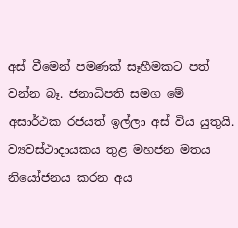අස් වීමෙන් පමණක් සෑහීමකට පත් වන්න බෑ. ජනාධිපති සමග මේ අසාර්ථක රජයත් ඉල්ලා අස් විය යුතුයි. ව්‍යවස්ථාදායකය තුළ මහජන මතය නියෝජනය කරන අය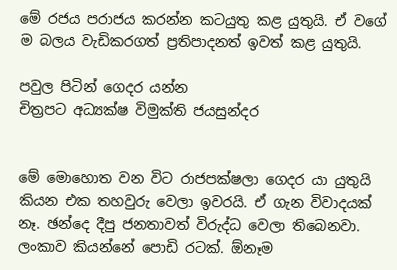මේ රජය පරාජය කරන්න කටයුතු කළ යුතුයි. ඒ වගේ ම බලය වැඩිකරගත් ප්‍රතිපාදනත් ඉවත් කළ යුතුයි.

පවුල පිටින් ගෙදර යන්න
චිත්‍රපට අධ්‍යක්ෂ විමුක්ති ජයසුන්දර


මේ මොහොත වන විට රාජපක්ෂලා ගෙදර යා යුතුයි කියන එක තහවුරු වෙලා ඉවරයි. ඒ ගැන විවාදයක් නෑ. ඡන්දෙ දීපු ජනතාවත් විරුද්ධ වෙලා තිබෙනවා. ලංකාව කියන්නේ පොඩි රටක්. ඕනෑම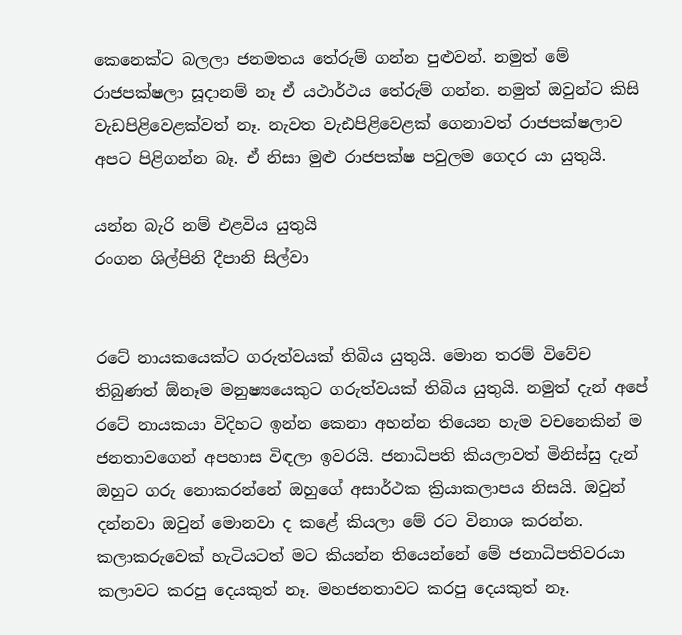කෙනෙක්ට බලලා ජනමතය තේරුම් ගන්න පුළුවන්. නමුත් මේ රාජපක්ෂලා සූදානම් නෑ ඒ යථාර්ථය තේරුම් ගන්න. නමුත් ඔවුන්ට කිසි වැඩපිළිවෙළක්වත් නෑ. නැවත වැඪපිළිවෙළක් ගෙනාවත් රාජපක්ෂලාව අපට පිළිගන්න බෑ. ඒ නිසා මුළු රාජපක්ෂ පවුලම ගෙදර යා යුතුයි.

යන්න බැරි නම් එළවිය යුතුයි
රංගන ශිල්පිනි දීපානි සිල්වා


රටේ නායකයෙක්ට ගරුත්වයක් තිබිය යුතුයි. මොන තරම් විවේච තිබුණත් ඕනෑම මනුෂ්‍යයෙකුට ගරුත්වයක් තිබිය යුතුයි. නමුත් දැන් අපේ රටේ නායකයා විදිහට ඉන්න කෙනා අහන්න තියෙන හැම වචනෙකින් ම ජනතාවගෙන් අපහාස විඳලා ඉවරයි. ජනාධිපති කියලාවත් මිනිස්සු දැන් ඔහුට ගරු නොකරන්නේ ඔහුගේ අසාර්ථක ක්‍රියාකලාපය නිසයි. ඔවුන් දන්නවා ඔවුන් මොනවා ද කළේ කියලා මේ රට විනාශ කරන්න. කලාකරුවෙක් හැටියටත් මට කියන්න තියෙන්නේ මේ ජනාධිපතිවරයා කලාවට කරපු දෙයකුත් නෑ. මහජනතාවට කරපු දෙයකුත් නෑ.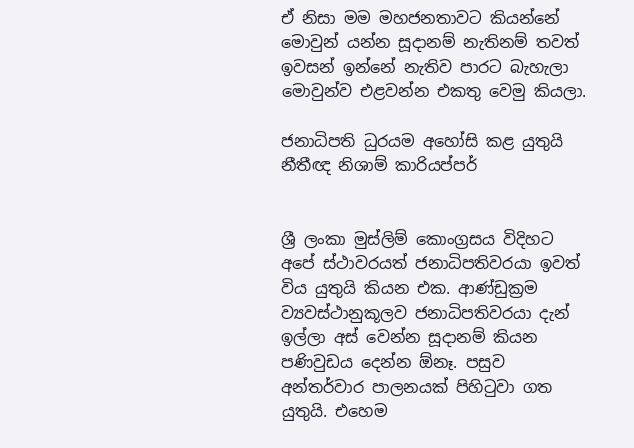ඒ නිසා මම මහජනතාවට කියන්නේ මොවුන් යන්න සූදානම් නැතිනම් තවත් ඉවසන් ඉන්නේ නැතිව පාරට බැහැලා මොවුන්ව එළවන්න එකතු වෙමු කියලා.

ජනාධිපති ධුරයම අහෝසි කළ යුතුයි
නීතීඥ නිශාම් කාරියප්පර්


ශ්‍රී ලංකා මුස්ලිම් කොංග්‍රසය විදිහට අපේ ස්ථාවරයත් ජනාධිපතිවරයා ඉවත් විය යුතුයි කියන එක. ආණ්ඩුක්‍රම ව්‍යවස්ථානුකූලව ජනාධිපතිවරයා දැන් ඉල්ලා අස් වෙන්න සූදානම් කියන පණිවුඩය දෙන්න ඕනෑ. පසුව අන්තර්වාර පාලනයක් පිහිටුවා ගත යුතුයි. එහෙම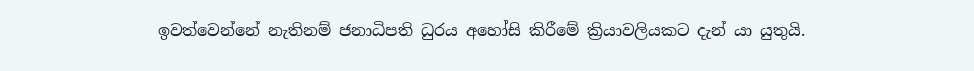ඉවත්වෙන්නේ නැතිනම් ජනාධිපති ධුරය අහෝසි කිරීමේ ක්‍රියාවලියකට දැන් යා යුතුයි.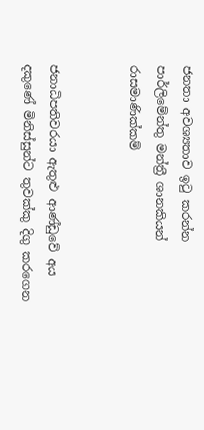ජනතා අවශ්‍යතාව ඉටු කරන්න
පාර්ලිමේන්තු මන්ත්‍රී ශානකියන් රාසමාණික්කම්


ජනාධිපතිවරයා ඇතුළු ආණ්ඩුවේ අය දකුණේ මිනිස්සුන්ට තුවක්කු දිගු කරගෙන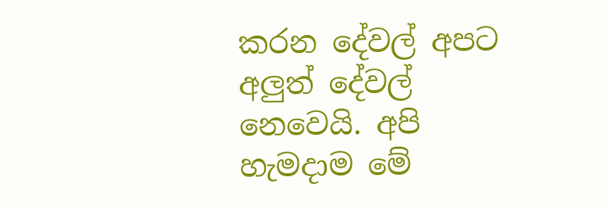කරන දේවල් අපට අලුත් දේවල් නෙවෙයි. අපි හැමදාම මේ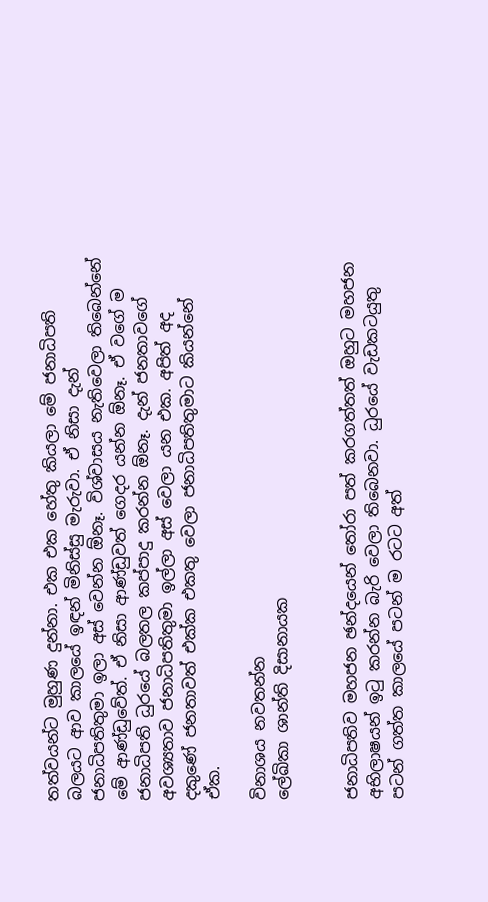තත්වයන්ට මුහුණ දුන්නා. එක එක හේතු කියලා මේ ජනාධිපති බලයට ආව කාලයේ ඉඳන් මිනිස්සු මැරුවා. ඒ නිසා දැන් ජනාධිපතිතුමා ඉලා අස් වෙන්න ඕනෑ. විශ්වාසය නැතිවෙලා තිබෙන්නේ මේ ආණ්ඩුවේත්. ඒ නිසා ආණ්ඩුවත් ගෙදර යන්න ඕනෑ. ඒ වගේ ම ජනාධිපති ධුරයේ බලතල කප්පාදු කරන්න ඕනෑ. දැන් ජනතාවගේ අවශ්‍යතාව ජනාධිපතිතුමා ඉල්ලා අස් වෙලා යන එක. අපිත් අද දකුණේ ජනතාවත් එක්ක එකතු වෙලා ජනාධිපතිතුමාට කියන්නේ ඒක.

විනාශය නවතන්න
ලේඛිකා ශාන්ති දිසානායක


ජනාධිපතිව මහජන ඡන්දයෙන් තෝරා පත් කරගත්තත් ඔහුට මහජන අභිලාෂයන් ඉටු කරන්න බැරි වෙලා තිබෙනවා. ධුරයේ වැඩකටයුතු පටන් ගත්ත කාලයේ පටන් ම රටට අත්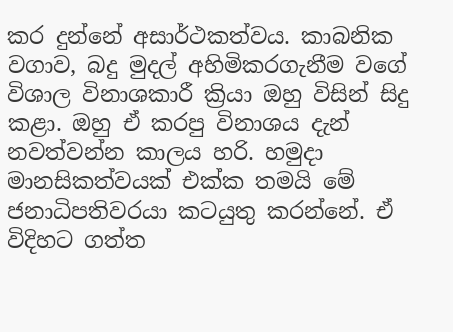කර දුන්නේ අසාර්ථකත්වය. කාබනික වගාව, බදු මුදල් අහිමිකරගැනීම වගේ විශාල විනාශකාරී ක්‍රියා ඔහු විසින් සිදු කළා. ඔහු ඒ කරපු විනාශය දැන් නවත්වන්න කාලය හරි. හමුදා මානසිකත්වයක් එක්ක තමයි මේ ජනාධිපතිවරයා කටයුතු කරන්නේ. ඒ විදිහට ගත්ත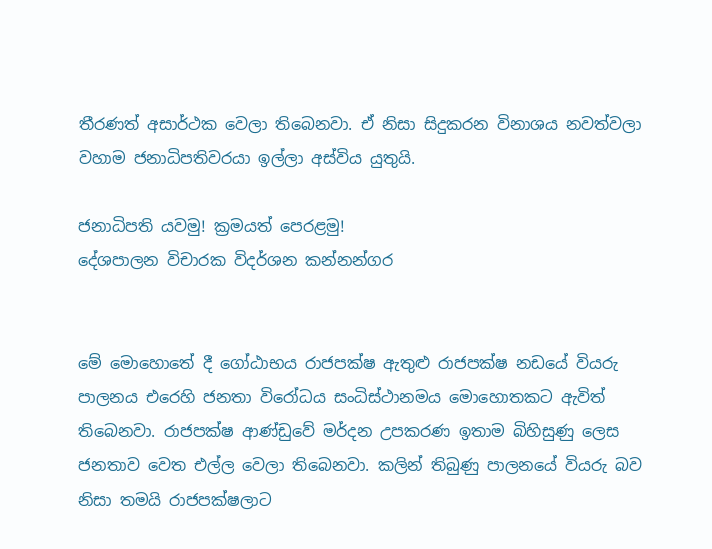තීරණත් අසාර්ථක වෙලා තිබෙනවා. ඒ නිසා සිදුකරන විනාශය නවත්වලා වහාම ජනාධිපතිවරයා ඉල්ලා අස්විය යුතුයි.

ජනාධිපති යවමු! ක්‍රමයත් පෙරළමු!
දේශපාලන විචාරක විදර්ශන කන්නන්ගර


මේ මොහොතේ දී ගෝඨාභය රාජපක්ෂ ඇතුළු රාජපක්ෂ නඩයේ වියරු පාලනය එරෙහි ජනතා විරෝධය සංධිස්ථානමය මොහොතකට ඇවිත් තිබෙනවා. රාජපක්ෂ ආණ්ඩුවේ මර්දන උපකරණ ඉතාම බිහිසුණු ලෙස ජනතාව වෙත එල්ල වෙලා තිබෙනවා. කලින් තිබුණු පාලනයේ වියරු බව නිසා තමයි රාජපක්ෂලාට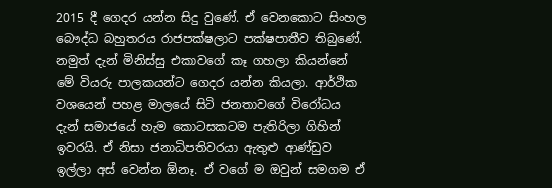2015 දී ගෙදර යන්න සිදු වුණේ. ඒ වෙනකොට සිංහල බෞද්ධ බහුතරය රාජපක්ෂලාට පක්ෂපාතීව තිබුණේ. නමුත් දැන් මිනිස්සු එකාවගේ කෑ ගහලා කියන්නේ මේ වියරු පාලකයන්ට ගෙදර යන්න කියලා. ආර්ථික වශයෙන් පහළ මාලයේ සිටි ජනතාවගේ විරෝධය දැන් සමාජයේ හැම කොටසකටම පැතිරිලා ගිහින් ඉවරයි. ඒ නිසා ජනාධිපතිවරයා ඇතුළු ආණ්ඩුව ඉල්ලා අස් වෙන්න ඕනෑ. ඒ වගේ ම ඔවුන් සමගම ඒ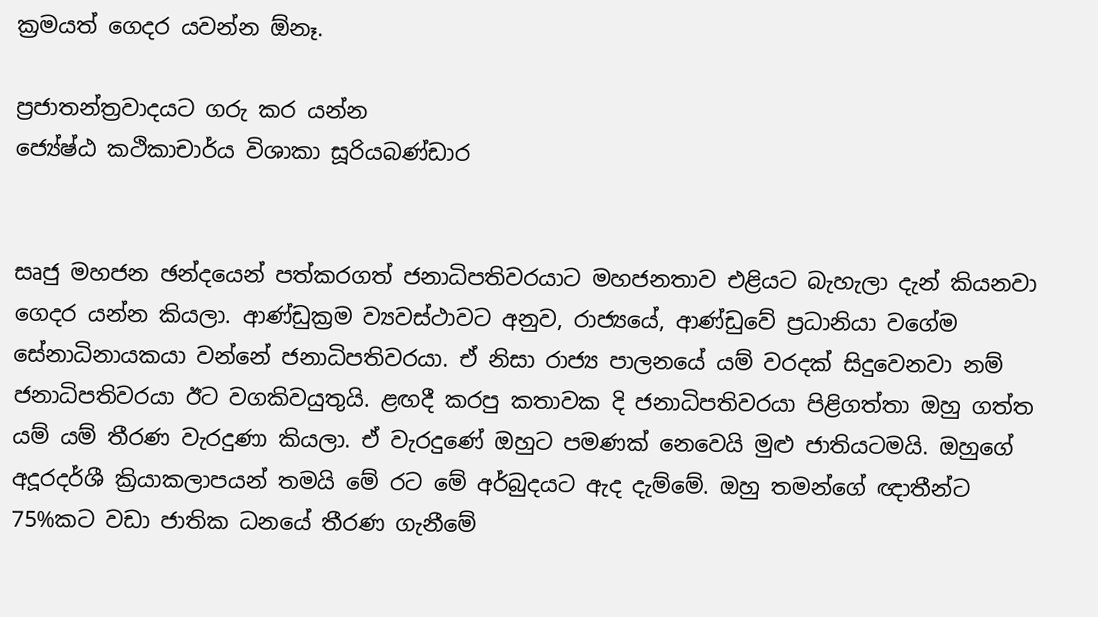ක්‍රමයත් ගෙදර යවන්න ඕනෑ.

ප්‍රජාතන්ත්‍රවාදයට ගරු කර යන්න
ජ්‍යේෂ්ඨ කථිකාචාර්ය විශාකා සූරියබණ්ඩාර


සෘජු මහජන ඡන්දයෙන් පත්කරගත් ජනාධිපතිවරයාට මහජනතාව එළියට බැහැලා දැන් කියනවා ගෙදර යන්න කියලා. ආණ්ඩුක්‍රම ව්‍යවස්ථාවට අනුව, රාජ්‍යයේ, ආණ්ඩුවේ ප්‍රධානියා වගේම සේනාධිනායකයා වන්නේ ජනාධිපතිවරයා. ඒ නිසා රාජ්‍ය පාලනයේ යම් වරදක් සිදුවෙනවා නම් ජනාධිපතිවරයා ඊට වගකිවයුතුයි. ළඟදී කරපු කතාවක දි ජනාධිපතිවරයා පිළිගත්තා ඔහු ගත්ත යම් යම් තීරණ වැරදුණා කියලා. ඒ වැරදුණේ ඔහුට පමණක් නෙවෙයි මුළු ජාතියටමයි. ඔහුගේ අදූරදර්ශී ක්‍රියාකලාපයන් තමයි මේ රට මේ අර්බුදයට ඇද දැම්මේ. ඔහු තමන්ගේ ඥාතීන්ට 75%කට වඩා ජාතික ධනයේ තීරණ ගැනීමේ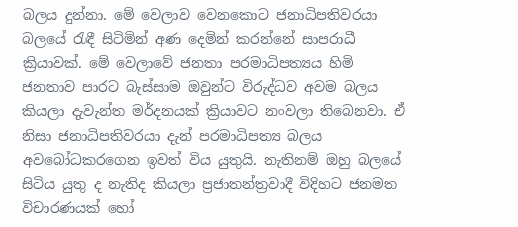බලය දුන්නා. මේ වෙලාව වෙනකොට ජනාධිපතිවරයා බලයේ රැඳී සිටිමින් අණ දෙමින් කරන්නේ සාපරාධී ක්‍රියාවක්. මේ වෙලාවේ ජනතා පරමාධිපත්‍යය හිමි ජනතාව පාරට බැස්සාම ඔවුන්ට විරුද්ධව අවම බලය කියලා දැවැන්ත මර්දනයක් ක්‍රියාවට නංවලා තිබෙනවා. ඒ නිසා ජනාධිපතිවරයා දැන් පරමාධිපත්‍ය බලය අවබෝධකරගෙන ඉවත් විය යුතුයි. නැතිනම් ඔහු බලයේ සිටිය යුතු ද නැතිද කියලා ප්‍රජාතන්ත්‍රවාදී විදිහට ජනමත විචාරණයක් හෝ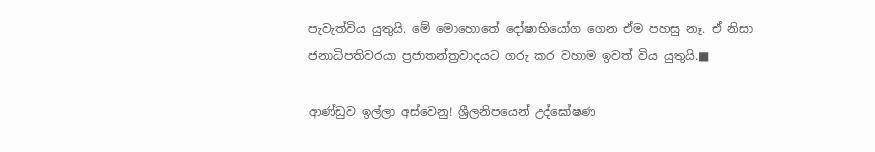පැවැත්විය යුතුයි. මේ මොහොතේ දෝෂාභියෝග ගෙන ඒම පහසු නෑ. ඒ නිසා ජනාධිපතිවරයා ප්‍රජාතන්ත්‍රවාදයට ගරු කර වහාම ඉවත් විය යුතුයි.■

ආණ්ඩුව ඉල්ලා අස්වෙනු! ශ්‍රීලනිපයෙන් උද්ඝෝෂණ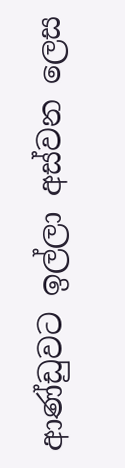ආණ්ඩුවට ඉල්ලා අස්වන ලෙස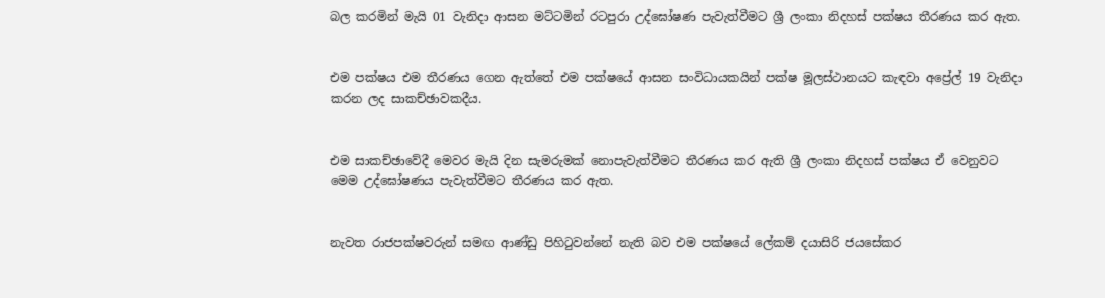බල කරමින් මැයි 01 වැනිදා ආසන මට්ටමින් රටපුරා උද්ඝෝෂණ පැවැත්වීමට ශ්‍රී ලංකා නිදහස් පක්ෂය තීරණය කර ඇත.


එම පක්ෂය එම තීරණය ගෙන ඇත්තේ එම පක්ෂයේ ආසන සංවිධායකයින් පක්ෂ මූලස්ථානයට කැඳවා අප්‍රේල් 19 වැනිදා කරන ලද සාකච්ඡාවකදීය.


එම සාකච්ඡාවේදී මෙවර මැයි දින සැමරුමක් නොපැවැත්වීමට තීරණය කර ඇති ශ්‍රී ලංකා නිදහස් පක්ෂය ඒ වෙනුවට මෙම උද්ඝෝෂණය පැවැත්වීමට තීරණය කර ඇත.


නැවත රාජපක්ෂවරුන් සමඟ ආණ්ඩු පිහිටුවන්නේ නැති බව එම පක්ෂයේ ලේකම් දයාසිරි ජයසේකර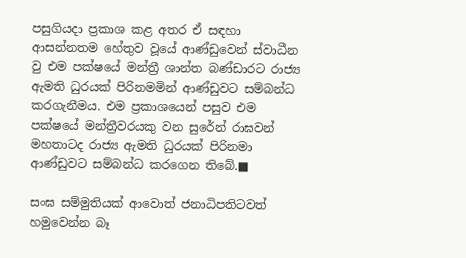පසුගියදා ප්‍රකාශ කළ අතර ඒ සඳහා ආසන්නතම හේතුව වූයේ ආණ්ඩුවෙන් ස්වාධීන වු එම පක්ෂයේ මන්ත්‍රී ශාන්ත බණ්ඩාරට රාජ්‍ය ඇමති ධුරයක් පිරිනමමින් ආණ්ඩුවට සම්බන්ධ කරගැනීමය. එම ප්‍රකාශයෙන් පසුව එම පක්ෂයේ මන්ත්‍රීවරයකු වන සුරේන් රාඝවන් මහතාටද රාජ්‍ය ඇමති ධුරයක් පිරිනමා ආණ්ඩුවට සම්බන්ධ කරගෙන තිබේ.■

සංඝ සම්මුතියක් ආවොත් ජනාධිපතිටවත් හමුවෙන්න බෑ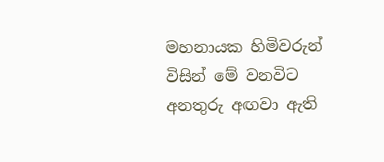මහනායක හිමිවරුන් විසින් මේ වනවිට අනතුරු අඟවා ඇති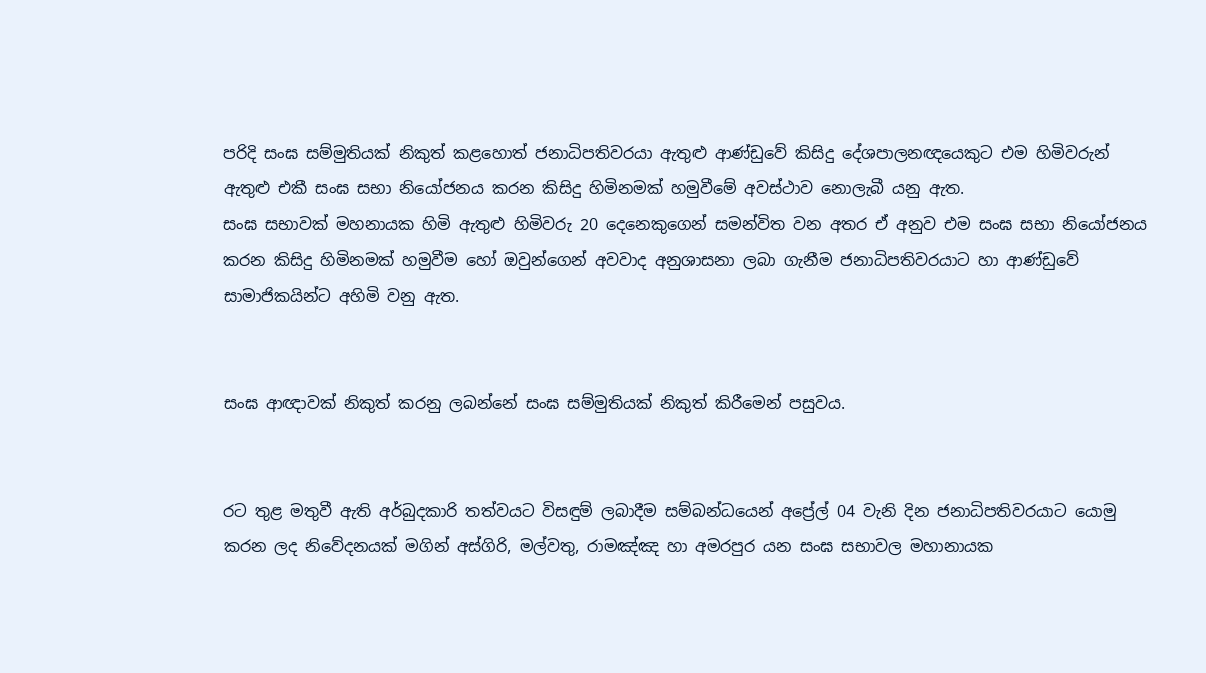පරිදි සංඝ සම්මුතියක් නිකුත් කළහොත් ජනාධිපතිවරයා ඇතුළු ආණ්ඩුවේ කිසිදු දේශපාලනඥයෙකුට එම හිමිවරුන් ඇතුළු එකී සංඝ සභා නියෝජනය කරන කිසිදු හිමිනමක් හමුවීමේ අවස්ථාව නොලැබී යනු ඇත.
සංඝ සභාවක් මහනායක හිමි ඇතුළු හිමිවරු 20 දෙනෙකුගෙන් සමන්විත වන අතර ඒ අනුව එම සංඝ සභා නියෝජනය කරන කිසිදු හිමිනමක් හමුවීම හෝ ඔවුන්ගෙන් අවවාද අනුශාසනා ලබා ගැනීම ජනාධිපතිවරයාට හා ආණ්ඩුවේ සාමාජිකයින්ට අහිමි වනු ඇත.


සංඝ ආඥාවක් නිකුත් කරනු ලබන්නේ සංඝ සම්මුතියක් නිකුත් කිරීමෙන් පසුවය.


රට තුළ මතුවී ඇති අර්බුදකාරි තත්වයට විසඳුම් ලබාදීම සම්බන්ධයෙන් අප්‍රේල් 04 වැනි දින ජනාධිපතිවරයාට යොමු කරන ලද නිවේදනයක් මගින් අස්ගිරි, මල්වතු, රාමඤ්ඤ හා අමරපුර යන සංඝ සභාවල මහානායක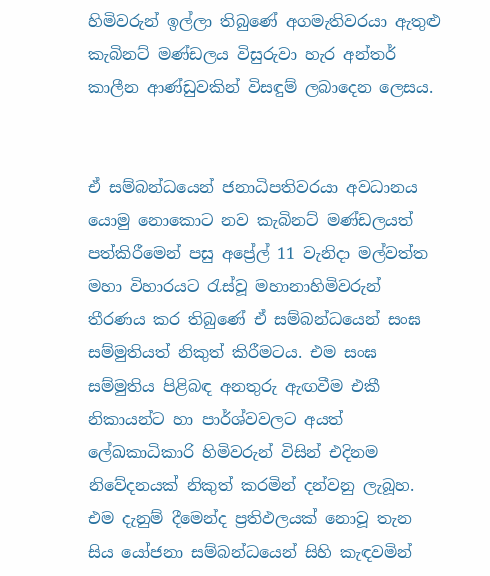හිමිවරුන් ඉල්ලා තිබුණේ අගමැතිවරයා ඇතුළු කැබිනට් මණ්ඩලය විසුරුවා හැර අන්තර් කාලීන ආණ්ඩුවකින් විසඳුම් ලබාදෙන ලෙසය.


ඒ සම්බන්ධයෙන් ජනාධිපතිවරයා අවධානය යොමු නොකොට නව කැබිනට් මණ්ඩලයත් පත්කිරීමෙන් පසු අප්‍රේල් 11 වැනිදා මල්වත්ත මහා විහාරයට රැස්වූ මහානාහිමිවරුන් තීරණය කර තිබුණේ ඒ සම්බන්ධයෙන් සංඝ සම්මුතියත් නිකුත් කිරීමටය. එම සංඝ සම්මුතිය පිළිබඳ අනතුරු ඇඟවීම එකී නිකායන්ට හා පාර්ශ්වවලට අයත් ලේඛකාධිකාරි හිමිවරුන් විසින් එදිනම නිවේදනයක් නිකුත් කරමින් දන්වනු ලැබූහ. එම දැනුම් දීමෙන්ද ප්‍රතිඵලයක් නොවූ තැන සිය යෝජනා සම්බන්ධයෙන් සිහි කැඳවමින්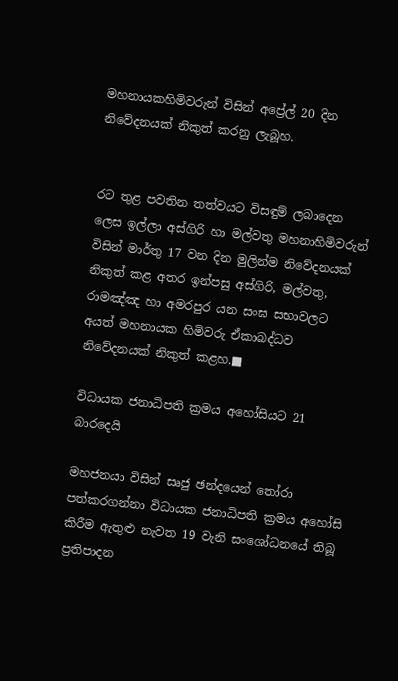මහනායකහිමිවරුන් විසින් අප්‍රේල් 20 දින නිවේදනයක් නිකුත් කරනු ලැබූහ.


රට තුළ පවතින තත්වයට විසඳුම් ලබාදෙන ලෙස ඉල්ලා අස්ගිරි හා මල්වතු මහනාහිමිවරුන් විසින් මාර්තු 17 වන දින මුලින්ම නිවේදනයක් නිකුත් කළ අතර ඉන්පසු අස්ගිරි, මල්වතු, රාමඤ්ඤ හා අමරපුර යන සංඝ සභාවලට අයත් මහනායක හිමිවරු ඒකාබද්ධව නිවේදනයක් නිකුත් කළහ.■

විධායක ජනාධිපති ක්‍රමය අහෝසියට 21 බාරදෙයි

මහජනයා විසින් සෘජු ඡන්දයෙන් තෝරා පත්කරගන්නා විධායක ජනාධිපති ක්‍රමය අහෝසි කිරීම ඇතුළු නැවත 19 වැනි සංශෝධනයේ තිබූ ප්‍රතිපාදන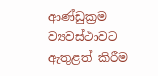ආණ්ඩුක්‍රම ව්‍යවස්ථාවට ඇතුළත් කිරීම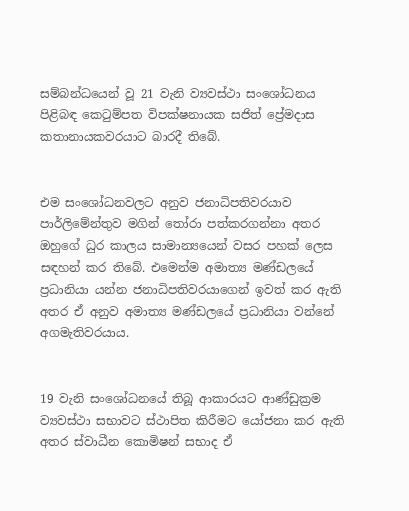සම්බන්ධයෙන් වූ 21 වැනි ව්‍යවස්ථා සංශෝධනය පිළිබඳ කෙටුම්පත විපක්ෂනායක සජිත් ප්‍රේමදාස කතානායකවරයාට බාරදී තිබේ.


එම සංශෝධනවලට අනුව ජනාධිපතිවරයාව පාර්ලිමේන්තුව මගින් තෝරා පත්කරගන්නා අතර ඔහුගේ ධුර කාලය සාමාන්‍යයෙන් වසර පහක් ලෙස සඳහන් කර තිබේ. එමෙන්ම අමාත්‍ය මණ්ඩලයේ ප්‍රධානියා යන්න ජනාධිපතිවරයාගෙන් ඉවත් කර ඇති අතර ඒ අනුව අමාත්‍ය මණ්ඩලයේ ප්‍රධානියා වන්නේ අගමැතිවරයාය.


19 වැනි සංශෝධනයේ තිබූ ආකාරයට ආණ්ඩුක්‍රම ව්‍යවස්ථා සභාවට ස්ථාපිත කිරීමට යෝජනා කර ඇති අතර ස්වාධීන කොමිෂන් සභාද ඒ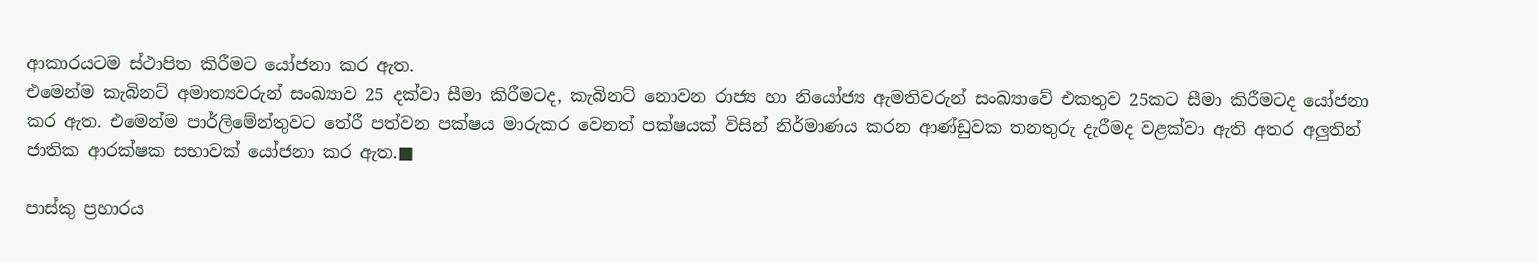ආකාරයටම ස්ථාපිත කිරීමට යෝජනා කර ඇත.
එමෙන්ම කැබිනට් අමාත්‍යවරුන් සංඛ්‍යාව 25 දක්වා සීමා කිරීමටද, කැබිනට් නොවන රාජ්‍ය හා නියෝජ්‍ය ඇමතිවරුන් සංඛ්‍යාවේ එකතුව 25කට සීමා කිරීමටද යෝජනා කර ඇත. එමෙන්ම පාර්ලිමේන්තුවට තේරී පත්වන පක්ෂය මාරුකර වෙනත් පක්ෂයක් විසින් නිර්මාණය කරන ආණ්ඩුවක තනතුරු දැරීමද වළක්වා ඇති අතර අලුතින් ජාතික ආරක්ෂක සභාවක් යෝජනා කර ඇත.■

පාස්කු ප්‍රහාරය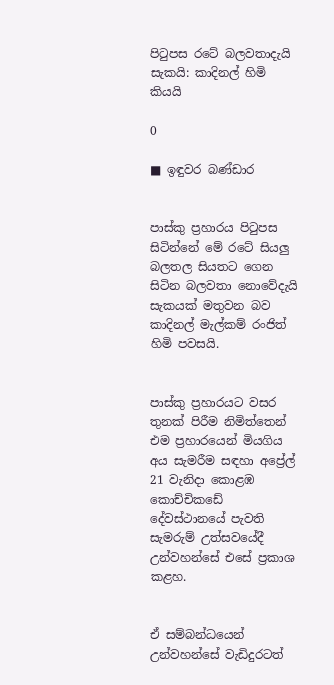පිටුපස රටේ බලවතාදැයි සැකයි: කාදිනල් හිමි කියයි

0

■ ඉඳුවර බණ්ඩාර


පාස්කු ප්‍රහාරය පිටුපස සිටින්නේ මේ රටේ සියලු බලතල සියතට ගෙන සිටින බලවතා නොවේදැයි සැකයක් මතුවන බව කාදිනල් මැල්කම් රංජිත් හිමි පවසයි.


පාස්කු ප්‍රහාරයට වසර තුනක් පිරීම නිමිත්තෙන් එම ප්‍රහාරයෙන් මියගිය අය සැමරීම සඳහා අප්‍රේල් 21 වැනිදා කොළඹ කොච්චිකඩේ දේවස්ථානයේ පැවති සැමරුම් උත්සවයේදී උන්වහන්සේ එසේ ප්‍රකාශ කළහ.


ඒ සම්බන්ධයෙන් උන්වහන්සේ වැඩිදුරටත්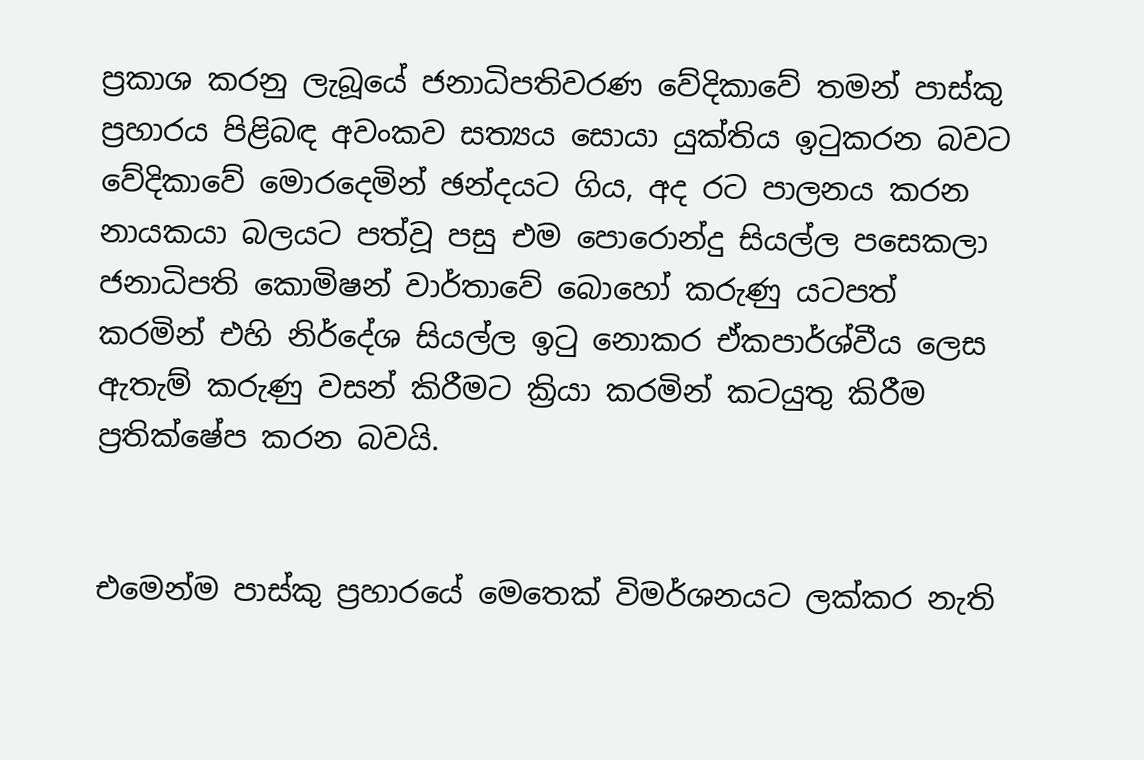ප්‍රකාශ කරනු ලැබූයේ ජනාධිපතිවරණ වේදිකාවේ තමන් පාස්කු ප්‍රහාරය පිළිබඳ අවංකව සත්‍යය සොයා යුක්තිය ඉටුකරන බවට වේදිකාවේ මොරදෙමින් ඡන්දයට ගිය, අද රට පාලනය කරන නායකයා බලයට පත්වූ පසු එම පොරොන්දු සියල්ල පසෙකලා ජනාධිපති කොමිෂන් වාර්තාවේ බොහෝ කරුණු යටපත් කරමින් එහි නිර්දේශ සියල්ල ඉටු නොකර ඒකපාර්ශ්වීය ලෙස ඇතැම් කරුණු වසන් කිරීමට ක්‍රියා කරමින් කටයුතු කිරීම ප්‍රතික්ෂේප කරන බවයි.


එමෙන්ම පාස්කු ප්‍රහාරයේ මෙතෙක් විමර්ශනයට ලක්කර නැති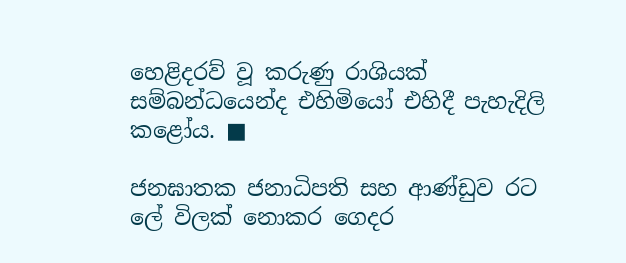හෙළිදරව් වූ කරුණු රාශියක් සම්බන්ධයෙන්ද එහිමියෝ එහිදී පැහැදිලි කළෝය. ■

ජනඝාතක ජනාධිපති සහ ආණ්ඩුව රට ලේ විලක් නොකර ගෙදර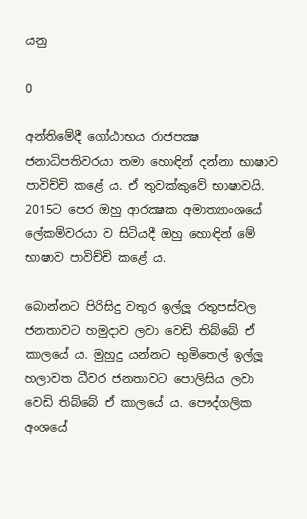යනු

0

අන්තිමේදී ගෝඨාභය රාජපක්‍ෂ ජනාධිපතිවරයා තමා හොඳින් දන්නා භාෂාව පාවිච්චි කළේ ය. ඒ තුවක්කුවේ භාෂාවයි. 2015ට පෙර ඔහු ආරක්‍ෂක අමාත්‍යාංශයේ ලේකම්වරයා ව සිටියදී ඔහු හොඳින් මේ භාෂාව පාවිච්චි කළේ ය.

බොන්නට පිරිසිදු වතුර ඉල්ලූ රතුපස්වල ජනතාවට හමුදාව ලවා වෙඩි තිබ්බේ ඒ කාලයේ ය. මුහුදු යන්නට භුමිතෙල් ඉල්ලූ හලාවත ධීවර ජනතාවට පොලිසිය ලවා වෙඩි තිබ්බේ ඒ කාලයේ ය. පෞද්ගලික අංශයේ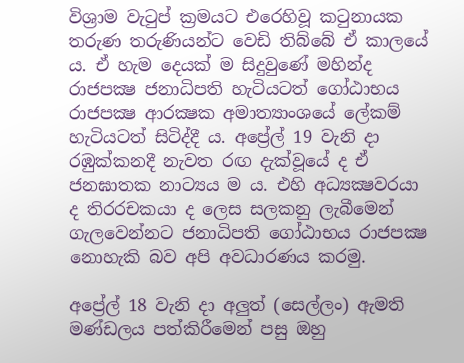විශ්‍රාම වැටුප් ක්‍රමයට එරෙහිවූ කටුනායක තරුණ තරුණියන්ට වෙඩි තිබ්බේ ඒ කාලයේ ය. ඒ හැම දෙයක් ම සිදුවුණේ මහින්ද රාජපක්‍ෂ ජනාධිපති හැටියටත් ගෝඨාභය රාජපක්‍ෂ ආරක්‍ෂක අමාත්‍යාංශයේ ලේකම් හැටියටත් සිටිද්දී ය. අප්‍රේල් 19 වැනි දා රඹුක්කනදී නැවත රඟ දැක්වූයේ ද ඒ ජනඝාතක නාට්‍යය ම ය. එහි අධ්‍යක්‍ෂවරයා ද තිරරචකයා ද ලෙස සලකනු ලැබීමෙන් ගැලවෙන්නට ජනාධිපති ගෝඨාභය රාජපක්‍ෂ නොහැකි බව අපි අවධාරණය කරමු.

අප්‍රේල් 18 වැනි දා අලුත් (සෙල්ලං) ඇමති මණ්ඩලය පත්කිරීමෙන් පසු ඔහු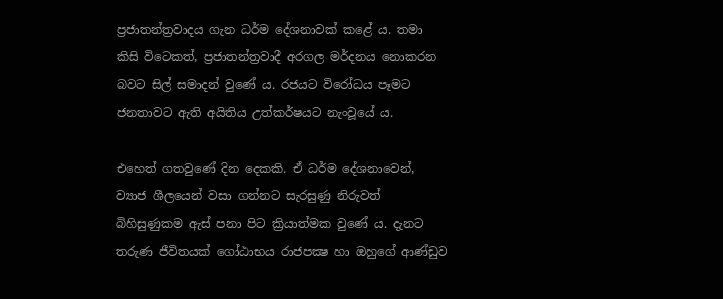ප්‍රජාතන්ත්‍රවාදය ගැන ධර්ම දේශනාවක් කළේ ය. තමා කිසි විටෙකත්, ප්‍රජාතන්ත්‍රවාදී අරගල මර්දනය නොකරන බවට සිල් සමාදන් වුණේ ය. රජයට විරෝධය පෑමට ජනතාවට ඇති අයිතිය උත්කර්ෂයට නැංවූයේ ය.

එහෙත් ගතවුණේ දින දෙකකි. ඒ ධර්ම දේශනාවෙන්, ව්‍යාජ ශීලයෙන් වසා ගන්නට සැරසුණු නිරුවත් බිහිසුණුකම ඇස් පනා පිට ක්‍රියාත්මක වුණේ ය. දැනට තරුණ ජීවිතයක් ගෝඨාභය රාජපක්‍ෂ හා ඔහුගේ ආණ්ඩුව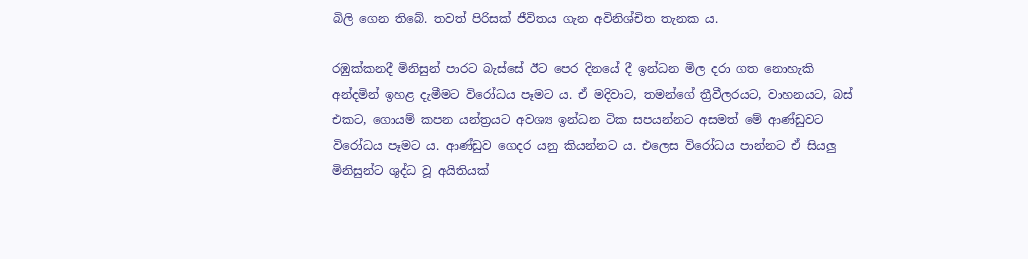බිලි ගෙන තිබේ. තවත් පිරිසක් ජීවිතය ගැන අවිනිශ්චිත තැනක ය.

රඹුක්කනදී මිනිසුන් පාරට බැස්සේ ඊට පෙර දිනයේ දී ඉන්ධන මිල දරා ගත නොහැකි අන්දමින් ඉහළ දැමීමට විරෝධය පෑමට ය. ඒ මදිවාට, තමන්ගේ ත්‍රීවීලරයට, වාහනයට, බස් එකට, ගොයම් කපන යන්ත්‍රයට අවශ්‍ය ඉන්ධන ටික සපයන්නට අසමත් මේ ආණ්ඩුවට විරෝධය පෑමට ය. ආණ්ඩුව ගෙදර යනු කියන්නට ය. එලෙස විරෝධය පාන්නට ඒ සියලු මිනිසුන්ට ශුද්ධ වූ අයිතියක්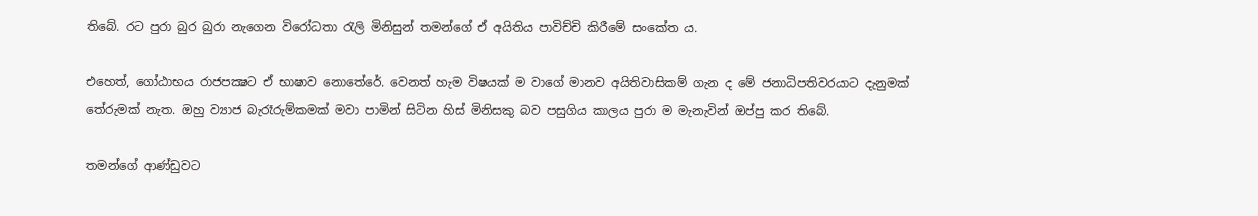තිබේ. රට පුරා බුර බුරා නැගෙන විරෝධතා රැලි මිනිසුන් තමන්ගේ ඒ අයිතිය පාවිච්චි කිරීමේ සංකේත ය.

එහෙත්, ගෝඨාභය රාජපක්‍ෂට ඒ භාෂාව නොතේරේ. වෙනත් හැම විෂයක් ම වාගේ මානව අයිතිවාසිකම් ගැන ද මේ ජනාධිපතිවරයාට දැනුමක් තේරුමක් නැත. ඔහු ව්‍යාජ බැරෑරුම්කමක් මවා පාමින් සිටින හිස් මිනිසකු බව පසුගිය කාලය පුරා ම මැනැවින් ඔප්පු කර තිබේ.

තමන්ගේ ආණ්ඩුවට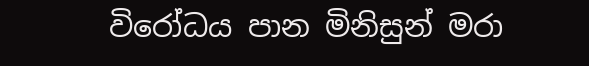විරෝධය පාන මිනිසුන් මරා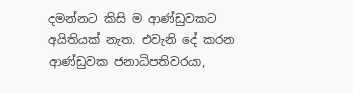දමන්නට කිසි ම ආණ්ඩුවකට අයිතියක් නැත. එවැනි දේ කරන ආණ්ඩුවක ජනාධිපතිවරයා,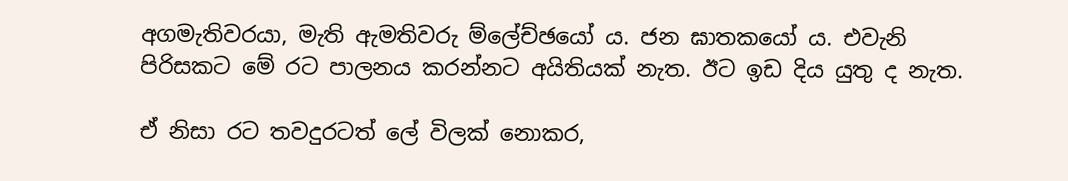අගමැතිවරයා, මැති ඇමතිවරු ම්ලේච්ඡයෝ ය. ජන ඝාතකයෝ ය. එවැනි පිරිසකට මේ රට පාලනය කරන්නට අයිතියක් නැත. ඊට ඉඩ දිය යුතු ද නැත.

ඒ නිසා රට තවදුරටත් ලේ විලක් නොකර,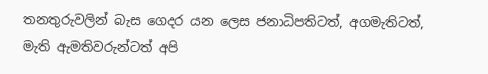තනතුරුවලින් බැස ගෙදර යන ලෙස ජනාධිපතිටත්, අගමැතිටත්, මැති ඇමතිවරුන්ටත් අපි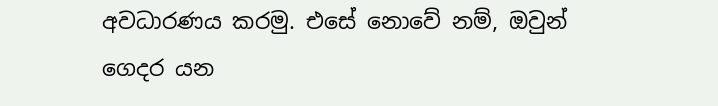අවධාරණය කරමු. එසේ නොවේ නම්, ඔවුන් ගෙදර යන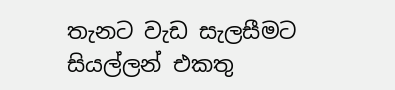තැනට වැඩ සැලසීමට සියල්ලන් එකතු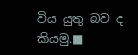විය යුතු බව ද කියමු.■